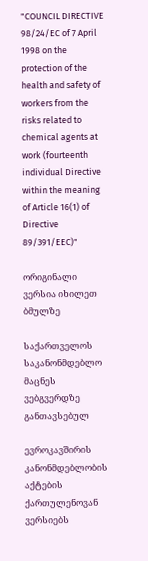"COUNCIL DIRECTIVE 98/24/EC of 7 April 1998 on the protection of the health and safety of workers from the risks related to chemical agents at work (fourteenth individual Directive within the meaning of Article 16(1) of Directive 89/391/EEC)"

ორიგინალი ვერსია იხილეთ ბმულზე

საქართველოს საკანონმდებლო მაცნეს ვებგვერდზე განთავსებულ

ევროკავშირის კანონმდებლობის აქტების ქართულენოვან ვერსიებს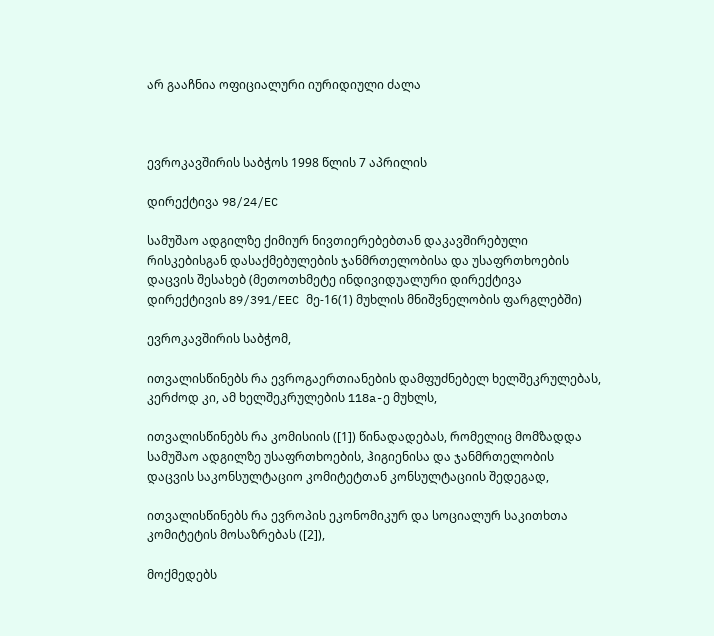არ გააჩნია ოფიციალური იურიდიული ძალა



ევროკავშირის საბჭოს 1998 წლის 7 აპრილის

დირექტივა 98/24/EC

სამუშაო ადგილზე ქიმიურ ნივთიერებებთან დაკავშირებული რისკებისგან დასაქმებულების ჯანმრთელობისა და უსაფრთხოების დაცვის შესახებ (მეთოთხმეტე ინდივიდუალური დირექტივა დირექტივის 89/391/EEC მე-16(1) მუხლის მნიშვნელობის ფარგლებში)

ევროკავშირის საბჭომ,

ითვალისწინებს რა ევროგაერთიანების დამფუძნებელ ხელშეკრულებას, კერძოდ კი, ამ ხელშეკრულების 118a-ე მუხლს,

ითვალისწინებს რა კომისიის ([1]) წინადადებას, რომელიც მომზადდა სამუშაო ადგილზე უსაფრთხოების, ჰიგიენისა და ჯანმრთელობის დაცვის საკონსულტაციო კომიტეტთან კონსულტაციის შედეგად,

ითვალისწინებს რა ევროპის ეკონომიკურ და სოციალურ საკითხთა კომიტეტის მოსაზრებას ([2]),

მოქმედებს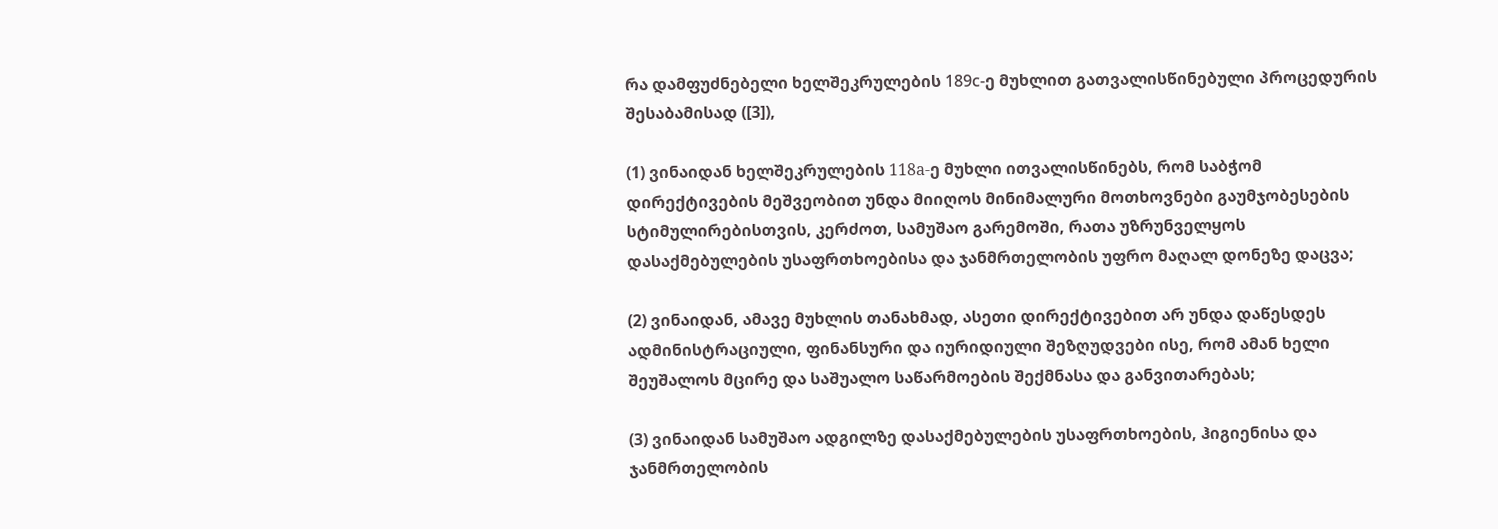რა დამფუძნებელი ხელშეკრულების 189с-ე მუხლით გათვალისწინებული პროცედურის შესაბამისად ([3]),

(1) ვინაიდან ხელშეკრულების 118a-ე მუხლი ითვალისწინებს, რომ საბჭომ დირექტივების მეშვეობით უნდა მიიღოს მინიმალური მოთხოვნები გაუმჯობესების სტიმულირებისთვის, კერძოთ, სამუშაო გარემოში, რათა უზრუნველყოს დასაქმებულების უსაფრთხოებისა და ჯანმრთელობის უფრო მაღალ დონეზე დაცვა;

(2) ვინაიდან, ამავე მუხლის თანახმად, ასეთი დირექტივებით არ უნდა დაწესდეს ადმინისტრაციული, ფინანსური და იურიდიული შეზღუდვები ისე, რომ ამან ხელი შეუშალოს მცირე და საშუალო საწარმოების შექმნასა და განვითარებას;

(3) ვინაიდან სამუშაო ადგილზე დასაქმებულების უსაფრთხოების, ჰიგიენისა და ჯანმრთელობის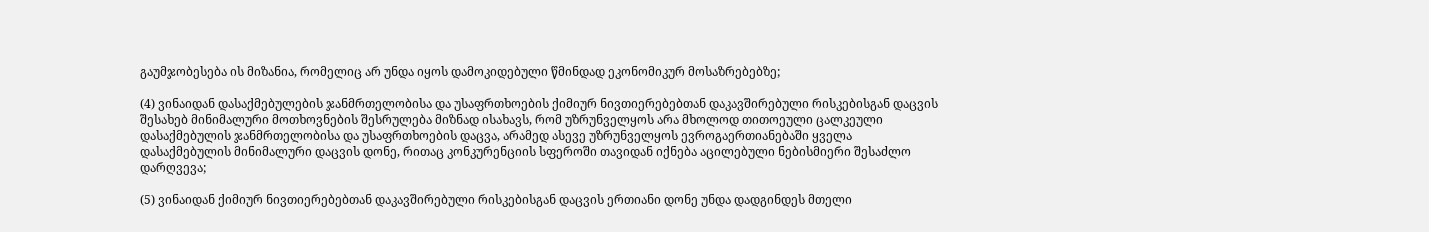გაუმჯობესება ის მიზანია, რომელიც არ უნდა იყოს დამოკიდებული წმინდად ეკონომიკურ მოსაზრებებზე;

(4) ვინაიდან დასაქმებულების ჯანმრთელობისა და უსაფრთხოების ქიმიურ ნივთიერებებთან დაკავშირებული რისკებისგან დაცვის შესახებ მინიმალური მოთხოვნების შესრულება მიზნად ისახავს, რომ უზრუნველყოს არა მხოლოდ თითოეული ცალკეული დასაქმებულის ჯანმრთელობისა და უსაფრთხოების დაცვა, არამედ ასევე უზრუნველყოს ევროგაერთიანებაში ყველა დასაქმებულის მინიმალური დაცვის დონე, რითაც კონკურენციის სფეროში თავიდან იქნება აცილებული ნებისმიერი შესაძლო დარღვევა;

(5) ვინაიდან ქიმიურ ნივთიერებებთან დაკავშირებული რისკებისგან დაცვის ერთიანი დონე უნდა დადგინდეს მთელი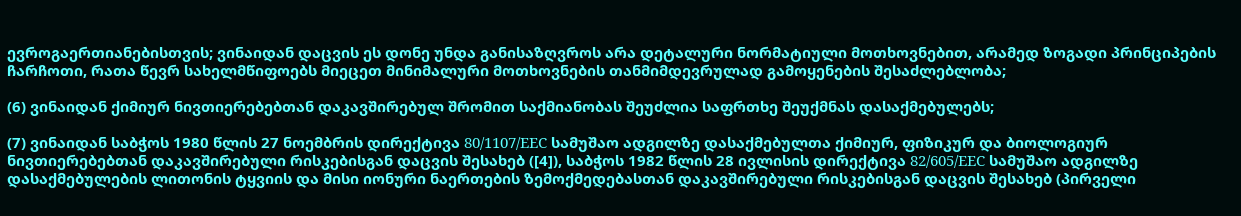ევროგაერთიანებისთვის; ვინაიდან დაცვის ეს დონე უნდა განისაზღვროს არა დეტალური ნორმატიული მოთხოვნებით, არამედ ზოგადი პრინციპების ჩარჩოთი, რათა წევრ სახელმწიფოებს მიეცეთ მინიმალური მოთხოვნების თანმიმდევრულად გამოყენების შესაძლებლობა;

(6) ვინაიდან ქიმიურ ნივთიერებებთან დაკავშირებულ შრომით საქმიანობას შეუძლია საფრთხე შეუქმნას დასაქმებულებს;

(7) ვინაიდან საბჭოს 1980 წლის 27 ნოემბრის დირექტივა 80/1107/EEC სამუშაო ადგილზე დასაქმებულთა ქიმიურ, ფიზიკურ და ბიოლოგიურ ნივთიერებებთან დაკავშირებული რისკებისგან დაცვის შესახებ ([4]), საბჭოს 1982 წლის 28 ივლისის დირექტივა 82/605/EEC სამუშაო ადგილზე დასაქმებულების ლითონის ტყვიის და მისი იონური ნაერთების ზემოქმედებასთან დაკავშირებული რისკებისგან დაცვის შესახებ (პირველი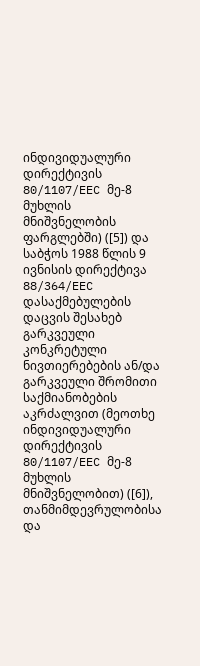ინდივიდუალური დირექტივის 80/1107/EEC მე-8 მუხლის მნიშვნელობის ფარგლებში) ([5]) და საბჭოს 1988 წლის 9 ივნისის დირექტივა 88/364/EEC დასაქმებულების დაცვის შესახებ გარკვეული კონკრეტული ნივთიერებების ან/და გარკვეული შრომითი საქმიანობების აკრძალვით (მეოთხე ინდივიდუალური დირექტივის 80/1107/EEC მე-8 მუხლის მნიშვნელობით) ([6]), თანმიმდევრულობისა და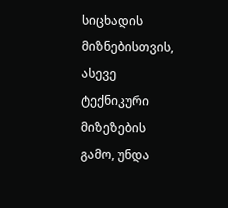სიცხადის მიზნებისთვის, ასევე ტექნიკური მიზეზების გამო, უნდა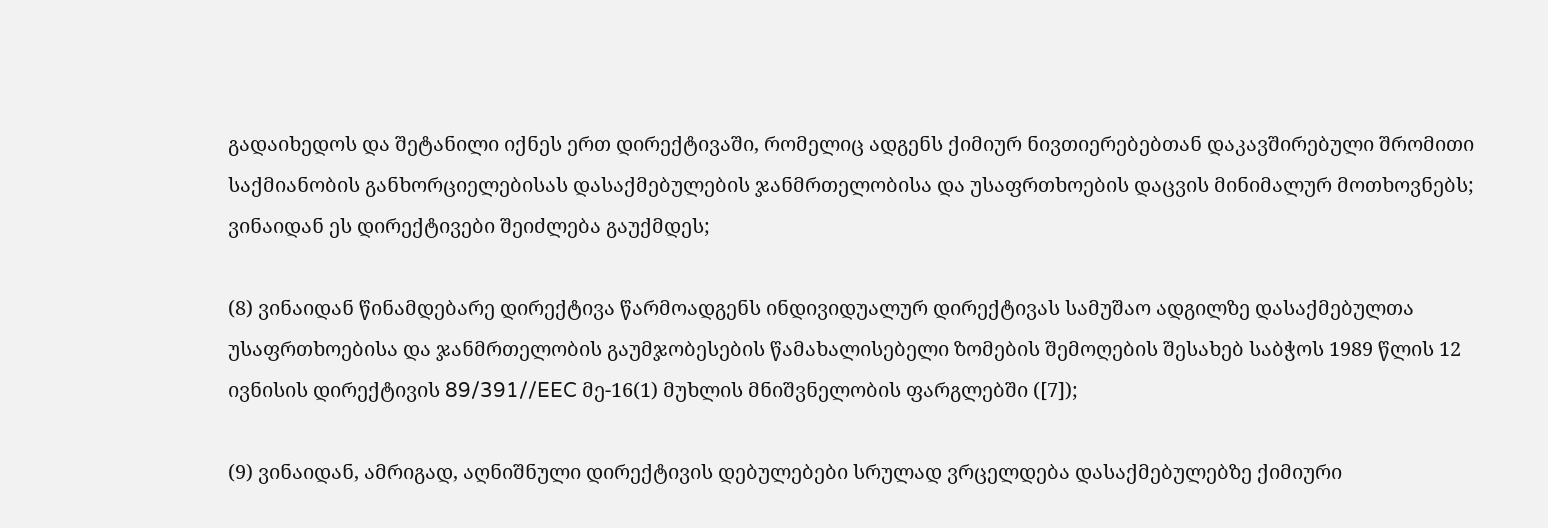გადაიხედოს და შეტანილი იქნეს ერთ დირექტივაში, რომელიც ადგენს ქიმიურ ნივთიერებებთან დაკავშირებული შრომითი საქმიანობის განხორციელებისას დასაქმებულების ჯანმრთელობისა და უსაფრთხოების დაცვის მინიმალურ მოთხოვნებს; ვინაიდან ეს დირექტივები შეიძლება გაუქმდეს;

(8) ვინაიდან წინამდებარე დირექტივა წარმოადგენს ინდივიდუალურ დირექტივას სამუშაო ადგილზე დასაქმებულთა უსაფრთხოებისა და ჯანმრთელობის გაუმჯობესების წამახალისებელი ზომების შემოღების შესახებ საბჭოს 1989 წლის 12 ივნისის დირექტივის 89/391//EEC მე-16(1) მუხლის მნიშვნელობის ფარგლებში ([7]);

(9) ვინაიდან, ამრიგად, აღნიშნული დირექტივის დებულებები სრულად ვრცელდება დასაქმებულებზე ქიმიური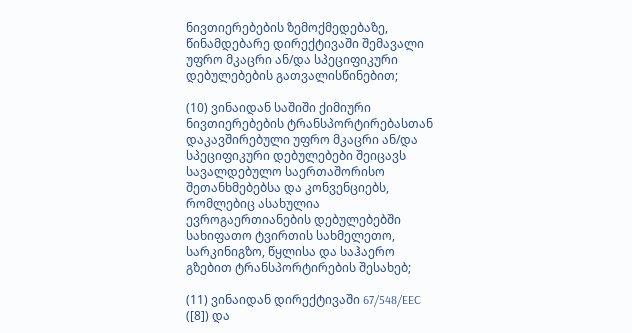ნივთიერებების ზემოქმედებაზე, წინამდებარე დირექტივაში შემავალი უფრო მკაცრი ან/და სპეციფიკური დებულებების გათვალისწინებით;

(10) ვინაიდან საშიში ქიმიური ნივთიერებების ტრანსპორტირებასთან დაკავშირებული უფრო მკაცრი ან/და სპეციფიკური დებულებები შეიცავს სავალდებულო საერთაშორისო შეთანხმებებსა და კონვენციებს, რომლებიც ასახულია ევროგაერთიანების დებულებებში სახიფათო ტვირთის სახმელეთო, სარკინიგზო, წყლისა და საჰაერო გზებით ტრანსპორტირების შესახებ;

(11) ვინაიდან დირექტივაში 67/548/EEC ([8]) და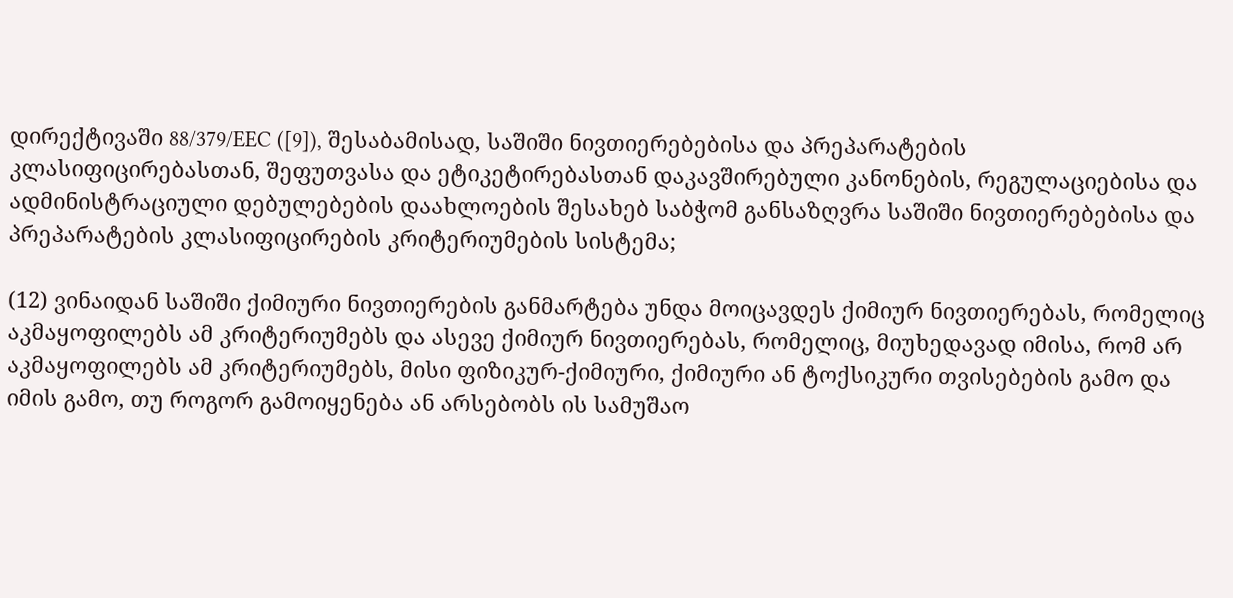დირექტივაში 88/379/EEC ([9]), შესაბამისად, საშიში ნივთიერებებისა და პრეპარატების კლასიფიცირებასთან, შეფუთვასა და ეტიკეტირებასთან დაკავშირებული კანონების, რეგულაციებისა და ადმინისტრაციული დებულებების დაახლოების შესახებ საბჭომ განსაზღვრა საშიში ნივთიერებებისა და პრეპარატების კლასიფიცირების კრიტერიუმების სისტემა;

(12) ვინაიდან საშიში ქიმიური ნივთიერების განმარტება უნდა მოიცავდეს ქიმიურ ნივთიერებას, რომელიც აკმაყოფილებს ამ კრიტერიუმებს და ასევე ქიმიურ ნივთიერებას, რომელიც, მიუხედავად იმისა, რომ არ აკმაყოფილებს ამ კრიტერიუმებს, მისი ფიზიკურ-ქიმიური, ქიმიური ან ტოქსიკური თვისებების გამო და იმის გამო, თუ როგორ გამოიყენება ან არსებობს ის სამუშაო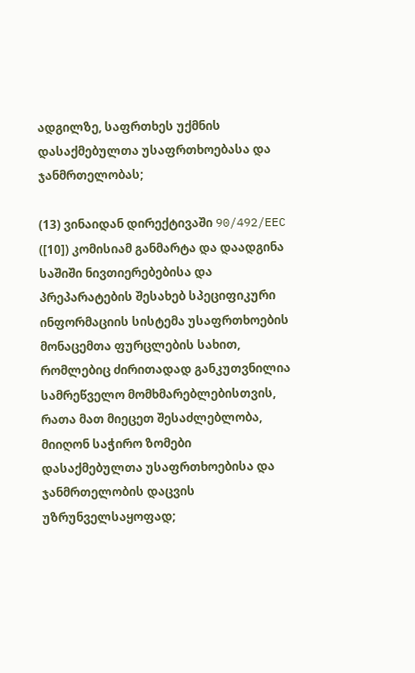ადგილზე, საფრთხეს უქმნის დასაქმებულთა უსაფრთხოებასა და ჯანმრთელობას;

(13) ვინაიდან დირექტივაში 90/492/EEC ([10]) კომისიამ განმარტა და დაადგინა საშიში ნივთიერებებისა და პრეპარატების შესახებ სპეციფიკური ინფორმაციის სისტემა უსაფრთხოების მონაცემთა ფურცლების სახით, რომლებიც ძირითადად განკუთვნილია სამრეწველო მომხმარებლებისთვის, რათა მათ მიეცეთ შესაძლებლობა, მიიღონ საჭირო ზომები დასაქმებულთა უსაფრთხოებისა და ჯანმრთელობის დაცვის უზრუნველსაყოფად;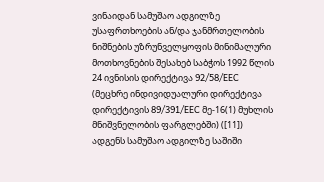ვინაიდან სამუშაო ადგილზე უსაფრთხოების ან/და ჯანმრთელობის ნიშნების უზრუნველყოფის მინიმალური მოთხოვნების შესახებ საბჭოს 1992 წლის 24 ივნისის დირექტივა 92/58/EEC (მეცხრე ინდივიდუალური დირექტივა დირექტივის 89/391/EEC მე-16(1) მუხლის მნიშვნელობის ფარგლებში) ([11]) ადგენს სამუშაო ადგილზე საშიში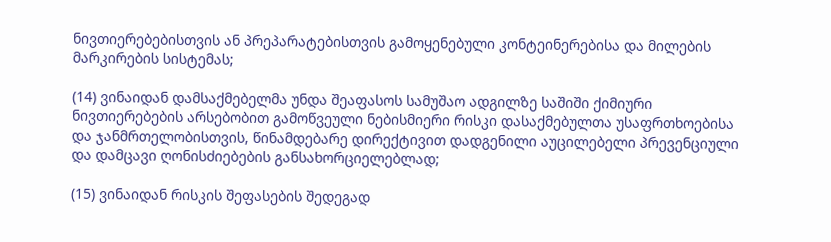ნივთიერებებისთვის ან პრეპარატებისთვის გამოყენებული კონტეინერებისა და მილების მარკირების სისტემას;

(14) ვინაიდან დამსაქმებელმა უნდა შეაფასოს სამუშაო ადგილზე საშიში ქიმიური ნივთიერებების არსებობით გამოწვეული ნებისმიერი რისკი დასაქმებულთა უსაფრთხოებისა და ჯანმრთელობისთვის, წინამდებარე დირექტივით დადგენილი აუცილებელი პრევენციული და დამცავი ღონისძიებების განსახორციელებლად;

(15) ვინაიდან რისკის შეფასების შედეგად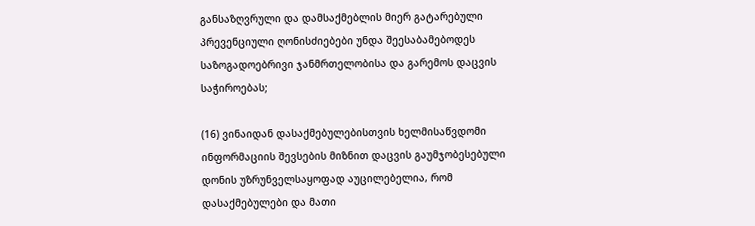განსაზღვრული და დამსაქმებლის მიერ გატარებული პრევენციული ღონისძიებები უნდა შეესაბამებოდეს საზოგადოებრივი ჯანმრთელობისა და გარემოს დაცვის საჭიროებას;

(16) ვინაიდან დასაქმებულებისთვის ხელმისაწვდომი ინფორმაციის შევსების მიზნით დაცვის გაუმჯობესებული დონის უზრუნველსაყოფად აუცილებელია, რომ დასაქმებულები და მათი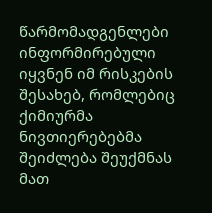წარმომადგენლები ინფორმირებული იყვნენ იმ რისკების შესახებ, რომლებიც ქიმიურმა ნივთიერებებმა შეიძლება შეუქმნას მათ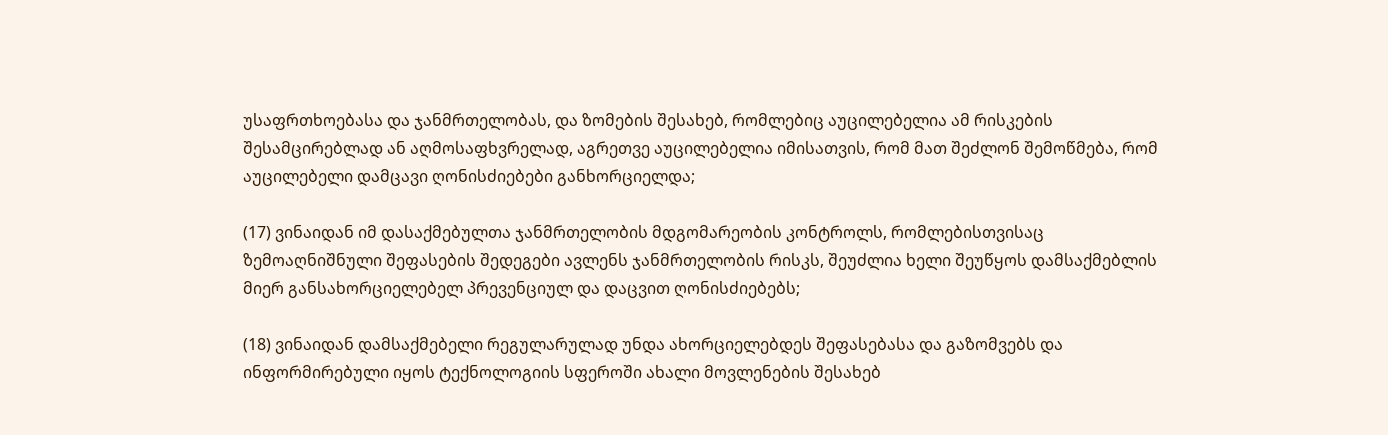უსაფრთხოებასა და ჯანმრთელობას, და ზომების შესახებ, რომლებიც აუცილებელია ამ რისკების შესამცირებლად ან აღმოსაფხვრელად, აგრეთვე აუცილებელია იმისათვის, რომ მათ შეძლონ შემოწმება, რომ აუცილებელი დამცავი ღონისძიებები განხორციელდა;

(17) ვინაიდან იმ დასაქმებულთა ჯანმრთელობის მდგომარეობის კონტროლს, რომლებისთვისაც ზემოაღნიშნული შეფასების შედეგები ავლენს ჯანმრთელობის რისკს, შეუძლია ხელი შეუწყოს დამსაქმებლის მიერ განსახორციელებელ პრევენციულ და დაცვით ღონისძიებებს;

(18) ვინაიდან დამსაქმებელი რეგულარულად უნდა ახორციელებდეს შეფასებასა და გაზომვებს და ინფორმირებული იყოს ტექნოლოგიის სფეროში ახალი მოვლენების შესახებ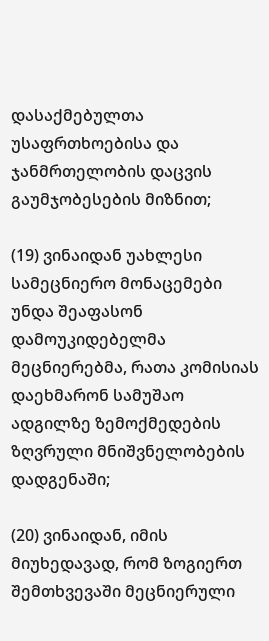დასაქმებულთა უსაფრთხოებისა და ჯანმრთელობის დაცვის გაუმჯობესების მიზნით;

(19) ვინაიდან უახლესი სამეცნიერო მონაცემები უნდა შეაფასონ დამოუკიდებელმა მეცნიერებმა, რათა კომისიას დაეხმარონ სამუშაო ადგილზე ზემოქმედების ზღვრული მნიშვნელობების დადგენაში;

(20) ვინაიდან, იმის მიუხედავად, რომ ზოგიერთ შემთხვევაში მეცნიერული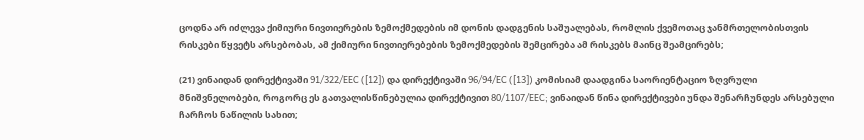ცოდნა არ იძლევა ქიმიური ნივთიერების ზემოქმედების იმ დონის დადგენის საშუალებას, რომლის ქვემოთაც ჯანმრთელობისთვის რისკები წყვეტს არსებობას, ამ ქიმიური ნივთიერებების ზემოქმედების შემცირება ამ რისკებს მაინც შეამცირებს;

(21) ვინაიდან დირექტივაში 91/322/EEC ([12]) და დირექტივაში 96/94/EC ([13]) კომისიამ დაადგინა საორიენტაციო ზღვრული მნიშვნელობები, როგორც ეს გათვალისწინებულია დირექტივით 80/1107/EEC; ვინაიდან წინა დირექტივები უნდა შენარჩუნდეს არსებული ჩარჩოს ნაწილის სახით;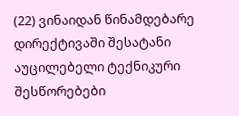(22) ვინაიდან წინამდებარე დირექტივაში შესატანი აუცილებელი ტექნიკური შესწორებები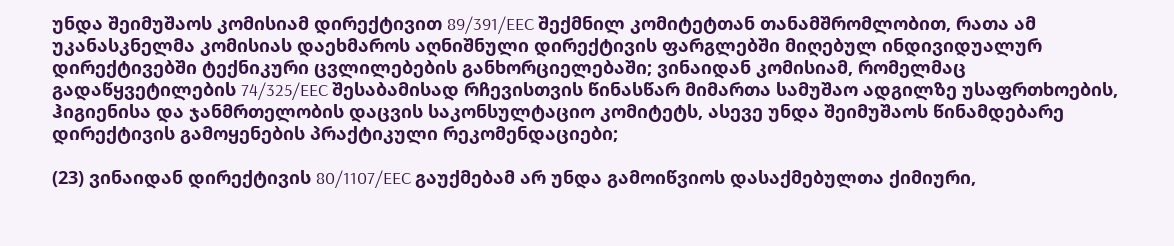უნდა შეიმუშაოს კომისიამ დირექტივით 89/391/EEC შექმნილ კომიტეტთან თანამშრომლობით, რათა ამ უკანასკნელმა კომისიას დაეხმაროს აღნიშნული დირექტივის ფარგლებში მიღებულ ინდივიდუალურ დირექტივებში ტექნიკური ცვლილებების განხორციელებაში; ვინაიდან კომისიამ, რომელმაც გადაწყვეტილების 74/325/EEC შესაბამისად რჩევისთვის წინასწარ მიმართა სამუშაო ადგილზე უსაფრთხოების, ჰიგიენისა და ჯანმრთელობის დაცვის საკონსულტაციო კომიტეტს, ასევე უნდა შეიმუშაოს წინამდებარე დირექტივის გამოყენების პრაქტიკული რეკომენდაციები;

(23) ვინაიდან დირექტივის 80/1107/EEC გაუქმებამ არ უნდა გამოიწვიოს დასაქმებულთა ქიმიური,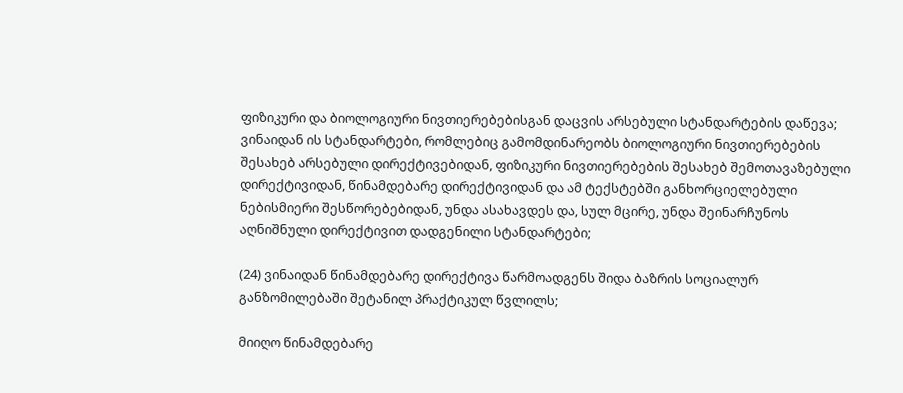ფიზიკური და ბიოლოგიური ნივთიერებებისგან დაცვის არსებული სტანდარტების დაწევა; ვინაიდან ის სტანდარტები, რომლებიც გამომდინარეობს ბიოლოგიური ნივთიერებების შესახებ არსებული დირექტივებიდან, ფიზიკური ნივთიერებების შესახებ შემოთავაზებული დირექტივიდან, წინამდებარე დირექტივიდან და ამ ტექსტებში განხორციელებული ნებისმიერი შესწორებებიდან, უნდა ასახავდეს და, სულ მცირე, უნდა შეინარჩუნოს აღნიშნული დირექტივით დადგენილი სტანდარტები;

(24) ვინაიდან წინამდებარე დირექტივა წარმოადგენს შიდა ბაზრის სოციალურ განზომილებაში შეტანილ პრაქტიკულ წვლილს;

მიიღო წინამდებარე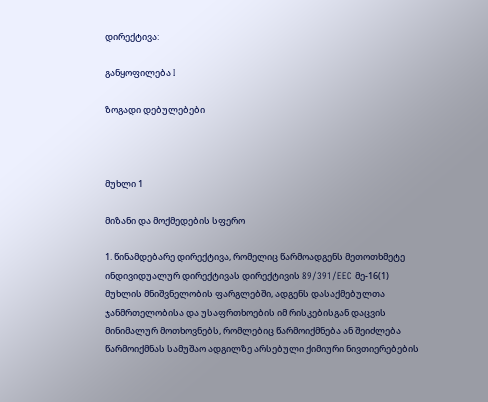დირექტივა:

განყოფილება I

ზოგადი დებულებები



მუხლი 1

მიზანი და მოქმედების სფერო

1. წინამდებარე დირექტივა, რომელიც წარმოადგენს მეთოთხმეტე ინდივიდუალურ დირექტივას დირექტივის 89/391/EEC მე-16(1) მუხლის მნიშვნელობის ფარგლებში, ადგენს დასაქმებულთა ჯანმრთელობისა და უსაფრთხოების იმ რისკებისგან დაცვის მინიმალურ მოთხოვნებს, რომლებიც წარმოიქმნება ან შეიძლება წარმოიქმნას სამუშაო ადგილზე არსებული ქიმიური ნივთიერებების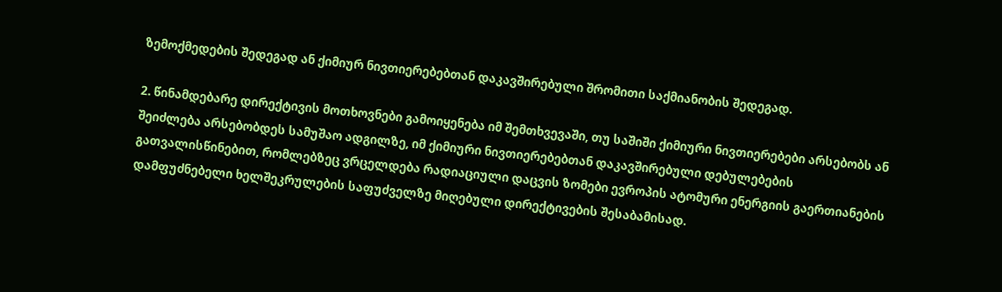ზემოქმედების შედეგად ან ქიმიურ ნივთიერებებთან დაკავშირებული შრომითი საქმიანობის შედეგად.

2. წინამდებარე დირექტივის მოთხოვნები გამოიყენება იმ შემთხვევაში, თუ საშიში ქიმიური ნივთიერებები არსებობს ან შეიძლება არსებობდეს სამუშაო ადგილზე, იმ ქიმიური ნივთიერებებთან დაკავშირებული დებულებების გათვალისწინებით, რომლებზეც ვრცელდება რადიაციული დაცვის ზომები ევროპის ატომური ენერგიის გაერთიანების დამფუძნებელი ხელშეკრულების საფუძველზე მიღებული დირექტივების შესაბამისად.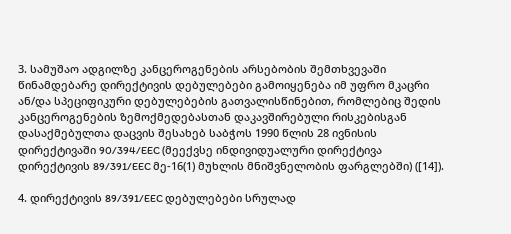3. სამუშაო ადგილზე კანცეროგენების არსებობის შემთხვევაში წინამდებარე დირექტივის დებულებები გამოიყენება იმ უფრო მკაცრი ან/და სპეციფიკური დებულებების გათვალისწინებით, რომლებიც შედის კანცეროგენების ზემოქმედებასთან დაკავშირებული რისკებისგან დასაქმებულთა დაცვის შესახებ საბჭოს 1990 წლის 28 ივნისის დირექტივაში 90/394/EEC (მეექვსე ინდივიდუალური დირექტივა დირექტივის 89/391/EEC მე-16(1) მუხლის მნიშვნელობის ფარგლებში) ([14]).

4. დირექტივის 89/391/EEC დებულებები სრულად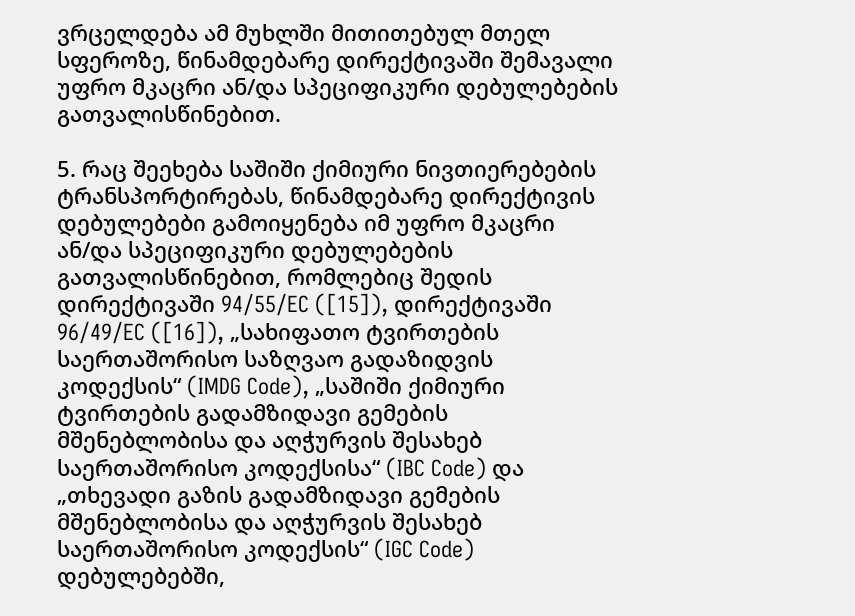ვრცელდება ამ მუხლში მითითებულ მთელ სფეროზე, წინამდებარე დირექტივაში შემავალი უფრო მკაცრი ან/და სპეციფიკური დებულებების გათვალისწინებით.

5. რაც შეეხება საშიში ქიმიური ნივთიერებების ტრანსპორტირებას, წინამდებარე დირექტივის დებულებები გამოიყენება იმ უფრო მკაცრი ან/და სპეციფიკური დებულებების გათვალისწინებით, რომლებიც შედის დირექტივაში 94/55/EC ([15]), დირექტივაში 96/49/EC ([16]), „სახიფათო ტვირთების საერთაშორისო საზღვაო გადაზიდვის კოდექსის“ (IMDG Code), „საშიში ქიმიური ტვირთების გადამზიდავი გემების მშენებლობისა და აღჭურვის შესახებ საერთაშორისო კოდექსისა“ (IBC Code) და „თხევადი გაზის გადამზიდავი გემების მშენებლობისა და აღჭურვის შესახებ საერთაშორისო კოდექსის“ (IGC Code) დებულებებში,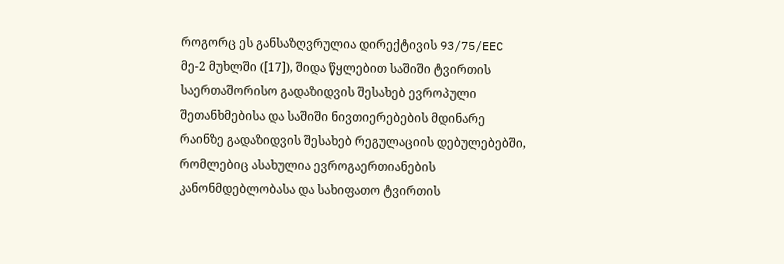როგორც ეს განსაზღვრულია დირექტივის 93/75/EEC მე-2 მუხლში ([17]), შიდა წყლებით საშიში ტვირთის საერთაშორისო გადაზიდვის შესახებ ევროპული შეთანხმებისა და საშიში ნივთიერებების მდინარე რაინზე გადაზიდვის შესახებ რეგულაციის დებულებებში, რომლებიც ასახულია ევროგაერთიანების კანონმდებლობასა და სახიფათო ტვირთის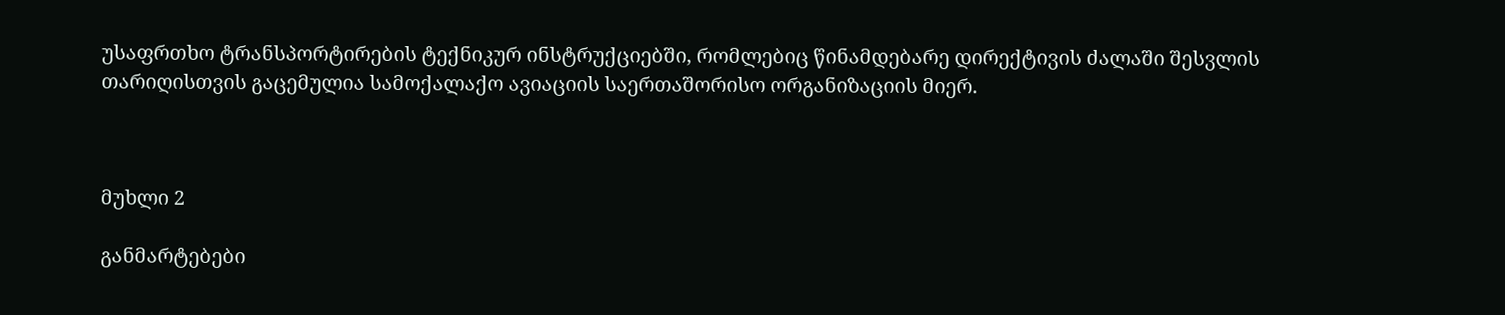უსაფრთხო ტრანსპორტირების ტექნიკურ ინსტრუქციებში, რომლებიც წინამდებარე დირექტივის ძალაში შესვლის თარიღისთვის გაცემულია სამოქალაქო ავიაციის საერთაშორისო ორგანიზაციის მიერ.



მუხლი 2

განმარტებები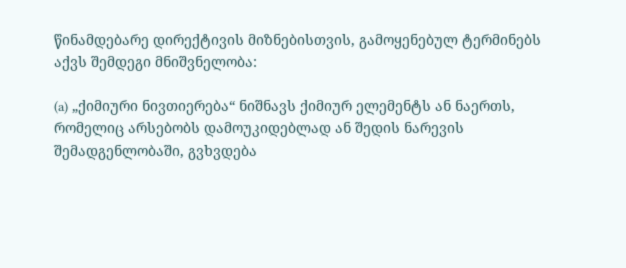წინამდებარე დირექტივის მიზნებისთვის, გამოყენებულ ტერმინებს აქვს შემდეგი მნიშვნელობა:

(a) „ქიმიური ნივთიერება“ ნიშნავს ქიმიურ ელემენტს ან ნაერთს, რომელიც არსებობს დამოუკიდებლად ან შედის ნარევის შემადგენლობაში, გვხვდება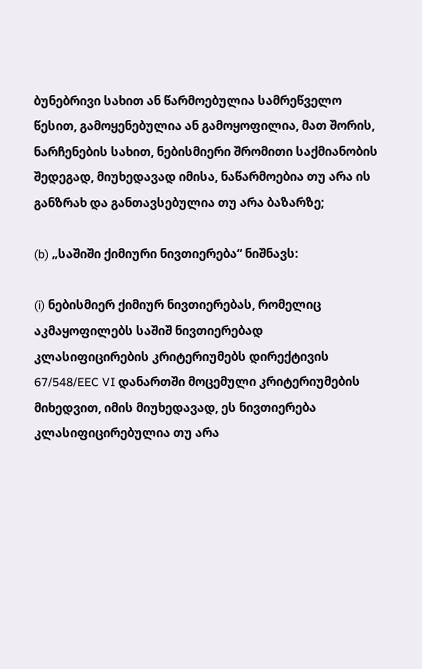ბუნებრივი სახით ან წარმოებულია სამრეწველო წესით, გამოყენებულია ან გამოყოფილია, მათ შორის, ნარჩენების სახით, ნებისმიერი შრომითი საქმიანობის შედეგად, მიუხედავად იმისა, ნაწარმოებია თუ არა ის განზრახ და განთავსებულია თუ არა ბაზარზე;

(b) „საშიში ქიმიური ნივთიერება“ ნიშნავს:

(i) ნებისმიერ ქიმიურ ნივთიერებას, რომელიც აკმაყოფილებს საშიშ ნივთიერებად კლასიფიცირების კრიტერიუმებს დირექტივის 67/548/EEC VI დანართში მოცემული კრიტერიუმების მიხედვით, იმის მიუხედავად, ეს ნივთიერება კლასიფიცირებულია თუ არა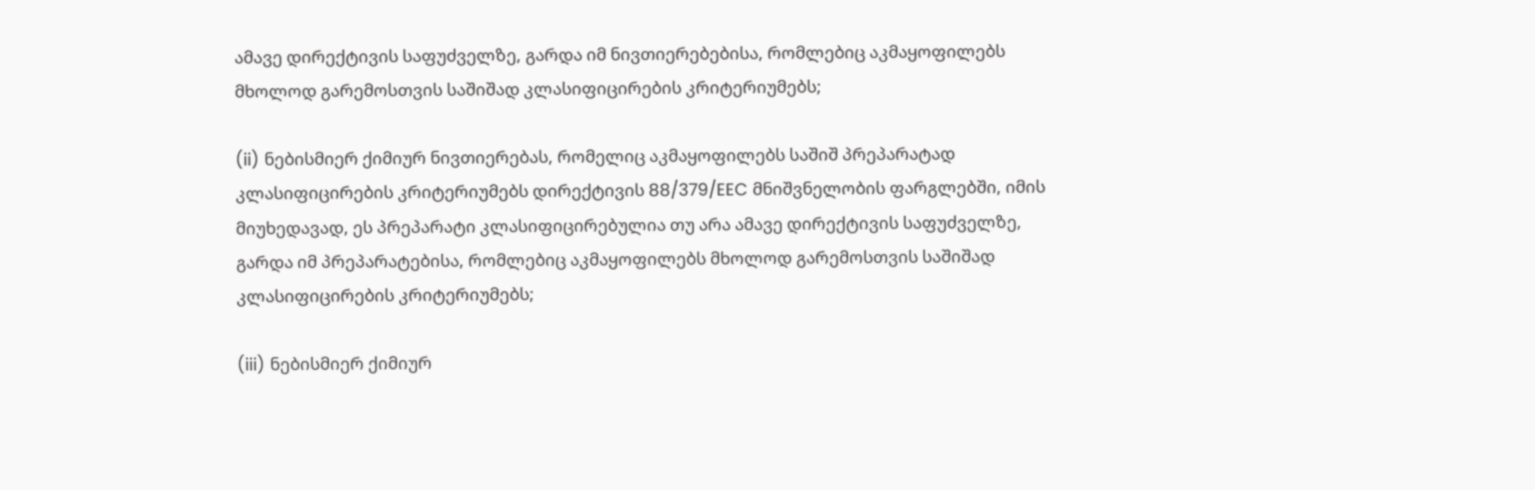ამავე დირექტივის საფუძველზე, გარდა იმ ნივთიერებებისა, რომლებიც აკმაყოფილებს მხოლოდ გარემოსთვის საშიშად კლასიფიცირების კრიტერიუმებს;

(ii) ნებისმიერ ქიმიურ ნივთიერებას, რომელიც აკმაყოფილებს საშიშ პრეპარატად კლასიფიცირების კრიტერიუმებს დირექტივის 88/379/EEC მნიშვნელობის ფარგლებში, იმის მიუხედავად, ეს პრეპარატი კლასიფიცირებულია თუ არა ამავე დირექტივის საფუძველზე, გარდა იმ პრეპარატებისა, რომლებიც აკმაყოფილებს მხოლოდ გარემოსთვის საშიშად კლასიფიცირების კრიტერიუმებს;

(iii) ნებისმიერ ქიმიურ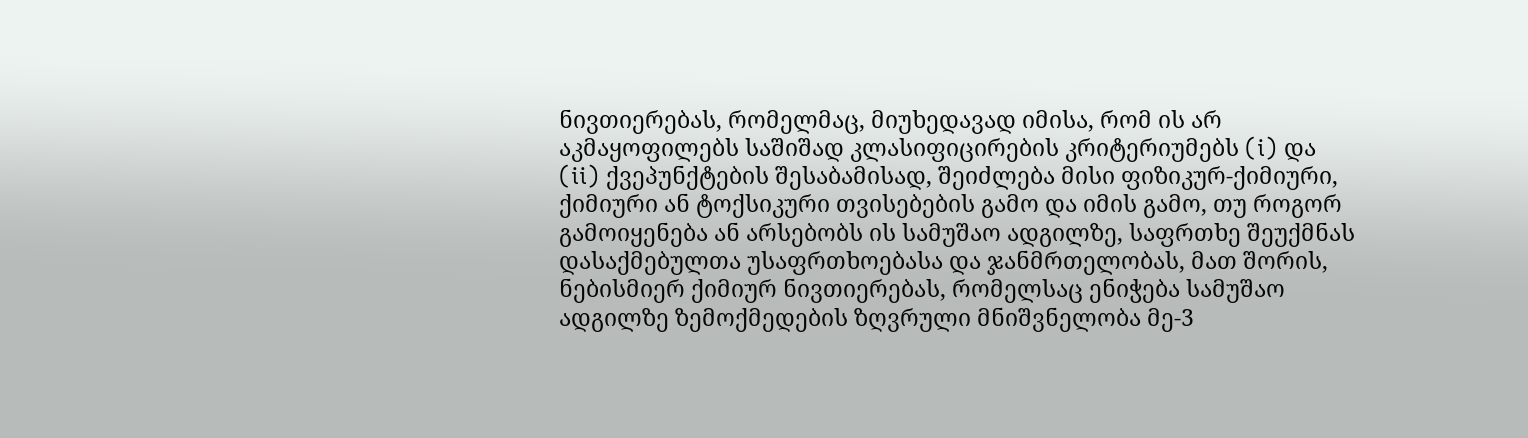ნივთიერებას, რომელმაც, მიუხედავად იმისა, რომ ის არ აკმაყოფილებს საშიშად კლასიფიცირების კრიტერიუმებს (i) და (ii) ქვეპუნქტების შესაბამისად, შეიძლება მისი ფიზიკურ-ქიმიური, ქიმიური ან ტოქსიკური თვისებების გამო და იმის გამო, თუ როგორ გამოიყენება ან არსებობს ის სამუშაო ადგილზე, საფრთხე შეუქმნას დასაქმებულთა უსაფრთხოებასა და ჯანმრთელობას, მათ შორის, ნებისმიერ ქიმიურ ნივთიერებას, რომელსაც ენიჭება სამუშაო ადგილზე ზემოქმედების ზღვრული მნიშვნელობა მე-3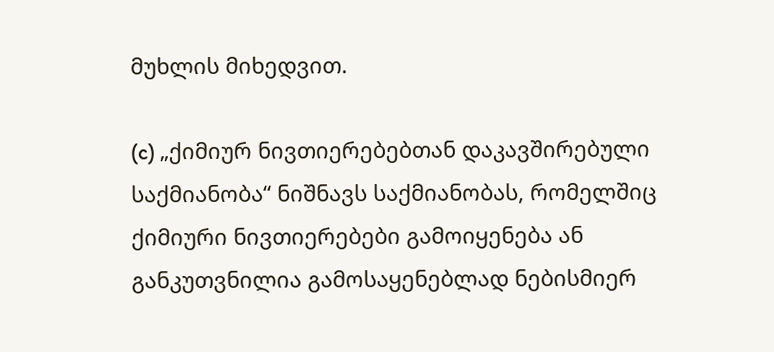მუხლის მიხედვით.

(c) „ქიმიურ ნივთიერებებთან დაკავშირებული საქმიანობა“ ნიშნავს საქმიანობას, რომელშიც ქიმიური ნივთიერებები გამოიყენება ან განკუთვნილია გამოსაყენებლად ნებისმიერ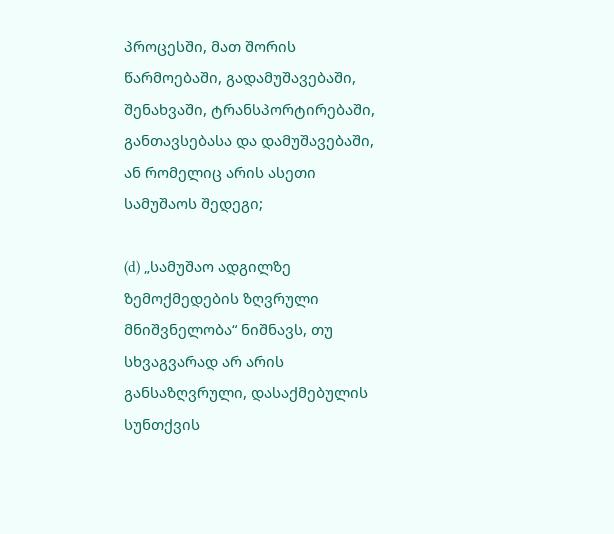პროცესში, მათ შორის წარმოებაში, გადამუშავებაში, შენახვაში, ტრანსპორტირებაში, განთავსებასა და დამუშავებაში, ან რომელიც არის ასეთი სამუშაოს შედეგი;

(d) „სამუშაო ადგილზე ზემოქმედების ზღვრული მნიშვნელობა“ ნიშნავს, თუ სხვაგვარად არ არის განსაზღვრული, დასაქმებულის სუნთქვის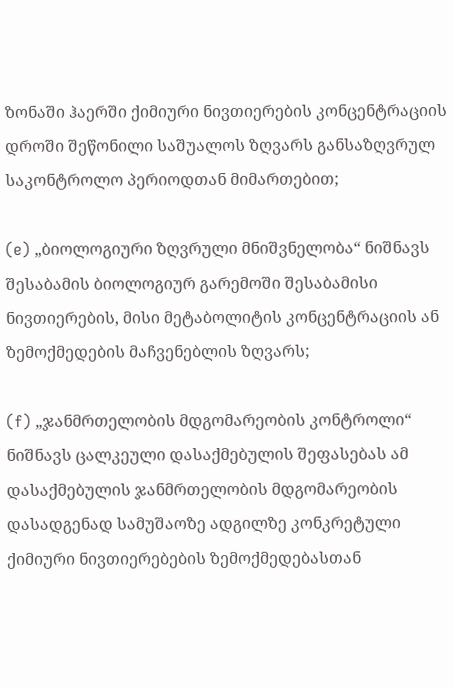ზონაში ჰაერში ქიმიური ნივთიერების კონცენტრაციის დროში შეწონილი საშუალოს ზღვარს განსაზღვრულ საკონტროლო პერიოდთან მიმართებით;

(e) „ბიოლოგიური ზღვრული მნიშვნელობა“ ნიშნავს შესაბამის ბიოლოგიურ გარემოში შესაბამისი ნივთიერების, მისი მეტაბოლიტის კონცენტრაციის ან ზემოქმედების მაჩვენებლის ზღვარს;

(f) „ჯანმრთელობის მდგომარეობის კონტროლი“ ნიშნავს ცალკეული დასაქმებულის შეფასებას ამ დასაქმებულის ჯანმრთელობის მდგომარეობის დასადგენად სამუშაოზე ადგილზე კონკრეტული ქიმიური ნივთიერებების ზემოქმედებასთან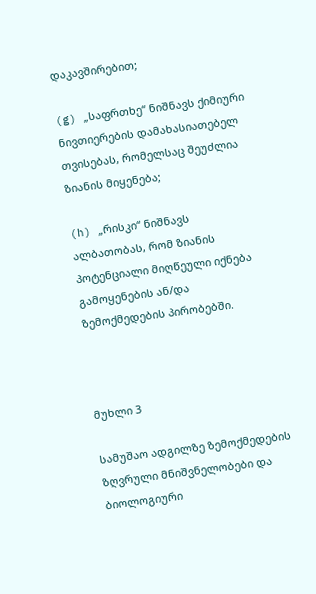დაკავშირებით;

(g) „საფრთხე“ ნიშნავს ქიმიური ნივთიერების დამახასიათებელ თვისებას, რომელსაც შეუძლია ზიანის მიყენება;

(h) „რისკი“ ნიშნავს ალბათობას, რომ ზიანის პოტენციალი მიღწეული იქნება გამოყენების ან/და ზემოქმედების პირობებში.



მუხლი 3

სამუშაო ადგილზე ზემოქმედების ზღვრული მნიშვნელობები და ბიოლოგიური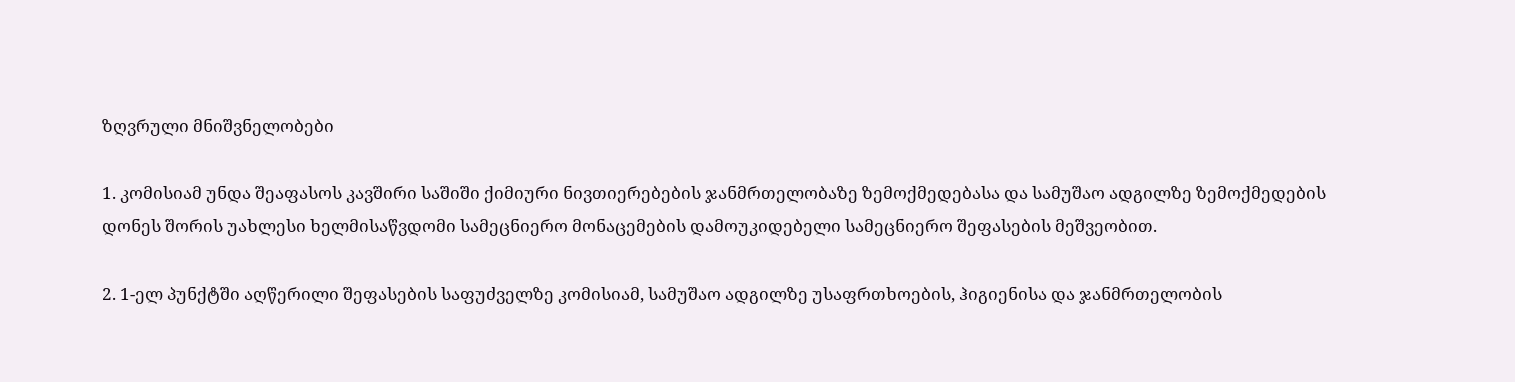ზღვრული მნიშვნელობები

1. კომისიამ უნდა შეაფასოს კავშირი საშიში ქიმიური ნივთიერებების ჯანმრთელობაზე ზემოქმედებასა და სამუშაო ადგილზე ზემოქმედების დონეს შორის უახლესი ხელმისაწვდომი სამეცნიერო მონაცემების დამოუკიდებელი სამეცნიერო შეფასების მეშვეობით.

2. 1-ელ პუნქტში აღწერილი შეფასების საფუძველზე კომისიამ, სამუშაო ადგილზე უსაფრთხოების, ჰიგიენისა და ჯანმრთელობის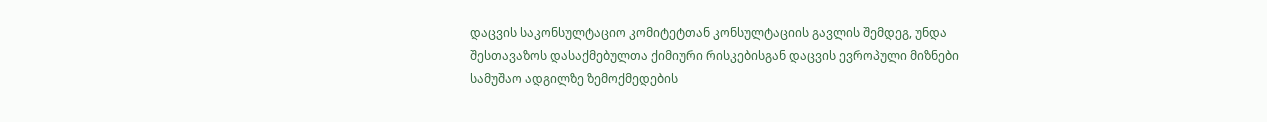დაცვის საკონსულტაციო კომიტეტთან კონსულტაციის გავლის შემდეგ, უნდა შესთავაზოს დასაქმებულთა ქიმიური რისკებისგან დაცვის ევროპული მიზნები სამუშაო ადგილზე ზემოქმედების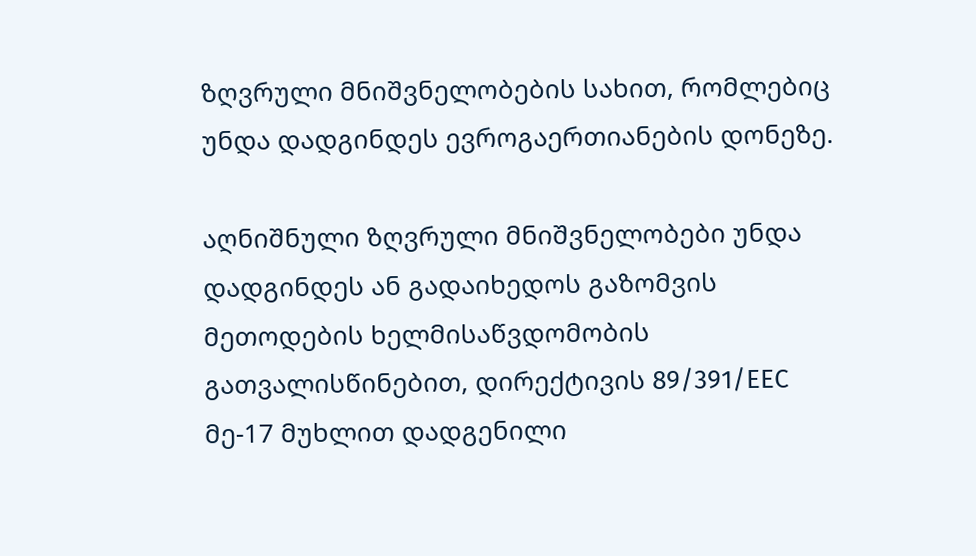ზღვრული მნიშვნელობების სახით, რომლებიც უნდა დადგინდეს ევროგაერთიანების დონეზე.

აღნიშნული ზღვრული მნიშვნელობები უნდა დადგინდეს ან გადაიხედოს გაზომვის მეთოდების ხელმისაწვდომობის გათვალისწინებით, დირექტივის 89/391/EEC მე-17 მუხლით დადგენილი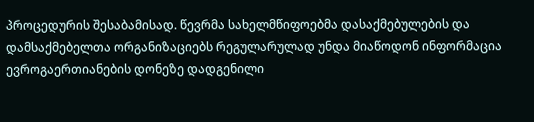პროცედურის შესაბამისად. წევრმა სახელმწიფოებმა დასაქმებულების და დამსაქმებელთა ორგანიზაციებს რეგულარულად უნდა მიაწოდონ ინფორმაცია ევროგაერთიანების დონეზე დადგენილი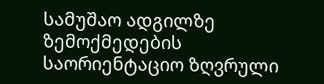სამუშაო ადგილზე ზემოქმედების საორიენტაციო ზღვრული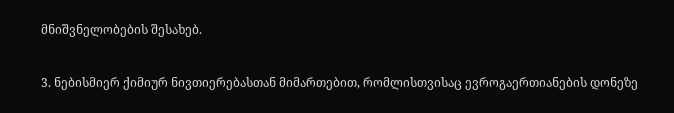მნიშვნელობების შესახებ.

3. ნებისმიერ ქიმიურ ნივთიერებასთან მიმართებით, რომლისთვისაც ევროგაერთიანების დონეზე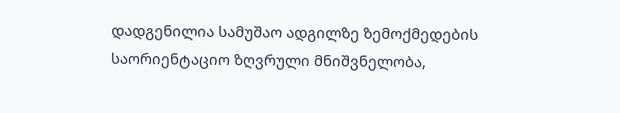დადგენილია სამუშაო ადგილზე ზემოქმედების საორიენტაციო ზღვრული მნიშვნელობა,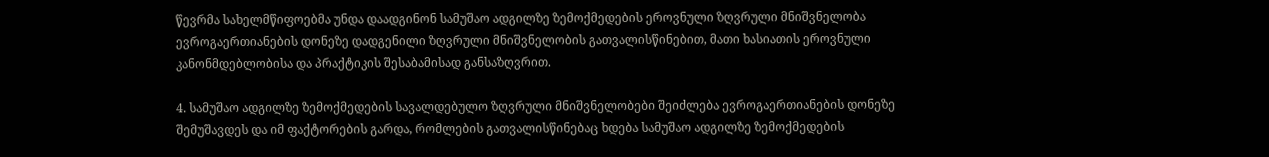წევრმა სახელმწიფოებმა უნდა დაადგინონ სამუშაო ადგილზე ზემოქმედების ეროვნული ზღვრული მნიშვნელობა ევროგაერთიანების დონეზე დადგენილი ზღვრული მნიშვნელობის გათვალისწინებით, მათი ხასიათის ეროვნული კანონმდებლობისა და პრაქტიკის შესაბამისად განსაზღვრით.

4. სამუშაო ადგილზე ზემოქმედების სავალდებულო ზღვრული მნიშვნელობები შეიძლება ევროგაერთიანების დონეზე შემუშავდეს და იმ ფაქტორების გარდა, რომლების გათვალისწინებაც ხდება სამუშაო ადგილზე ზემოქმედების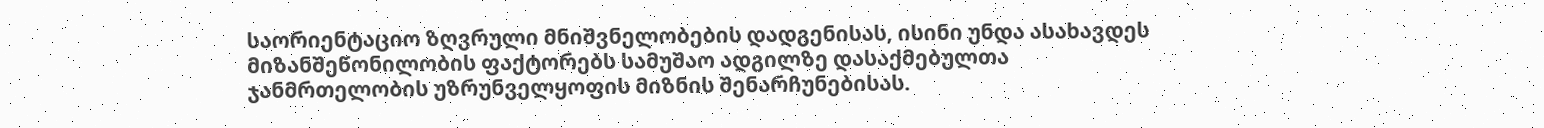საორიენტაციო ზღვრული მნიშვნელობების დადგენისას, ისინი უნდა ასახავდეს მიზანშეწონილობის ფაქტორებს სამუშაო ადგილზე დასაქმებულთა ჯანმრთელობის უზრუნველყოფის მიზნის შენარჩუნებისას.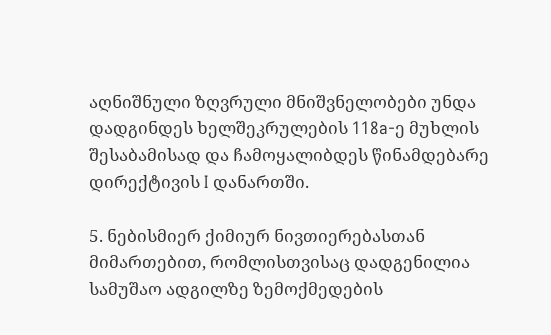აღნიშნული ზღვრული მნიშვნელობები უნდა დადგინდეს ხელშეკრულების 118a-ე მუხლის შესაბამისად და ჩამოყალიბდეს წინამდებარე დირექტივის I დანართში.

5. ნებისმიერ ქიმიურ ნივთიერებასთან მიმართებით, რომლისთვისაც დადგენილია სამუშაო ადგილზე ზემოქმედების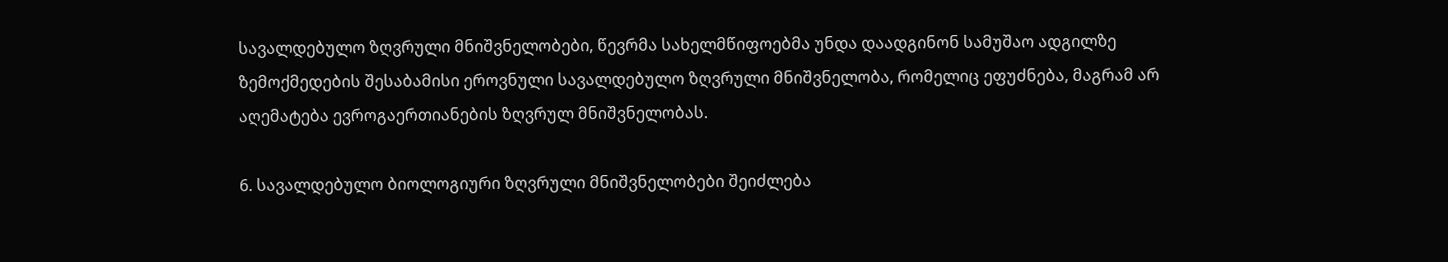სავალდებულო ზღვრული მნიშვნელობები, წევრმა სახელმწიფოებმა უნდა დაადგინონ სამუშაო ადგილზე ზემოქმედების შესაბამისი ეროვნული სავალდებულო ზღვრული მნიშვნელობა, რომელიც ეფუძნება, მაგრამ არ აღემატება ევროგაერთიანების ზღვრულ მნიშვნელობას.

6. სავალდებულო ბიოლოგიური ზღვრული მნიშვნელობები შეიძლება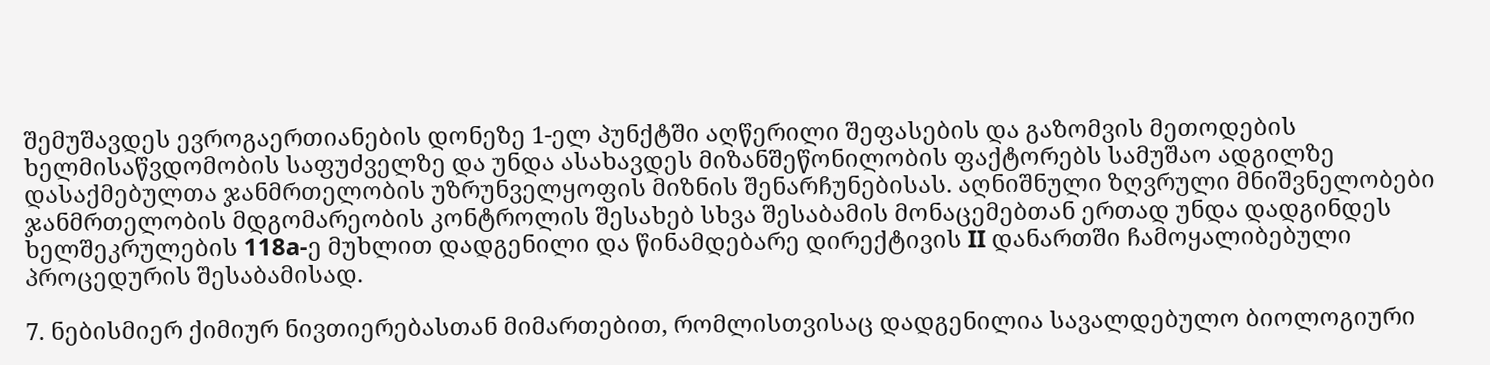შემუშავდეს ევროგაერთიანების დონეზე 1-ელ პუნქტში აღწერილი შეფასების და გაზომვის მეთოდების ხელმისაწვდომობის საფუძველზე და უნდა ასახავდეს მიზანშეწონილობის ფაქტორებს სამუშაო ადგილზე დასაქმებულთა ჯანმრთელობის უზრუნველყოფის მიზნის შენარჩუნებისას. აღნიშნული ზღვრული მნიშვნელობები ჯანმრთელობის მდგომარეობის კონტროლის შესახებ სხვა შესაბამის მონაცემებთან ერთად უნდა დადგინდეს ხელშეკრულების 118a-ე მუხლით დადგენილი და წინამდებარე დირექტივის II დანართში ჩამოყალიბებული პროცედურის შესაბამისად.

7. ნებისმიერ ქიმიურ ნივთიერებასთან მიმართებით, რომლისთვისაც დადგენილია სავალდებულო ბიოლოგიური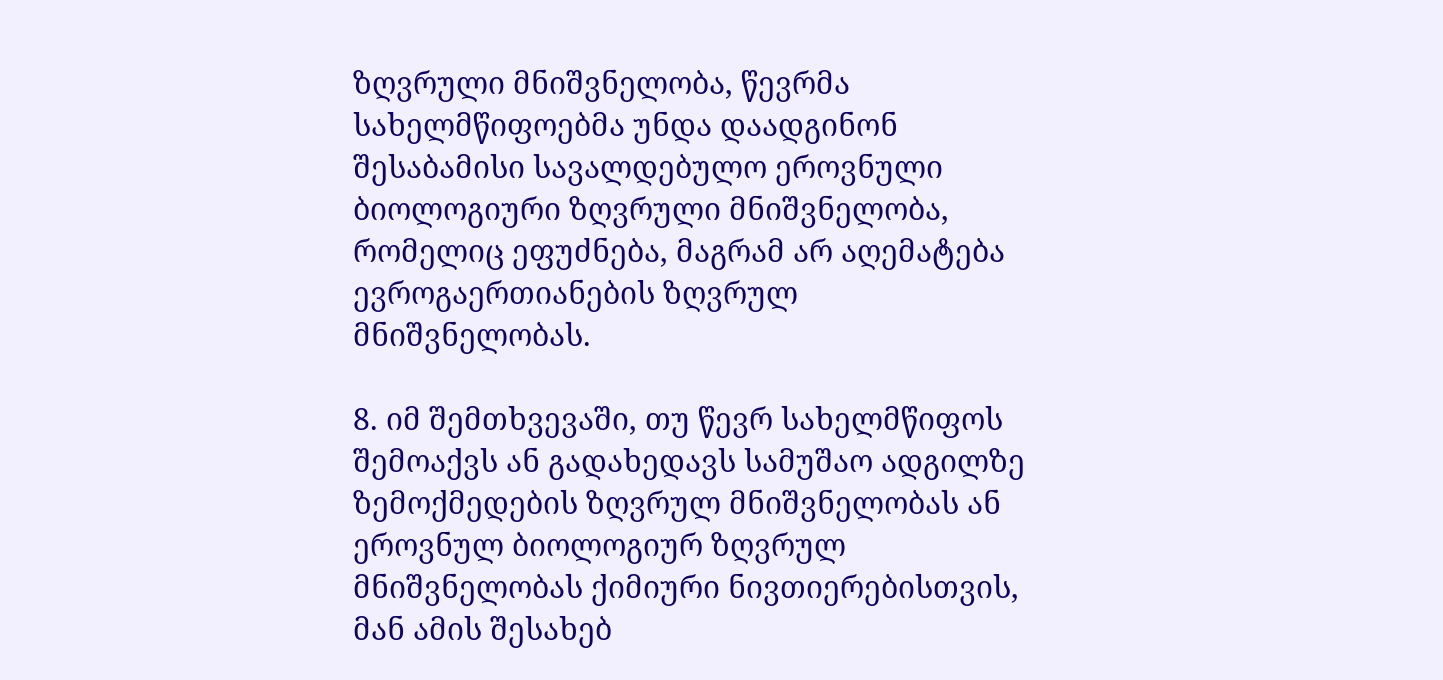ზღვრული მნიშვნელობა, წევრმა სახელმწიფოებმა უნდა დაადგინონ შესაბამისი სავალდებულო ეროვნული ბიოლოგიური ზღვრული მნიშვნელობა, რომელიც ეფუძნება, მაგრამ არ აღემატება ევროგაერთიანების ზღვრულ მნიშვნელობას.

8. იმ შემთხვევაში, თუ წევრ სახელმწიფოს შემოაქვს ან გადახედავს სამუშაო ადგილზე ზემოქმედების ზღვრულ მნიშვნელობას ან ეროვნულ ბიოლოგიურ ზღვრულ მნიშვნელობას ქიმიური ნივთიერებისთვის, მან ამის შესახებ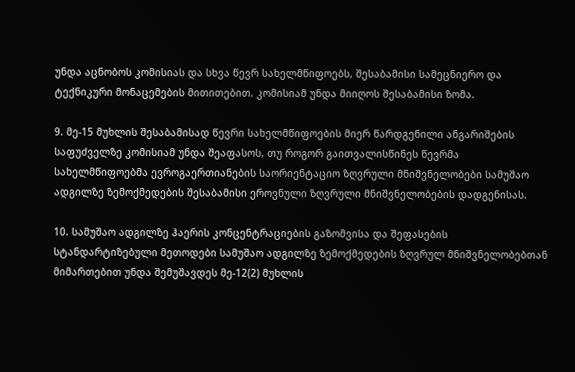უნდა აცნობოს კომისიას და სხვა წევრ სახელმწიფოებს, შესაბამისი სამეცნიერო და ტექნიკური მონაცემების მითითებით. კომისიამ უნდა მიიღოს შესაბამისი ზომა.

9. მე-15 მუხლის შესაბამისად წევრი სახელმწიფოების მიერ წარდგენილი ანგარიშების საფუძველზე კომისიამ უნდა შეაფასოს, თუ როგორ გაითვალისწინეს წევრმა სახელმწიფოებმა ევროგაერთიანების საორიენტაციო ზღვრული მნიშვნელობები სამუშაო ადგილზე ზემოქმედების შესაბამისი ეროვნული ზღვრული მნიშვნელობების დადგენისას.

10. სამუშაო ადგილზე ჰაერის კონცენტრაციების გაზომვისა და შეფასების სტანდარტიზებული მეთოდები სამუშაო ადგილზე ზემოქმედების ზღვრულ მნიშვნელობებთან მიმართებით უნდა შემუშავდეს მე-12(2) მუხლის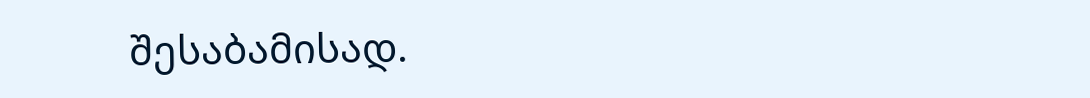შესაბამისად.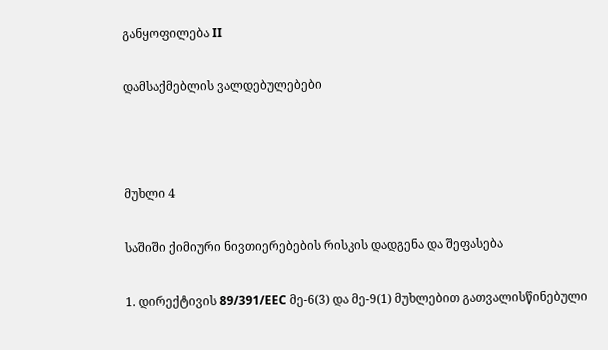განყოფილება II

დამსაქმებლის ვალდებულებები



მუხლი 4

საშიში ქიმიური ნივთიერებების რისკის დადგენა და შეფასება

1. დირექტივის 89/391/EEC მე-6(3) და მე-9(1) მუხლებით გათვალისწინებული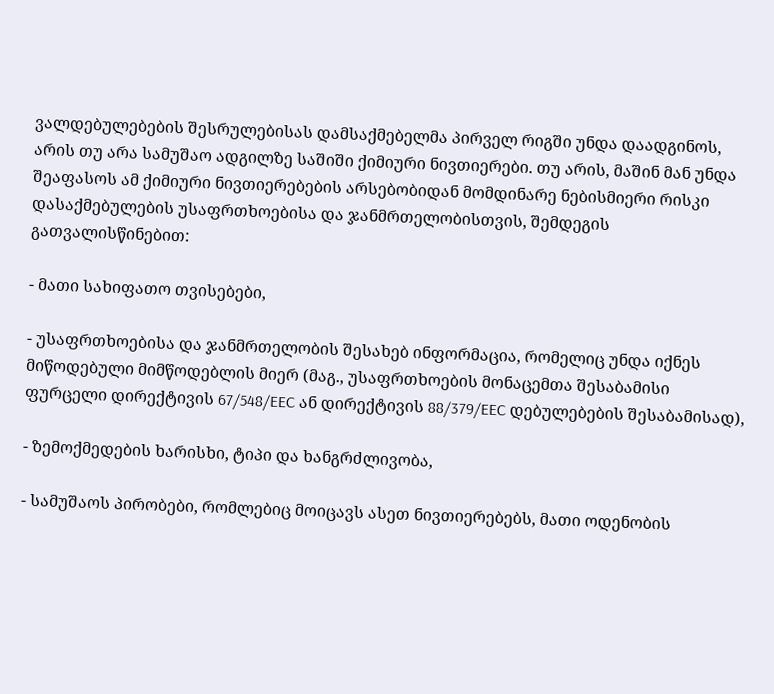ვალდებულებების შესრულებისას დამსაქმებელმა პირველ რიგში უნდა დაადგინოს, არის თუ არა სამუშაო ადგილზე საშიში ქიმიური ნივთიერები. თუ არის, მაშინ მან უნდა შეაფასოს ამ ქიმიური ნივთიერებების არსებობიდან მომდინარე ნებისმიერი რისკი დასაქმებულების უსაფრთხოებისა და ჯანმრთელობისთვის, შემდეგის გათვალისწინებით:

- მათი სახიფათო თვისებები,

- უსაფრთხოებისა და ჯანმრთელობის შესახებ ინფორმაცია, რომელიც უნდა იქნეს მიწოდებული მიმწოდებლის მიერ (მაგ., უსაფრთხოების მონაცემთა შესაბამისი ფურცელი დირექტივის 67/548/EEC ან დირექტივის 88/379/EEC დებულებების შესაბამისად),

- ზემოქმედების ხარისხი, ტიპი და ხანგრძლივობა,

- სამუშაოს პირობები, რომლებიც მოიცავს ასეთ ნივთიერებებს, მათი ოდენობის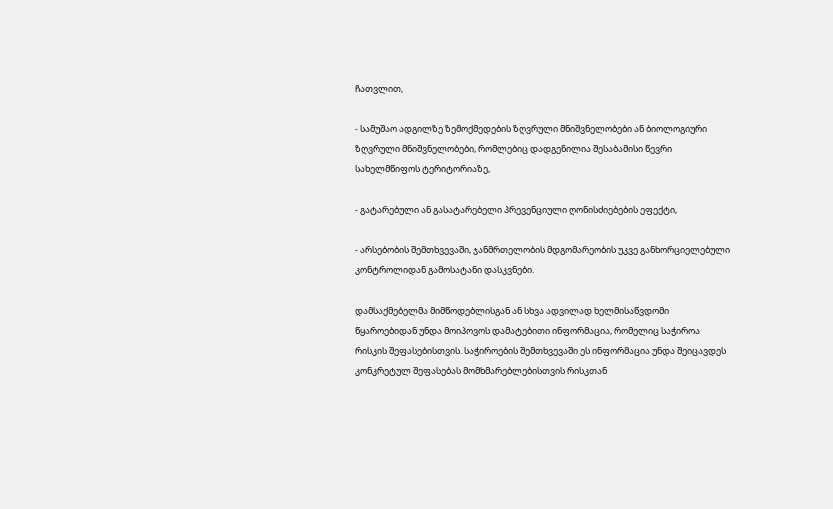ჩათვლით,

- სამუშაო ადგილზე ზემოქმედების ზღვრული მნიშვნელობები ან ბიოლოგიური ზღვრული მნიშვნელობები, რომლებიც დადგენილია შესაბამისი წევრი სახელმწიფოს ტერიტორიაზე,

- გატარებული ან გასატარებელი პრევენციული ღონისძიებების ეფექტი,

- არსებობის შემთხვევაში, ჯანმრთელობის მდგომარეობის უკვე განხორციელებული კონტროლიდან გამოსატანი დასკვნები.

დამსაქმებელმა მიმწოდებლისგან ან სხვა ადვილად ხელმისაწვდომი წყაროებიდან უნდა მოიპოვოს დამატებითი ინფორმაცია, რომელიც საჭიროა რისკის შეფასებისთვის. საჭიროების შემთხვევაში ეს ინფორმაცია უნდა შეიცავდეს კონკრეტულ შეფასებას მომხმარებლებისთვის რისკთან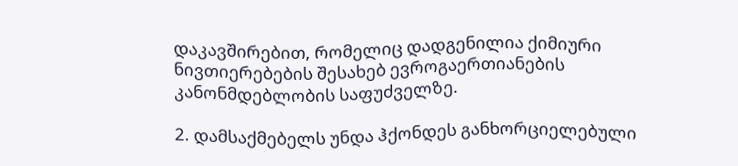დაკავშირებით, რომელიც დადგენილია ქიმიური ნივთიერებების შესახებ ევროგაერთიანების კანონმდებლობის საფუძველზე.

2. დამსაქმებელს უნდა ჰქონდეს განხორციელებული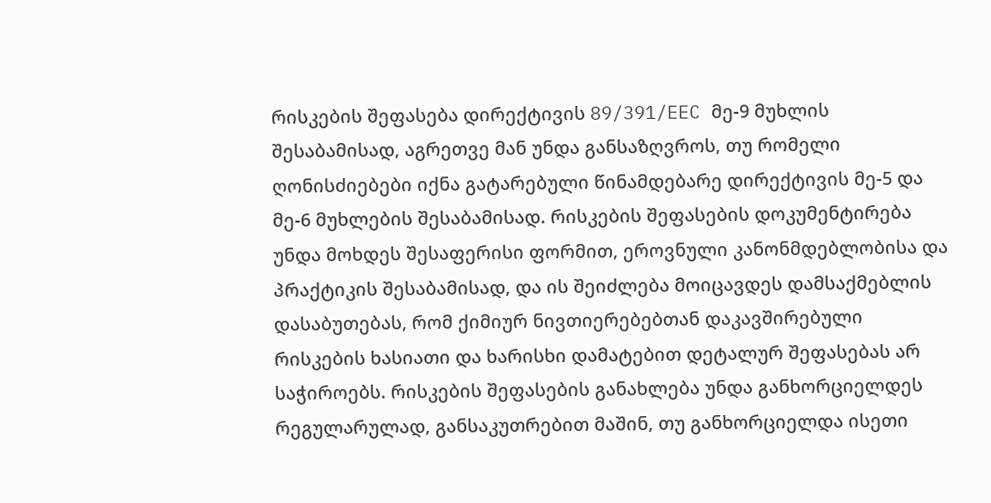რისკების შეფასება დირექტივის 89/391/EEC მე-9 მუხლის შესაბამისად, აგრეთვე მან უნდა განსაზღვროს, თუ რომელი ღონისძიებები იქნა გატარებული წინამდებარე დირექტივის მე-5 და მე-6 მუხლების შესაბამისად. რისკების შეფასების დოკუმენტირება უნდა მოხდეს შესაფერისი ფორმით, ეროვნული კანონმდებლობისა და პრაქტიკის შესაბამისად, და ის შეიძლება მოიცავდეს დამსაქმებლის დასაბუთებას, რომ ქიმიურ ნივთიერებებთან დაკავშირებული რისკების ხასიათი და ხარისხი დამატებით დეტალურ შეფასებას არ საჭიროებს. რისკების შეფასების განახლება უნდა განხორციელდეს რეგულარულად, განსაკუთრებით მაშინ, თუ განხორციელდა ისეთი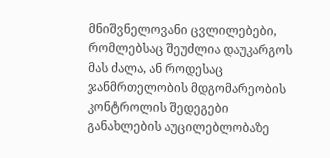მნიშვნელოვანი ცვლილებები, რომლებსაც შეუძლია დაუკარგოს მას ძალა, ან როდესაც ჯანმრთელობის მდგომარეობის კონტროლის შედეგები განახლების აუცილებლობაზე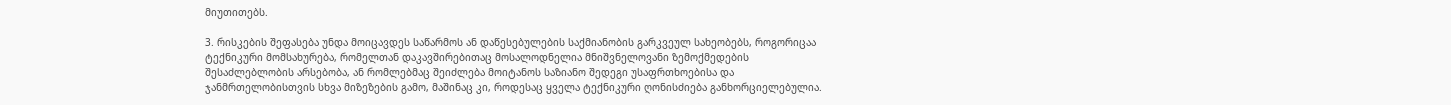მიუთითებს.

3. რისკების შეფასება უნდა მოიცავდეს საწარმოს ან დაწესებულების საქმიანობის გარკვეულ სახეობებს, როგორიცაა ტექნიკური მომსახურება, რომელთან დაკავშირებითაც მოსალოდნელია მნიშვნელოვანი ზემოქმედების შესაძლებლობის არსებობა, ან რომლებმაც შეიძლება მოიტანოს საზიანო შედეგი უსაფრთხოებისა და ჯანმრთელობისთვის სხვა მიზეზების გამო, მაშინაც კი, როდესაც ყველა ტექნიკური ღონისძიება განხორციელებულია.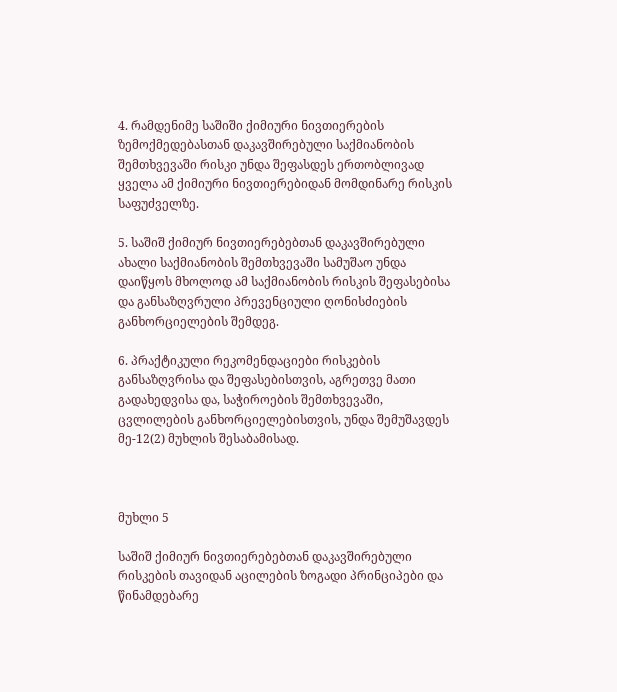4. რამდენიმე საშიში ქიმიური ნივთიერების ზემოქმედებასთან დაკავშირებული საქმიანობის შემთხვევაში რისკი უნდა შეფასდეს ერთობლივად ყველა ამ ქიმიური ნივთიერებიდან მომდინარე რისკის საფუძველზე.

5. საშიშ ქიმიურ ნივთიერებებთან დაკავშირებული ახალი საქმიანობის შემთხვევაში სამუშაო უნდა დაიწყოს მხოლოდ ამ საქმიანობის რისკის შეფასებისა და განსაზღვრული პრევენციული ღონისძიების განხორციელების შემდეგ.

6. პრაქტიკული რეკომენდაციები რისკების განსაზღვრისა და შეფასებისთვის, აგრეთვე მათი გადახედვისა და, საჭიროების შემთხვევაში, ცვლილების განხორციელებისთვის, უნდა შემუშავდეს მე-12(2) მუხლის შესაბამისად.



მუხლი 5

საშიშ ქიმიურ ნივთიერებებთან დაკავშირებული რისკების თავიდან აცილების ზოგადი პრინციპები და წინამდებარე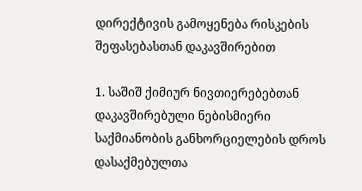დირექტივის გამოყენება რისკების შეფასებასთან დაკავშირებით

1. საშიშ ქიმიურ ნივთიერებებთან დაკავშირებული ნებისმიერი საქმიანობის განხორციელების დროს დასაქმებულთა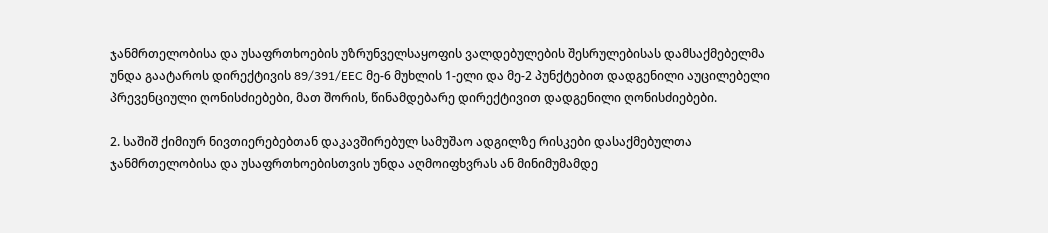ჯანმრთელობისა და უსაფრთხოების უზრუნველსაყოფის ვალდებულების შესრულებისას დამსაქმებელმა უნდა გაატაროს დირექტივის 89/391/EEC მე-6 მუხლის 1-ელი და მე-2 პუნქტებით დადგენილი აუცილებელი პრევენციული ღონისძიებები, მათ შორის, წინამდებარე დირექტივით დადგენილი ღონისძიებები.

2. საშიშ ქიმიურ ნივთიერებებთან დაკავშირებულ სამუშაო ადგილზე რისკები დასაქმებულთა ჯანმრთელობისა და უსაფრთხოებისთვის უნდა აღმოიფხვრას ან მინიმუმამდე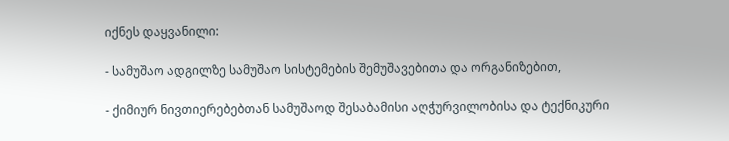იქნეს დაყვანილი:

- სამუშაო ადგილზე სამუშაო სისტემების შემუშავებითა და ორგანიზებით,

- ქიმიურ ნივთიერებებთან სამუშაოდ შესაბამისი აღჭურვილობისა და ტექნიკური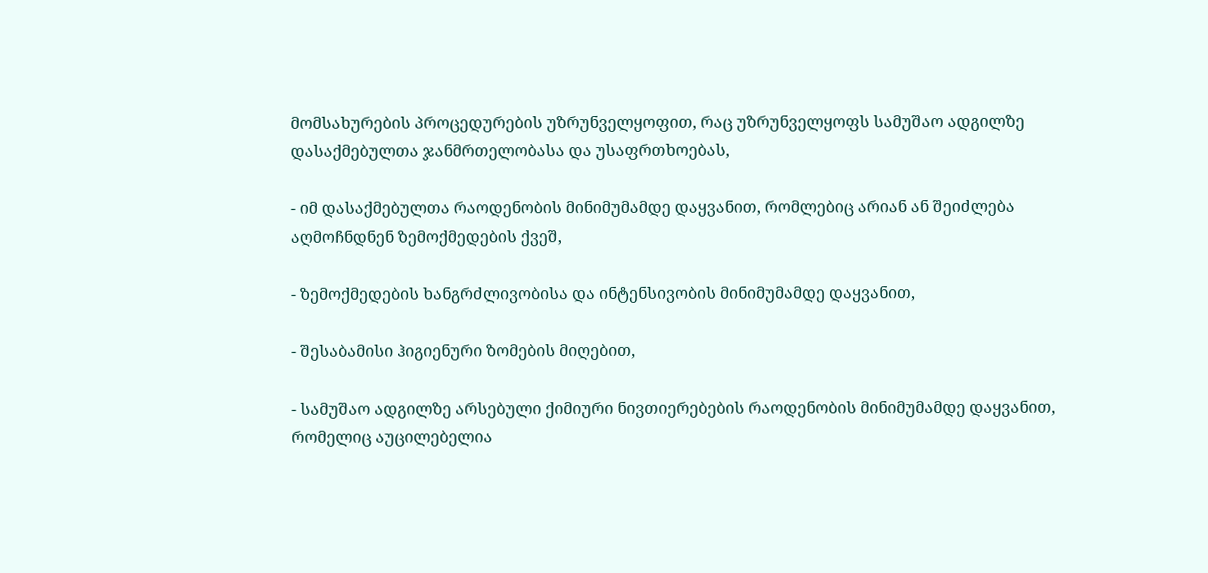მომსახურების პროცედურების უზრუნველყოფით, რაც უზრუნველყოფს სამუშაო ადგილზე დასაქმებულთა ჯანმრთელობასა და უსაფრთხოებას,

- იმ დასაქმებულთა რაოდენობის მინიმუმამდე დაყვანით, რომლებიც არიან ან შეიძლება აღმოჩნდნენ ზემოქმედების ქვეშ,

- ზემოქმედების ხანგრძლივობისა და ინტენსივობის მინიმუმამდე დაყვანით,

- შესაბამისი ჰიგიენური ზომების მიღებით,

- სამუშაო ადგილზე არსებული ქიმიური ნივთიერებების რაოდენობის მინიმუმამდე დაყვანით, რომელიც აუცილებელია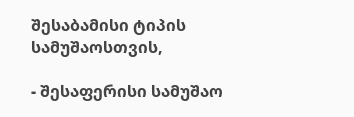შესაბამისი ტიპის სამუშაოსთვის,

- შესაფერისი სამუშაო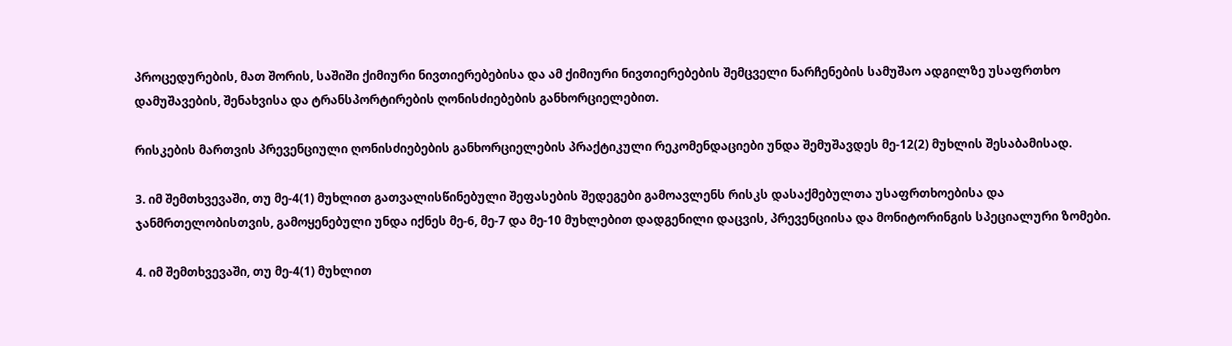პროცედურების, მათ შორის, საშიში ქიმიური ნივთიერებებისა და ამ ქიმიური ნივთიერებების შემცველი ნარჩენების სამუშაო ადგილზე უსაფრთხო დამუშავების, შენახვისა და ტრანსპორტირების ღონისძიებების განხორციელებით.

რისკების მართვის პრევენციული ღონისძიებების განხორციელების პრაქტიკული რეკომენდაციები უნდა შემუშავდეს მე-12(2) მუხლის შესაბამისად.

3. იმ შემთხვევაში, თუ მე-4(1) მუხლით გათვალისწინებული შეფასების შედეგები გამოავლენს რისკს დასაქმებულთა უსაფრთხოებისა და ჯანმრთელობისთვის, გამოყენებული უნდა იქნეს მე-6, მე-7 და მე-10 მუხლებით დადგენილი დაცვის, პრევენციისა და მონიტორინგის სპეციალური ზომები.

4. იმ შემთხვევაში, თუ მე-4(1) მუხლით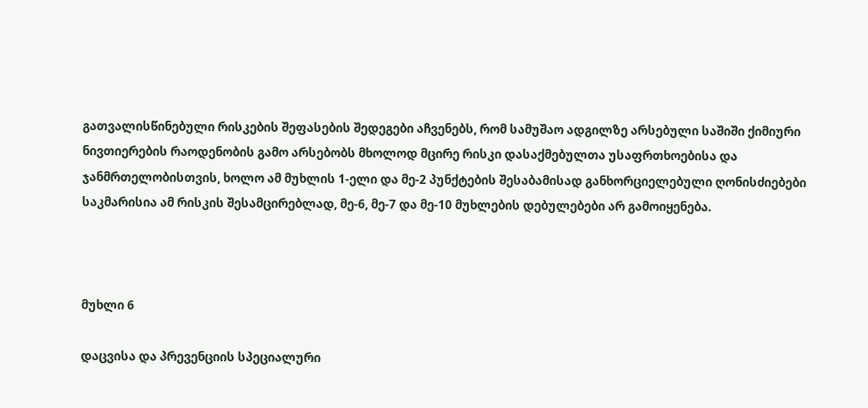გათვალისწინებული რისკების შეფასების შედეგები აჩვენებს, რომ სამუშაო ადგილზე არსებული საშიში ქიმიური ნივთიერების რაოდენობის გამო არსებობს მხოლოდ მცირე რისკი დასაქმებულთა უსაფრთხოებისა და ჯანმრთელობისთვის, ხოლო ამ მუხლის 1-ელი და მე-2 პუნქტების შესაბამისად განხორციელებული ღონისძიებები საკმარისია ამ რისკის შესამცირებლად, მე-6, მე-7 და მე-10 მუხლების დებულებები არ გამოიყენება.



მუხლი 6

დაცვისა და პრევენციის სპეციალური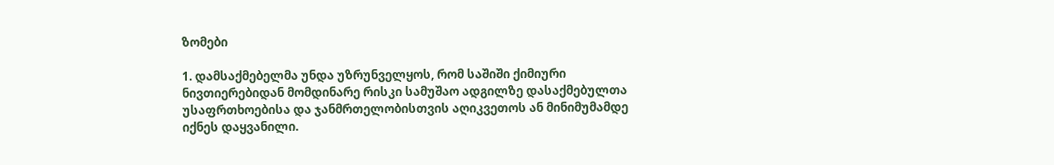ზომები

1. დამსაქმებელმა უნდა უზრუნველყოს, რომ საშიში ქიმიური ნივთიერებიდან მომდინარე რისკი სამუშაო ადგილზე დასაქმებულთა უსაფრთხოებისა და ჯანმრთელობისთვის აღიკვეთოს ან მინიმუმამდე იქნეს დაყვანილი.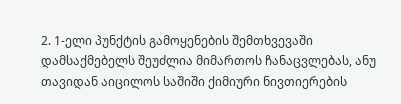2. 1-ელი პუნქტის გამოყენების შემთხვევაში დამსაქმებელს შეუძლია მიმართოს ჩანაცვლებას, ანუ თავიდან აიცილოს საშიში ქიმიური ნივთიერების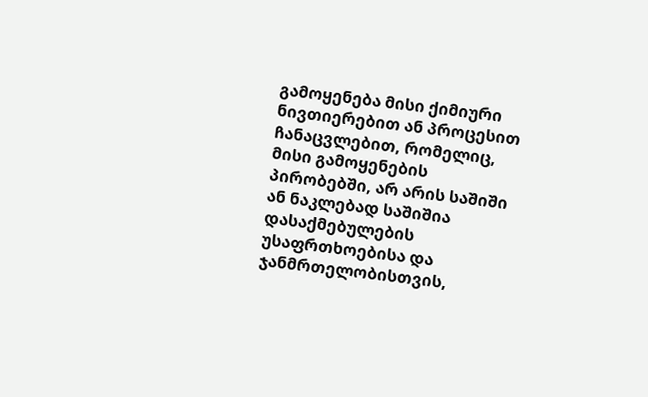გამოყენება მისი ქიმიური ნივთიერებით ან პროცესით ჩანაცვლებით, რომელიც, მისი გამოყენების პირობებში, არ არის საშიში ან ნაკლებად საშიშია დასაქმებულების უსაფრთხოებისა და ჯანმრთელობისთვის,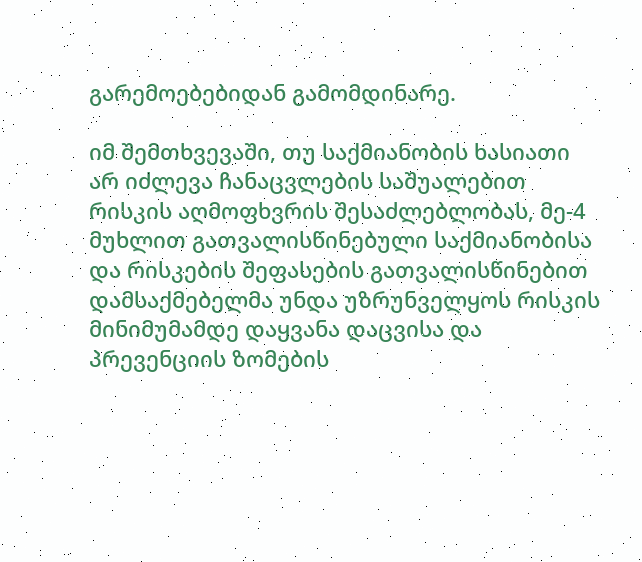გარემოებებიდან გამომდინარე.

იმ შემთხვევაში, თუ საქმიანობის ხასიათი არ იძლევა ჩანაცვლების საშუალებით რისკის აღმოფხვრის შესაძლებლობას, მე-4 მუხლით გათვალისწინებული საქმიანობისა და რისკების შეფასების გათვალისწინებით დამსაქმებელმა უნდა უზრუნველყოს რისკის მინიმუმამდე დაყვანა დაცვისა და პრევენციის ზომების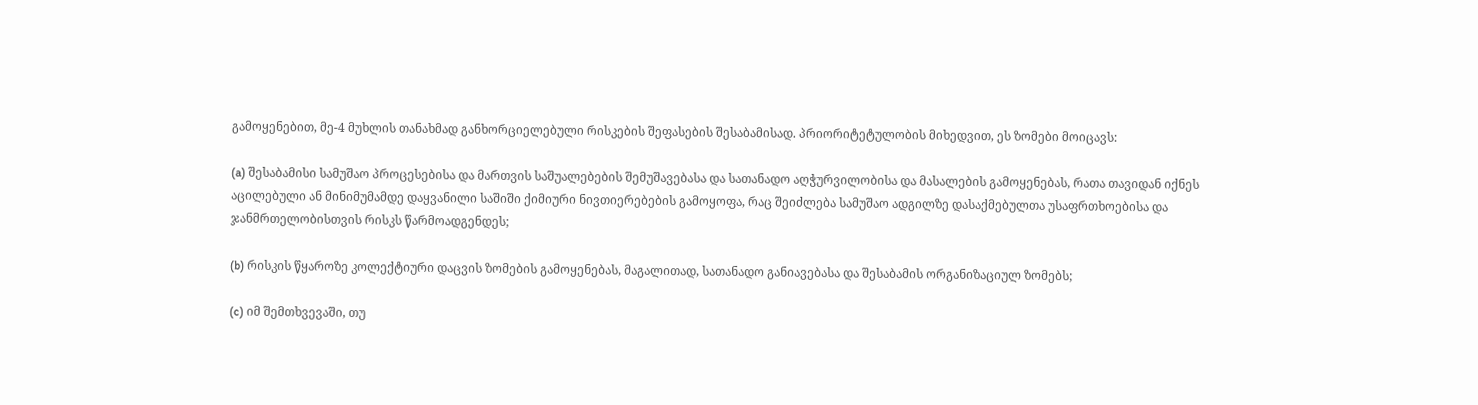გამოყენებით, მე-4 მუხლის თანახმად განხორციელებული რისკების შეფასების შესაბამისად. პრიორიტეტულობის მიხედვით, ეს ზომები მოიცავს:

(a) შესაბამისი სამუშაო პროცესებისა და მართვის საშუალებების შემუშავებასა და სათანადო აღჭურვილობისა და მასალების გამოყენებას, რათა თავიდან იქნეს აცილებული ან მინიმუმამდე დაყვანილი საშიში ქიმიური ნივთიერებების გამოყოფა, რაც შეიძლება სამუშაო ადგილზე დასაქმებულთა უსაფრთხოებისა და ჯანმრთელობისთვის რისკს წარმოადგენდეს;

(b) რისკის წყაროზე კოლექტიური დაცვის ზომების გამოყენებას, მაგალითად, სათანადო განიავებასა და შესაბამის ორგანიზაციულ ზომებს;

(c) იმ შემთხვევაში, თუ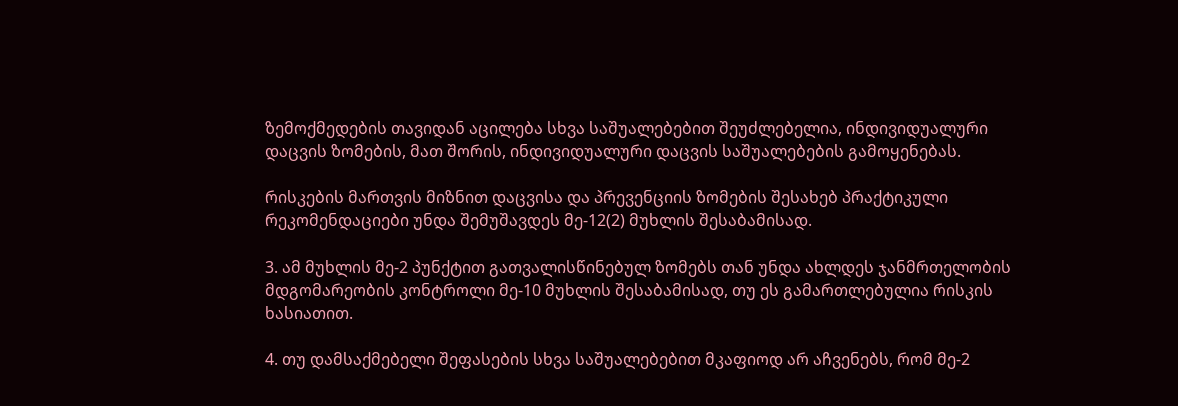ზემოქმედების თავიდან აცილება სხვა საშუალებებით შეუძლებელია, ინდივიდუალური დაცვის ზომების, მათ შორის, ინდივიდუალური დაცვის საშუალებების გამოყენებას.

რისკების მართვის მიზნით დაცვისა და პრევენციის ზომების შესახებ პრაქტიკული რეკომენდაციები უნდა შემუშავდეს მე-12(2) მუხლის შესაბამისად.

3. ამ მუხლის მე-2 პუნქტით გათვალისწინებულ ზომებს თან უნდა ახლდეს ჯანმრთელობის მდგომარეობის კონტროლი მე-10 მუხლის შესაბამისად, თუ ეს გამართლებულია რისკის ხასიათით.

4. თუ დამსაქმებელი შეფასების სხვა საშუალებებით მკაფიოდ არ აჩვენებს, რომ მე-2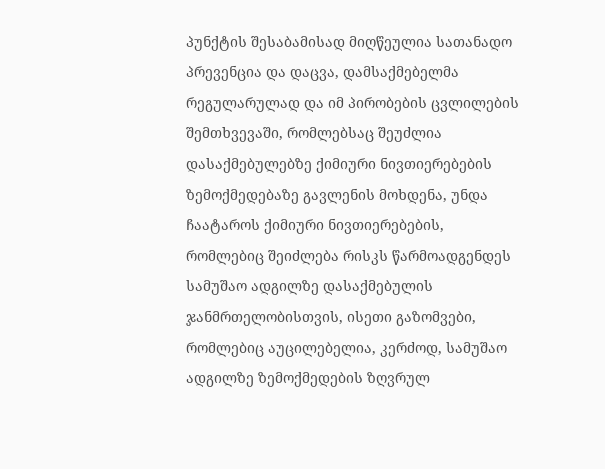პუნქტის შესაბამისად მიღწეულია სათანადო პრევენცია და დაცვა, დამსაქმებელმა რეგულარულად და იმ პირობების ცვლილების შემთხვევაში, რომლებსაც შეუძლია დასაქმებულებზე ქიმიური ნივთიერებების ზემოქმედებაზე გავლენის მოხდენა, უნდა ჩაატაროს ქიმიური ნივთიერებების, რომლებიც შეიძლება რისკს წარმოადგენდეს სამუშაო ადგილზე დასაქმებულის ჯანმრთელობისთვის, ისეთი გაზომვები, რომლებიც აუცილებელია, კერძოდ, სამუშაო ადგილზე ზემოქმედების ზღვრულ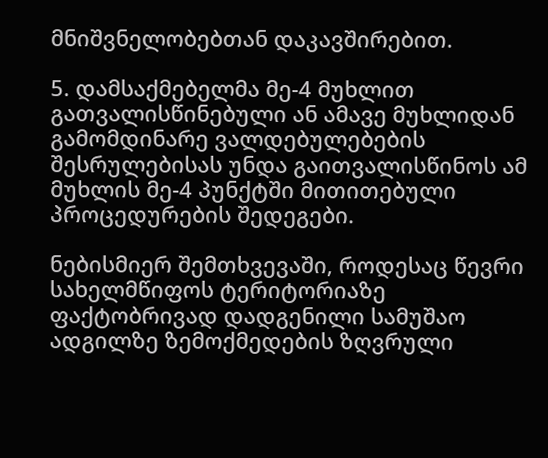მნიშვნელობებთან დაკავშირებით.

5. დამსაქმებელმა მე-4 მუხლით გათვალისწინებული ან ამავე მუხლიდან გამომდინარე ვალდებულებების შესრულებისას უნდა გაითვალისწინოს ამ მუხლის მე-4 პუნქტში მითითებული პროცედურების შედეგები.

ნებისმიერ შემთხვევაში, როდესაც წევრი სახელმწიფოს ტერიტორიაზე ფაქტობრივად დადგენილი სამუშაო ადგილზე ზემოქმედების ზღვრული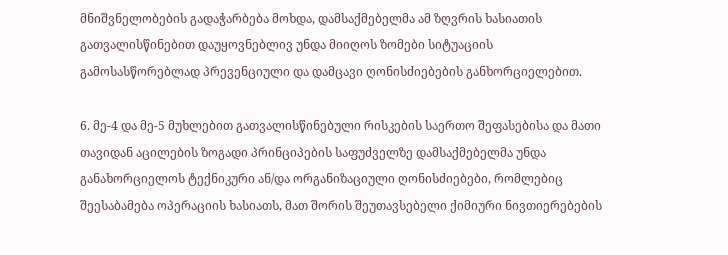მნიშვნელობების გადაჭარბება მოხდა, დამსაქმებელმა ამ ზღვრის ხასიათის გათვალისწინებით დაუყოვნებლივ უნდა მიიღოს ზომები სიტუაციის გამოსასწორებლად პრევენციული და დამცავი ღონისძიებების განხორციელებით.

6. მე-4 და მე-5 მუხლებით გათვალისწინებული რისკების საერთო შეფასებისა და მათი თავიდან აცილების ზოგადი პრინციპების საფუძველზე დამსაქმებელმა უნდა განახორციელოს ტექნიკური ან/და ორგანიზაციული ღონისძიებები, რომლებიც შეესაბამება ოპერაციის ხასიათს, მათ შორის შეუთავსებელი ქიმიური ნივთიერებების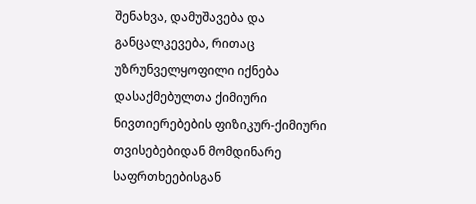შენახვა, დამუშავება და განცალკევება, რითაც უზრუნველყოფილი იქნება დასაქმებულთა ქიმიური ნივთიერებების ფიზიკურ-ქიმიური თვისებებიდან მომდინარე საფრთხეებისგან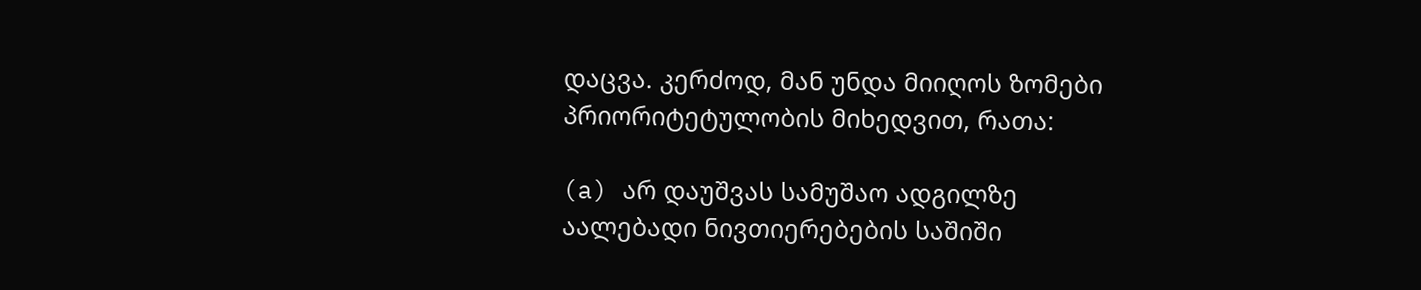დაცვა. კერძოდ, მან უნდა მიიღოს ზომები პრიორიტეტულობის მიხედვით, რათა:

(a) არ დაუშვას სამუშაო ადგილზე აალებადი ნივთიერებების საშიში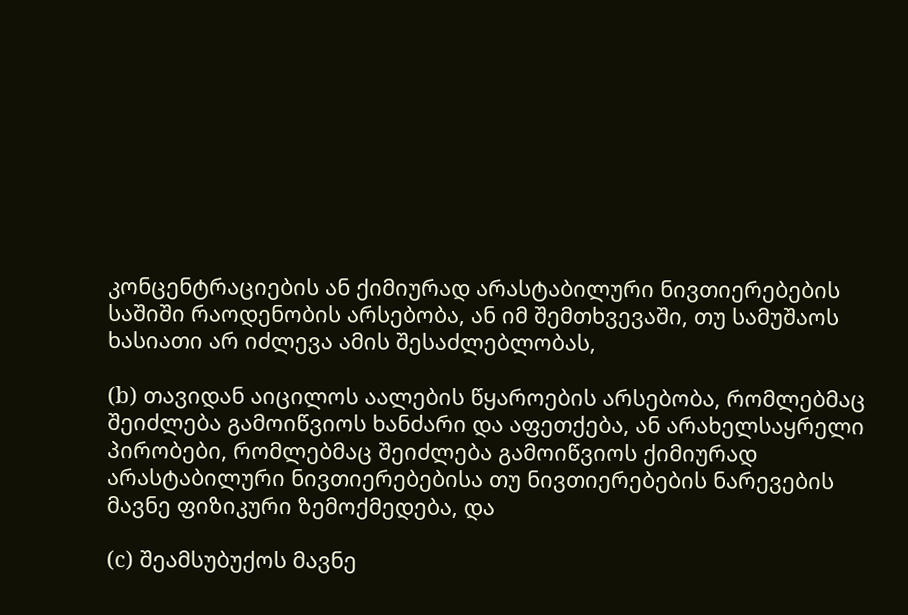კონცენტრაციების ან ქიმიურად არასტაბილური ნივთიერებების საშიში რაოდენობის არსებობა, ან იმ შემთხვევაში, თუ სამუშაოს ხასიათი არ იძლევა ამის შესაძლებლობას,

(b) თავიდან აიცილოს აალების წყაროების არსებობა, რომლებმაც შეიძლება გამოიწვიოს ხანძარი და აფეთქება, ან არახელსაყრელი პირობები, რომლებმაც შეიძლება გამოიწვიოს ქიმიურად არასტაბილური ნივთიერებებისა თუ ნივთიერებების ნარევების მავნე ფიზიკური ზემოქმედება, და

(c) შეამსუბუქოს მავნე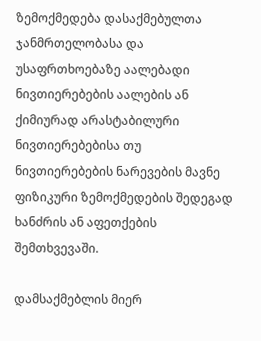ზემოქმედება დასაქმებულთა ჯანმრთელობასა და უსაფრთხოებაზე აალებადი ნივთიერებების აალების ან ქიმიურად არასტაბილური ნივთიერებებისა თუ ნივთიერებების ნარევების მავნე ფიზიკური ზემოქმედების შედეგად ხანძრის ან აფეთქების შემთხვევაში.

დამსაქმებლის მიერ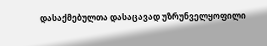დასაქმებულთა დასაცავად უზრუნველყოფილი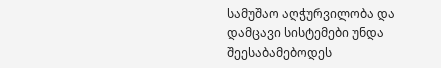სამუშაო აღჭურვილობა და დამცავი სისტემები უნდა შეესაბამებოდეს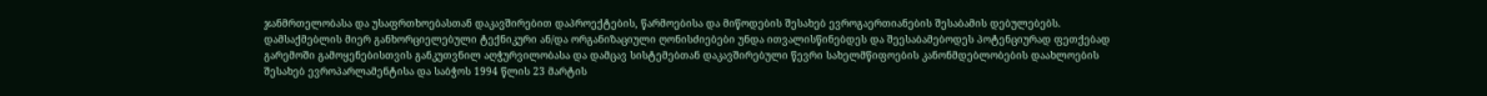ჯანმრთელობასა და უსაფრთხოებასთან დაკავშირებით დაპროექტების, წარმოებისა და მიწოდების შესახებ ევროგაერთიანების შესაბამის დებულებებს. დამსაქმებლის მიერ განხორციელებული ტექნიკური ან/და ორგანიზაციული ღონისძიებები უნდა ითვალისწინებდეს და შეესაბამებოდეს პოტენციურად ფეთქებად გარემოში გამოყენებისთვის განკუთვნილ აღჭურვილობასა და დამცავ სისტემებთან დაკავშირებული წევრი სახელმწიფოების კანონმდებლობების დაახლოების შესახებ ევროპარლამენტისა და საბჭოს 1994 წლის 23 მარტის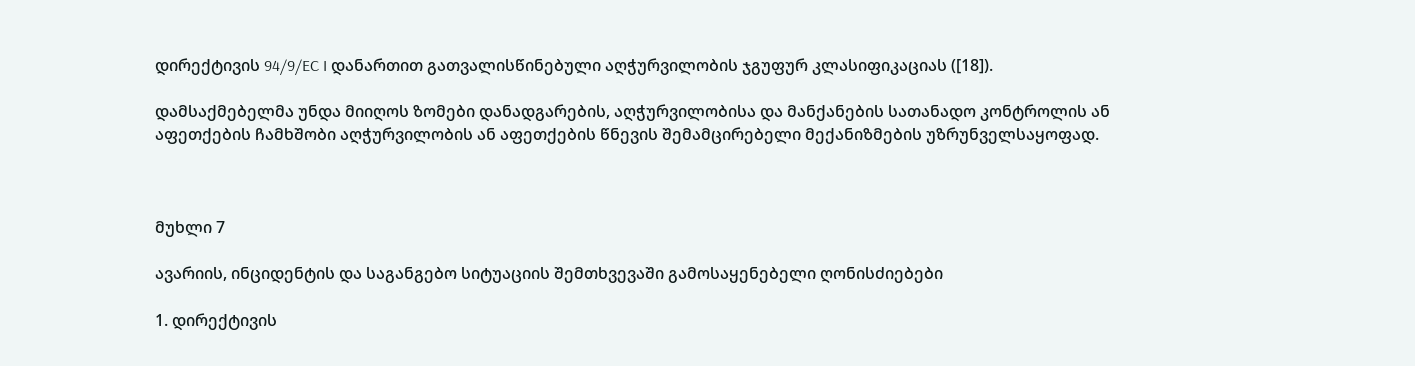დირექტივის 94/9/EC I დანართით გათვალისწინებული აღჭურვილობის ჯგუფურ კლასიფიკაციას ([18]).

დამსაქმებელმა უნდა მიიღოს ზომები დანადგარების, აღჭურვილობისა და მანქანების სათანადო კონტროლის ან აფეთქების ჩამხშობი აღჭურვილობის ან აფეთქების წნევის შემამცირებელი მექანიზმების უზრუნველსაყოფად.



მუხლი 7

ავარიის, ინციდენტის და საგანგებო სიტუაციის შემთხვევაში გამოსაყენებელი ღონისძიებები

1. დირექტივის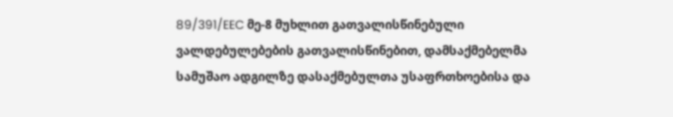89/391/EEC მე-8 მუხლით გათვალისწინებული ვალდებულებების გათვალისწინებით, დამსაქმებელმა სამუშაო ადგილზე დასაქმებულთა უსაფრთხოებისა და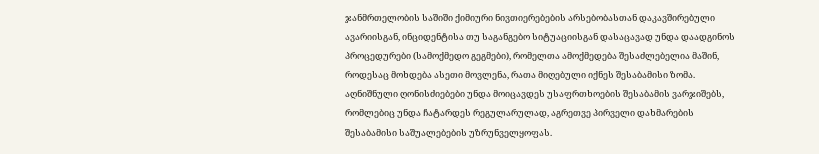ჯანმრთელობის საშიში ქიმიური ნივთიერებების არსებობასთან დაკავშირებული ავარიისგან, ინციდენტისა თუ საგანგებო სიტუაციისგან დასაცავად უნდა დაადგინოს პროცედურები (სამოქმედო გეგმები), რომელთა ამოქმედება შესაძლებელია მაშინ, როდესაც მოხდება ასეთი მოვლენა, რათა მიღებული იქნეს შესაბამისი ზომა. აღნიშნული ღონისძიებები უნდა მოიცავდეს უსაფრთხოების შესაბამის ვარჯიშებს, რომლებიც უნდა ჩატარდეს რეგულარულად, აგრეთვე პირველი დახმარების შესაბამისი საშუალებების უზრუნველყოფას.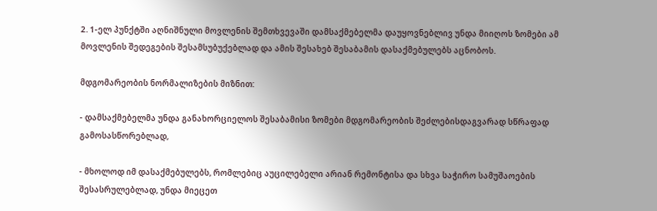2. 1-ელ პუნქტში აღნიშნული მოვლენის შემთხვევაში დამსაქმებელმა დაუყოვნებლივ უნდა მიიღოს ზომები ამ მოვლენის შედეგების შესამსუბუქებლად და ამის შესახებ შესაბამის დასაქმებულებს აცნობოს.

მდგომარეობის ნორმალიზების მიზნით:

- დამსაქმებელმა უნდა განახორციელოს შესაბამისი ზომები მდგომარეობის შეძლებისდაგვარად სწრაფად გამოსასწორებლად,

- მხოლოდ იმ დასაქმებულებს, რომლებიც აუცილებელი არიან რემონტისა და სხვა საჭირო სამუშაოების შესასრულებლად, უნდა მიეცეთ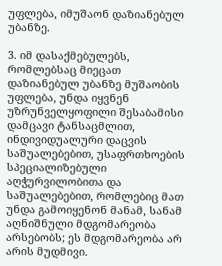უფლება, იმუშაონ დაზიანებულ უბანზე.

3. იმ დასაქმებულებს, რომლებსაც მიეცათ დაზიანებულ უბანზე მუშაობის უფლება, უნდა იყვნენ უზრუნველყოფილი შესაბამისი დამცავი ტანსაცმლით, ინდივიდუალური დაცვის საშუალებებით, უსაფრთხოების სპეციალიზებული აღჭურვილობითა და საშუალებებით, რომლებიც მათ უნდა გამოიყენონ მანამ, სანამ აღნიშნული მდგომარეობა არსებობს; ეს მდგომარეობა არ არის მუდმივი.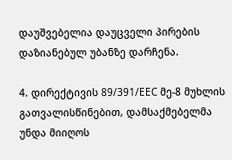დაუშვებელია დაუცველი პირების დაზიანებულ უბანზე დარჩენა.

4. დირექტივის 89/391/EEC მე-8 მუხლის გათვალისწინებით, დამსაქმებელმა უნდა მიიღოს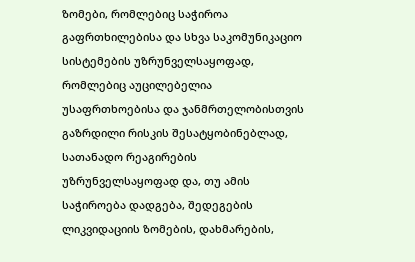ზომები, რომლებიც საჭიროა გაფრთხილებისა და სხვა საკომუნიკაციო სისტემების უზრუნველსაყოფად, რომლებიც აუცილებელია უსაფრთხოებისა და ჯანმრთელობისთვის გაზრდილი რისკის შესატყობინებლად, სათანადო რეაგირების უზრუნველსაყოფად და, თუ ამის საჭიროება დადგება, შედეგების ლიკვიდაციის ზომების, დახმარების,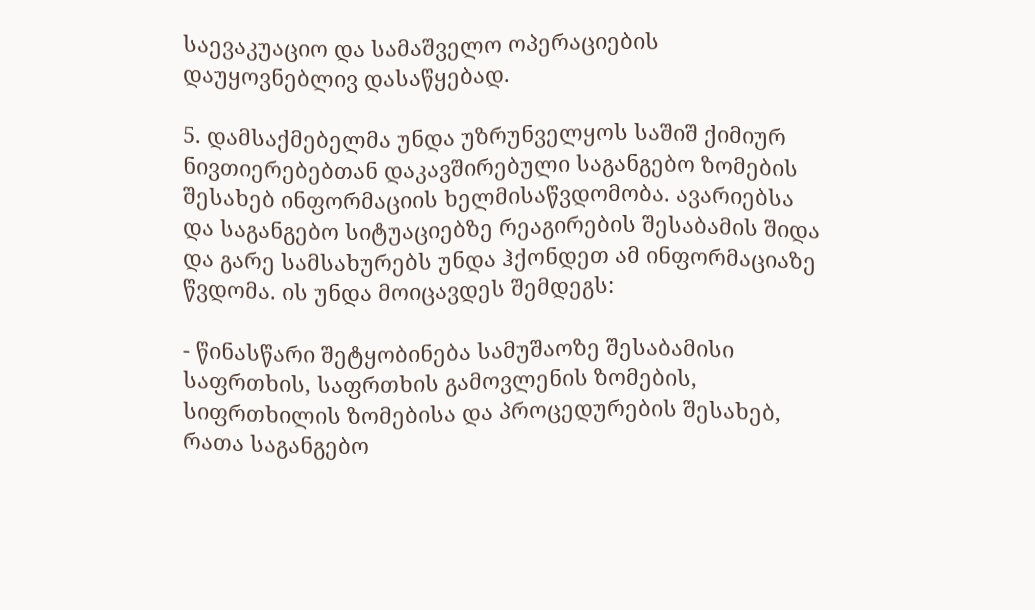საევაკუაციო და სამაშველო ოპერაციების დაუყოვნებლივ დასაწყებად.

5. დამსაქმებელმა უნდა უზრუნველყოს საშიშ ქიმიურ ნივთიერებებთან დაკავშირებული საგანგებო ზომების შესახებ ინფორმაციის ხელმისაწვდომობა. ავარიებსა და საგანგებო სიტუაციებზე რეაგირების შესაბამის შიდა და გარე სამსახურებს უნდა ჰქონდეთ ამ ინფორმაციაზე წვდომა. ის უნდა მოიცავდეს შემდეგს:

- წინასწარი შეტყობინება სამუშაოზე შესაბამისი საფრთხის, საფრთხის გამოვლენის ზომების, სიფრთხილის ზომებისა და პროცედურების შესახებ, რათა საგანგებო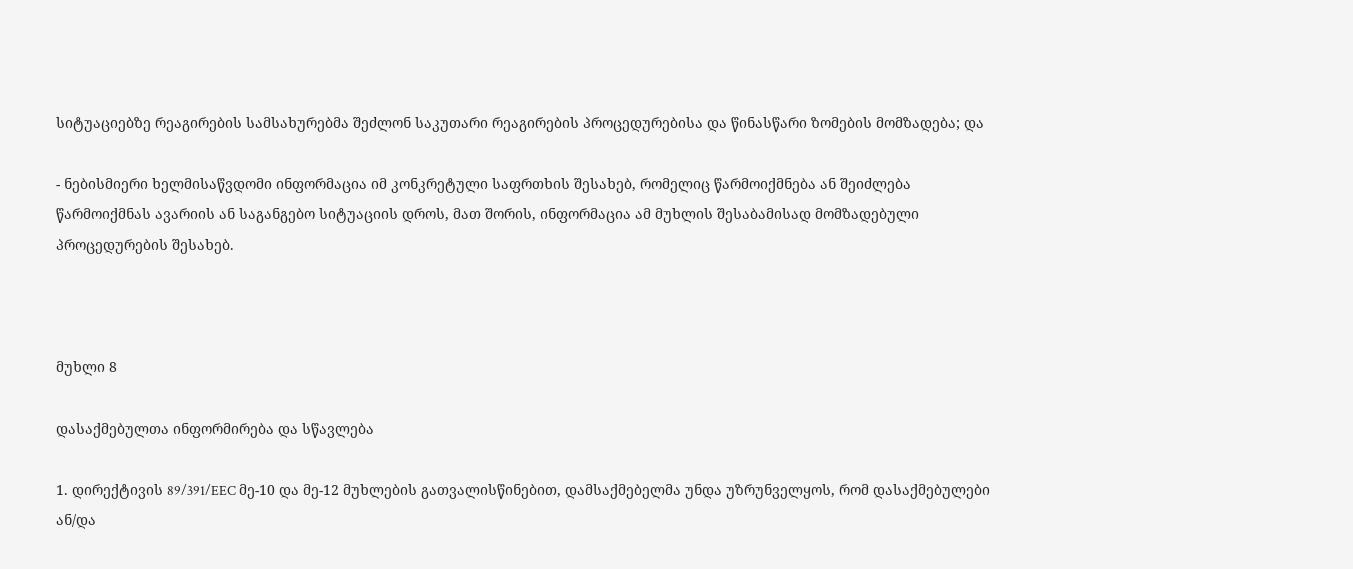სიტუაციებზე რეაგირების სამსახურებმა შეძლონ საკუთარი რეაგირების პროცედურებისა და წინასწარი ზომების მომზადება; და

- ნებისმიერი ხელმისაწვდომი ინფორმაცია იმ კონკრეტული საფრთხის შესახებ, რომელიც წარმოიქმნება ან შეიძლება წარმოიქმნას ავარიის ან საგანგებო სიტუაციის დროს, მათ შორის, ინფორმაცია ამ მუხლის შესაბამისად მომზადებული პროცედურების შესახებ.



მუხლი 8

დასაქმებულთა ინფორმირება და სწავლება

1. დირექტივის 89/391/EEC მე-10 და მე-12 მუხლების გათვალისწინებით, დამსაქმებელმა უნდა უზრუნველყოს, რომ დასაქმებულები ან/და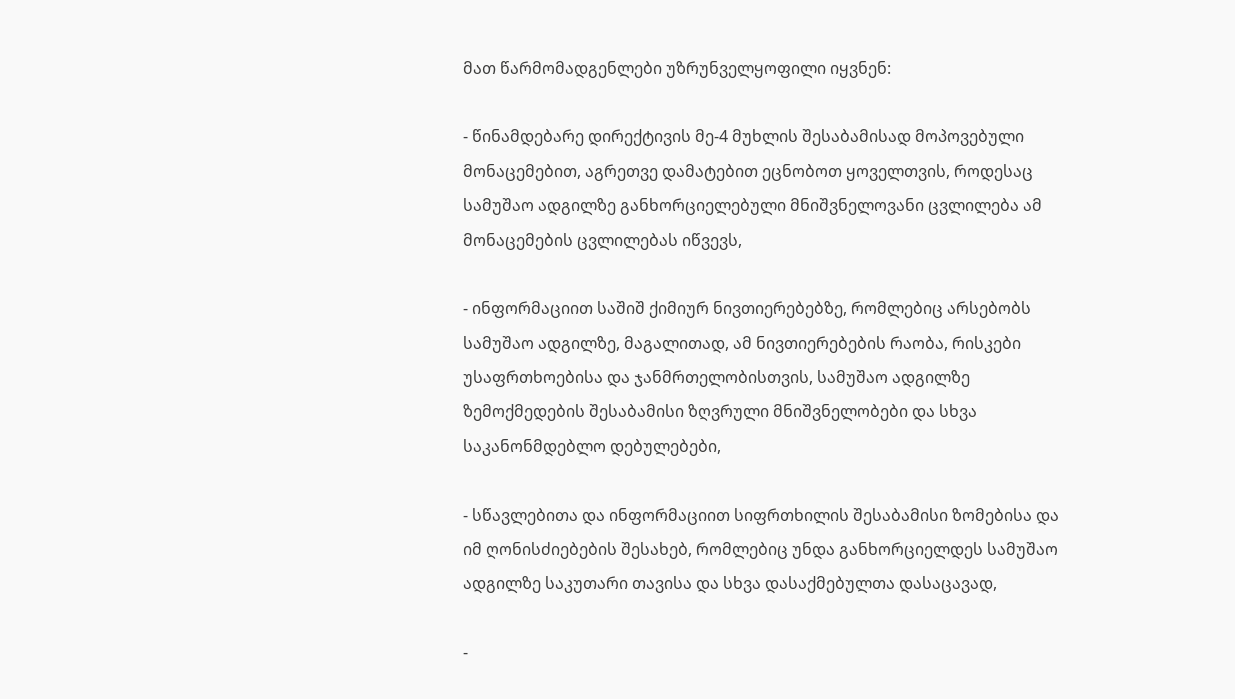მათ წარმომადგენლები უზრუნველყოფილი იყვნენ:

- წინამდებარე დირექტივის მე-4 მუხლის შესაბამისად მოპოვებული მონაცემებით, აგრეთვე დამატებით ეცნობოთ ყოველთვის, როდესაც სამუშაო ადგილზე განხორციელებული მნიშვნელოვანი ცვლილება ამ მონაცემების ცვლილებას იწვევს,

- ინფორმაციით საშიშ ქიმიურ ნივთიერებებზე, რომლებიც არსებობს სამუშაო ადგილზე, მაგალითად, ამ ნივთიერებების რაობა, რისკები უსაფრთხოებისა და ჯანმრთელობისთვის, სამუშაო ადგილზე ზემოქმედების შესაბამისი ზღვრული მნიშვნელობები და სხვა საკანონმდებლო დებულებები,

- სწავლებითა და ინფორმაციით სიფრთხილის შესაბამისი ზომებისა და იმ ღონისძიებების შესახებ, რომლებიც უნდა განხორციელდეს სამუშაო ადგილზე საკუთარი თავისა და სხვა დასაქმებულთა დასაცავად,

-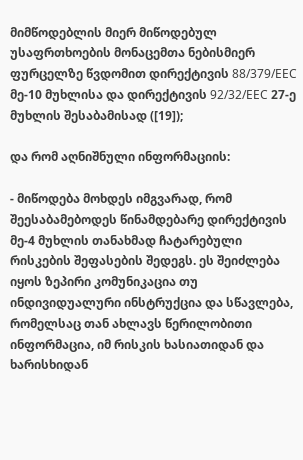მიმწოდებლის მიერ მიწოდებულ უსაფრთხოების მონაცემთა ნებისმიერ ფურცელზე წვდომით დირექტივის 88/379/EEC მე-10 მუხლისა და დირექტივის 92/32/EEC 27-ე მუხლის შესაბამისად ([19]);

და რომ აღნიშნული ინფორმაციის:

- მიწოდება მოხდეს იმგვარად, რომ შეესაბამებოდეს წინამდებარე დირექტივის მე-4 მუხლის თანახმად ჩატარებული რისკების შეფასების შედეგს. ეს შეიძლება იყოს ზეპირი კომუნიკაცია თუ ინდივიდუალური ინსტრუქცია და სწავლება, რომელსაც თან ახლავს წერილობითი ინფორმაცია, იმ რისკის ხასიათიდან და ხარისხიდან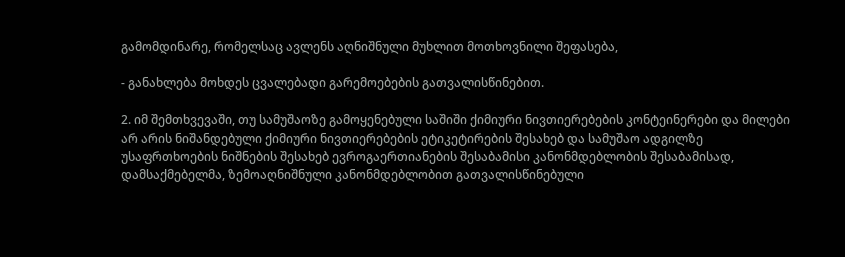გამომდინარე, რომელსაც ავლენს აღნიშნული მუხლით მოთხოვნილი შეფასება,

- განახლება მოხდეს ცვალებადი გარემოებების გათვალისწინებით.

2. იმ შემთხვევაში, თუ სამუშაოზე გამოყენებული საშიში ქიმიური ნივთიერებების კონტეინერები და მილები არ არის ნიშანდებული ქიმიური ნივთიერებების ეტიკეტირების შესახებ და სამუშაო ადგილზე უსაფრთხოების ნიშნების შესახებ ევროგაერთიანების შესაბამისი კანონმდებლობის შესაბამისად, დამსაქმებელმა, ზემოაღნიშნული კანონმდებლობით გათვალისწინებული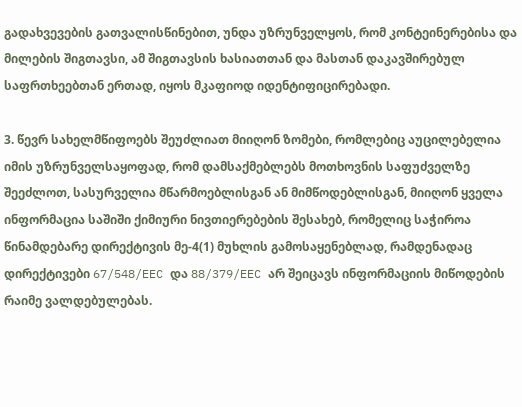გადახვევების გათვალისწინებით, უნდა უზრუნველყოს, რომ კონტეინერებისა და მილების შიგთავსი, ამ შიგთავსის ხასიათთან და მასთან დაკავშირებულ საფრთხეებთან ერთად, იყოს მკაფიოდ იდენტიფიცირებადი.

3. წევრ სახელმწიფოებს შეუძლიათ მიიღონ ზომები, რომლებიც აუცილებელია იმის უზრუნველსაყოფად, რომ დამსაქმებლებს მოთხოვნის საფუძველზე შეეძლოთ, სასურველია მწარმოებლისგან ან მიმწოდებლისგან, მიიღონ ყველა ინფორმაცია საშიში ქიმიური ნივთიერებების შესახებ, რომელიც საჭიროა წინამდებარე დირექტივის მე-4(1) მუხლის გამოსაყენებლად, რამდენადაც დირექტივები 67/548/EEC და 88/379/EEC არ შეიცავს ინფორმაციის მიწოდების რაიმე ვალდებულებას.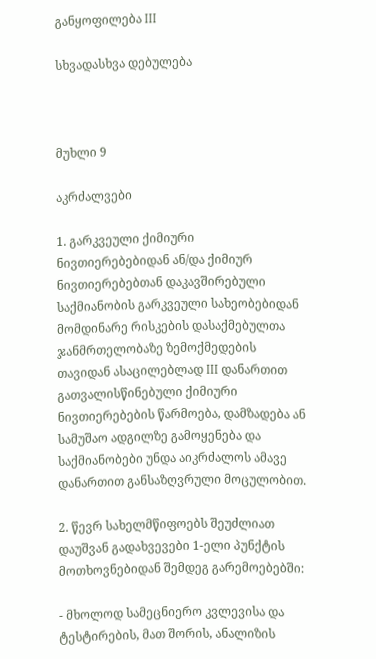განყოფილება III

სხვადასხვა დებულება



მუხლი 9

აკრძალვები

1. გარკვეული ქიმიური ნივთიერებებიდან ან/და ქიმიურ ნივთიერებებთან დაკავშირებული საქმიანობის გარკვეული სახეობებიდან მომდინარე რისკების დასაქმებულთა ჯანმრთელობაზე ზემოქმედების თავიდან ასაცილებლად III დანართით გათვალისწინებული ქიმიური ნივთიერებების წარმოება, დამზადება ან სამუშაო ადგილზე გამოყენება და საქმიანობები უნდა აიკრძალოს ამავე დანართით განსაზღვრული მოცულობით.

2. წევრ სახელმწიფოებს შეუძლიათ დაუშვან გადახვევები 1-ელი პუნქტის მოთხოვნებიდან შემდეგ გარემოებებში:

- მხოლოდ სამეცნიერო კვლევისა და ტესტირების, მათ შორის, ანალიზის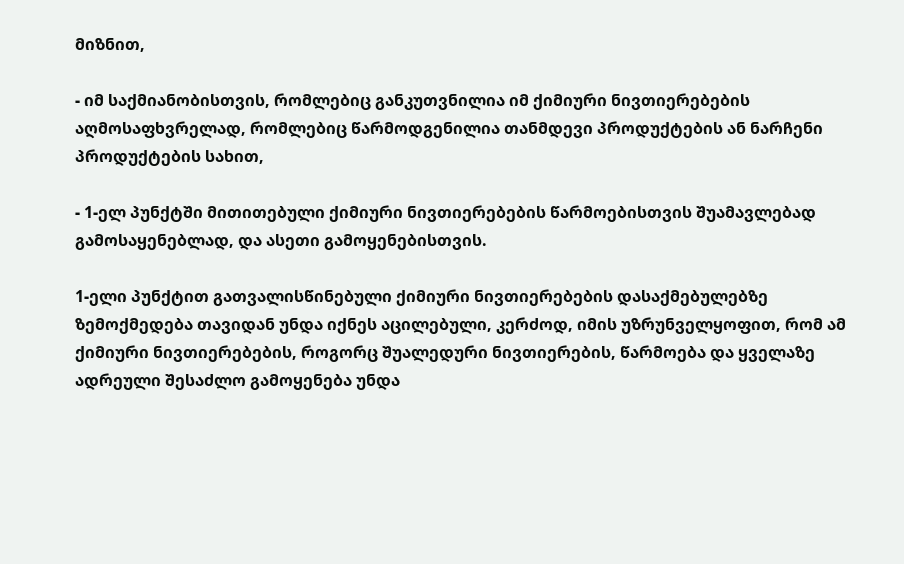მიზნით,

- იმ საქმიანობისთვის, რომლებიც განკუთვნილია იმ ქიმიური ნივთიერებების აღმოსაფხვრელად, რომლებიც წარმოდგენილია თანმდევი პროდუქტების ან ნარჩენი პროდუქტების სახით,

- 1-ელ პუნქტში მითითებული ქიმიური ნივთიერებების წარმოებისთვის შუამავლებად გამოსაყენებლად, და ასეთი გამოყენებისთვის.

1-ელი პუნქტით გათვალისწინებული ქიმიური ნივთიერებების დასაქმებულებზე ზემოქმედება თავიდან უნდა იქნეს აცილებული, კერძოდ, იმის უზრუნველყოფით, რომ ამ ქიმიური ნივთიერებების, როგორც შუალედური ნივთიერების, წარმოება და ყველაზე ადრეული შესაძლო გამოყენება უნდა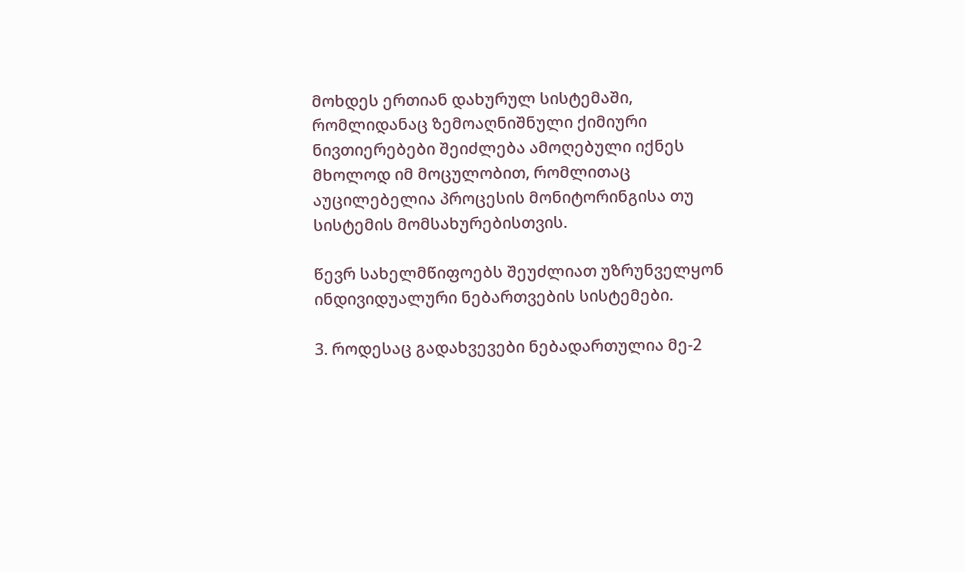მოხდეს ერთიან დახურულ სისტემაში, რომლიდანაც ზემოაღნიშნული ქიმიური ნივთიერებები შეიძლება ამოღებული იქნეს მხოლოდ იმ მოცულობით, რომლითაც აუცილებელია პროცესის მონიტორინგისა თუ სისტემის მომსახურებისთვის.

წევრ სახელმწიფოებს შეუძლიათ უზრუნველყონ ინდივიდუალური ნებართვების სისტემები.

3. როდესაც გადახვევები ნებადართულია მე-2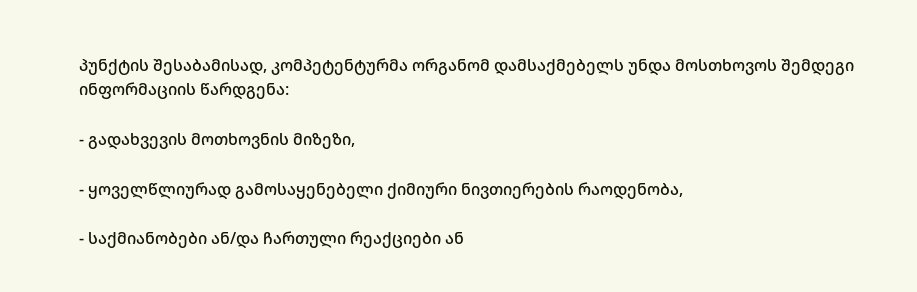პუნქტის შესაბამისად, კომპეტენტურმა ორგანომ დამსაქმებელს უნდა მოსთხოვოს შემდეგი ინფორმაციის წარდგენა:

- გადახვევის მოთხოვნის მიზეზი,

- ყოველწლიურად გამოსაყენებელი ქიმიური ნივთიერების რაოდენობა,

- საქმიანობები ან/და ჩართული რეაქციები ან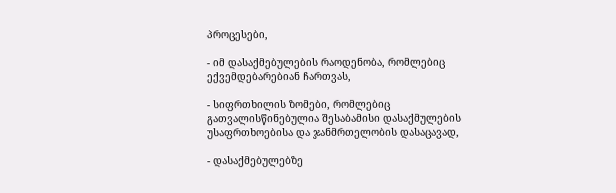პროცესები,

- იმ დასაქმებულების რაოდენობა, რომლებიც ექვემდებარებიან ჩართვას,

- სიფრთხილის ზომები, რომლებიც გათვალისწინებულია შესაბამისი დასაქმულების უსაფრთხოებისა და ჯანმრთელობის დასაცავად,

- დასაქმებულებზე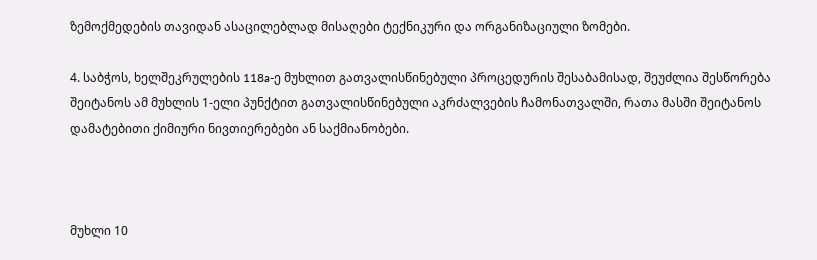ზემოქმედების თავიდან ასაცილებლად მისაღები ტექნიკური და ორგანიზაციული ზომები.

4. საბჭოს, ხელშეკრულების 118a-ე მუხლით გათვალისწინებული პროცედურის შესაბამისად, შეუძლია შესწორება შეიტანოს ამ მუხლის 1-ელი პუნქტით გათვალისწინებული აკრძალვების ჩამონათვალში, რათა მასში შეიტანოს დამატებითი ქიმიური ნივთიერებები ან საქმიანობები.



მუხლი 10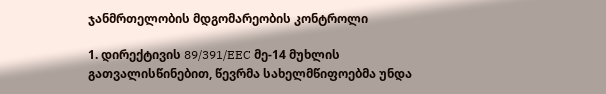ჯანმრთელობის მდგომარეობის კონტროლი

1. დირექტივის 89/391/EEC მე-14 მუხლის გათვალისწინებით, წევრმა სახელმწიფოებმა უნდა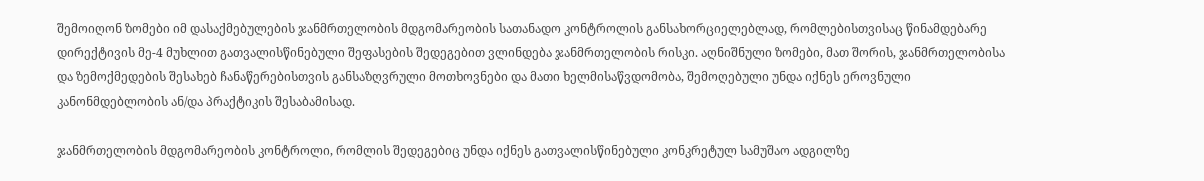შემოიღონ ზომები იმ დასაქმებულების ჯანმრთელობის მდგომარეობის სათანადო კონტროლის განსახორციელებლად, რომლებისთვისაც წინამდებარე დირექტივის მე-4 მუხლით გათვალისწინებული შეფასების შედეგებით ვლინდება ჯანმრთელობის რისკი. აღნიშნული ზომები, მათ შორის, ჯანმრთელობისა და ზემოქმედების შესახებ ჩანაწერებისთვის განსაზღვრული მოთხოვნები და მათი ხელმისაწვდომობა, შემოღებული უნდა იქნეს ეროვნული კანონმდებლობის ან/და პრაქტიკის შესაბამისად.

ჯანმრთელობის მდგომარეობის კონტროლი, რომლის შედეგებიც უნდა იქნეს გათვალისწინებული კონკრეტულ სამუშაო ადგილზე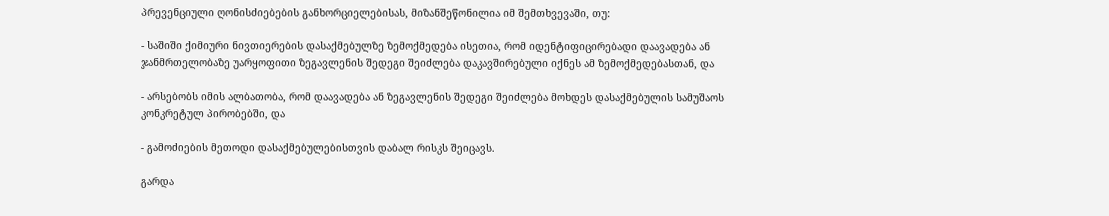პრევენციული ღონისძიებების განხორციელებისას, მიზანშეწონილია იმ შემთხვევაში, თუ:

- საშიში ქიმიური ნივთიერების დასაქმებულზე ზემოქმედება ისეთია, რომ იდენტიფიცირებადი დაავადება ან ჯანმრთელობაზე უარყოფითი ზეგავლენის შედეგი შეიძლება დაკავშირებული იქნეს ამ ზემოქმედებასთან, და

- არსებობს იმის ალბათობა, რომ დაავადება ან ზეგავლენის შედეგი შეიძლება მოხდეს დასაქმებულის სამუშაოს კონკრეტულ პირობებში, და

- გამოძიების მეთოდი დასაქმებულებისთვის დაბალ რისკს შეიცავს.

გარდა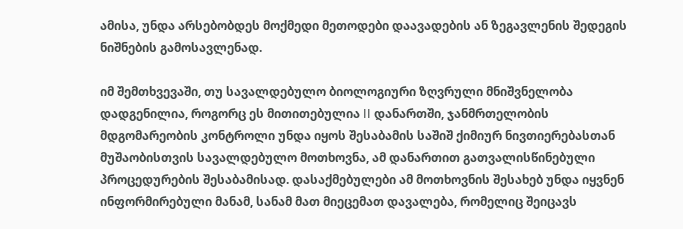ამისა, უნდა არსებობდეს მოქმედი მეთოდები დაავადების ან ზეგავლენის შედეგის ნიშნების გამოსავლენად.

იმ შემთხვევაში, თუ სავალდებულო ბიოლოგიური ზღვრული მნიშვნელობა დადგენილია, როგორც ეს მითითებულია II დანართში, ჯანმრთელობის მდგომარეობის კონტროლი უნდა იყოს შესაბამის საშიშ ქიმიურ ნივთიერებასთან მუშაობისთვის სავალდებულო მოთხოვნა, ამ დანართით გათვალისწინებული პროცედურების შესაბამისად. დასაქმებულები ამ მოთხოვნის შესახებ უნდა იყვნენ ინფორმირებული მანამ, სანამ მათ მიეცემათ დავალება, რომელიც შეიცავს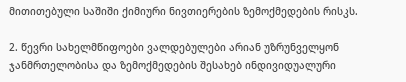მითითებული საშიში ქიმიური ნივთიერების ზემოქმედების რისკს.

2. წევრი სახელმწიფოები ვალდებულები არიან უზრუნველყონ ჯანმრთელობისა და ზემოქმედების შესახებ ინდივიდუალური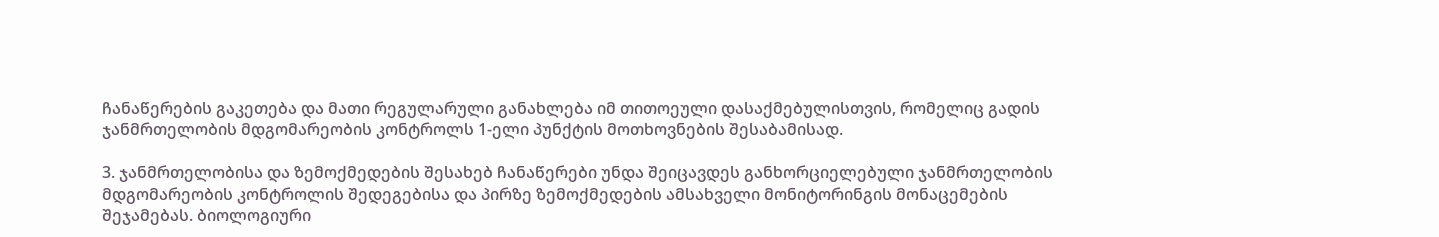ჩანაწერების გაკეთება და მათი რეგულარული განახლება იმ თითოეული დასაქმებულისთვის, რომელიც გადის ჯანმრთელობის მდგომარეობის კონტროლს 1-ელი პუნქტის მოთხოვნების შესაბამისად.

3. ჯანმრთელობისა და ზემოქმედების შესახებ ჩანაწერები უნდა შეიცავდეს განხორციელებული ჯანმრთელობის მდგომარეობის კონტროლის შედეგებისა და პირზე ზემოქმედების ამსახველი მონიტორინგის მონაცემების შეჯამებას. ბიოლოგიური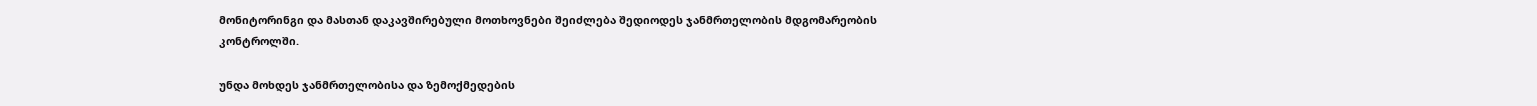მონიტორინგი და მასთან დაკავშირებული მოთხოვნები შეიძლება შედიოდეს ჯანმრთელობის მდგომარეობის კონტროლში.

უნდა მოხდეს ჯანმრთელობისა და ზემოქმედების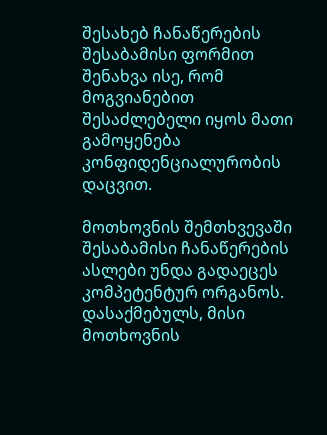შესახებ ჩანაწერების შესაბამისი ფორმით შენახვა ისე, რომ მოგვიანებით შესაძლებელი იყოს მათი გამოყენება კონფიდენციალურობის დაცვით.

მოთხოვნის შემთხვევაში შესაბამისი ჩანაწერების ასლები უნდა გადაეცეს კომპეტენტურ ორგანოს. დასაქმებულს, მისი მოთხოვნის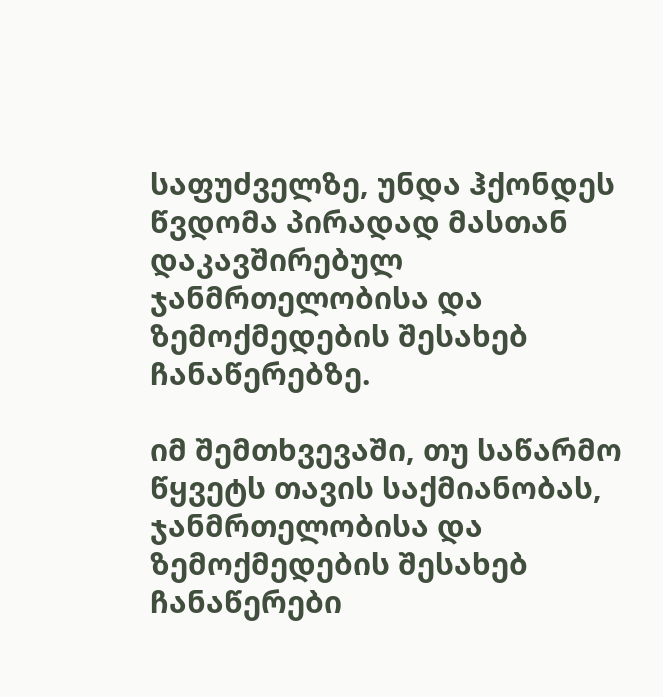საფუძველზე, უნდა ჰქონდეს წვდომა პირადად მასთან დაკავშირებულ ჯანმრთელობისა და ზემოქმედების შესახებ ჩანაწერებზე.

იმ შემთხვევაში, თუ საწარმო წყვეტს თავის საქმიანობას, ჯანმრთელობისა და ზემოქმედების შესახებ ჩანაწერები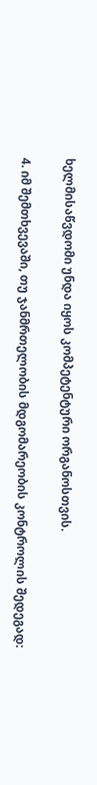ხელმისაწვდომი უნდა იყოს კომპეტენტური ორგანოსთვის.

4. იმ შემთხვევაში, თუ ჯანმრთელობის მდგომარეობის კონტროლის შედეგად: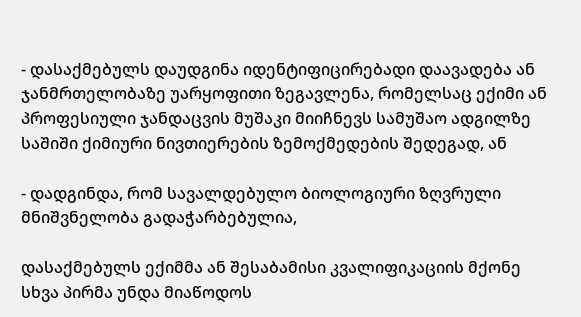- დასაქმებულს დაუდგინა იდენტიფიცირებადი დაავადება ან ჯანმრთელობაზე უარყოფითი ზეგავლენა, რომელსაც ექიმი ან პროფესიული ჯანდაცვის მუშაკი მიიჩნევს სამუშაო ადგილზე საშიში ქიმიური ნივთიერების ზემოქმედების შედეგად, ან

- დადგინდა, რომ სავალდებულო ბიოლოგიური ზღვრული მნიშვნელობა გადაჭარბებულია,

დასაქმებულს ექიმმა ან შესაბამისი კვალიფიკაციის მქონე სხვა პირმა უნდა მიაწოდოს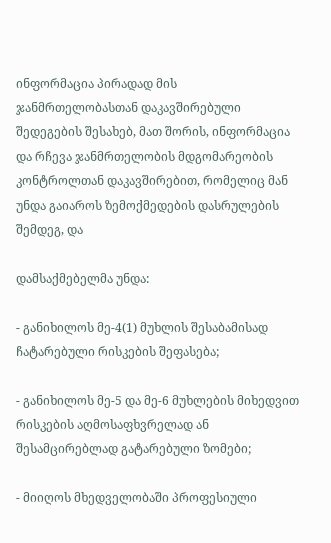ინფორმაცია პირადად მის ჯანმრთელობასთან დაკავშირებული შედეგების შესახებ, მათ შორის, ინფორმაცია და რჩევა ჯანმრთელობის მდგომარეობის კონტროლთან დაკავშირებით, რომელიც მან უნდა გაიაროს ზემოქმედების დასრულების შემდეგ, და

დამსაქმებელმა უნდა:

- განიხილოს მე-4(1) მუხლის შესაბამისად ჩატარებული რისკების შეფასება;

- განიხილოს მე-5 და მე-6 მუხლების მიხედვით რისკების აღმოსაფხვრელად ან შესამცირებლად გატარებული ზომები;

- მიიღოს მხედველობაში პროფესიული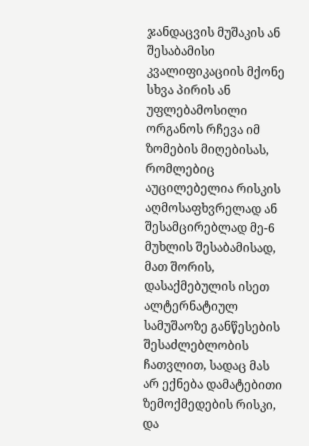ჯანდაცვის მუშაკის ან შესაბამისი კვალიფიკაციის მქონე სხვა პირის ან უფლებამოსილი ორგანოს რჩევა იმ ზომების მიღებისას, რომლებიც აუცილებელია რისკის აღმოსაფხვრელად ან შესამცირებლად მე-6 მუხლის შესაბამისად, მათ შორის, დასაქმებულის ისეთ ალტერნატიულ სამუშაოზე განწესების შესაძლებლობის ჩათვლით, სადაც მას არ ექნება დამატებითი ზემოქმედების რისკი, და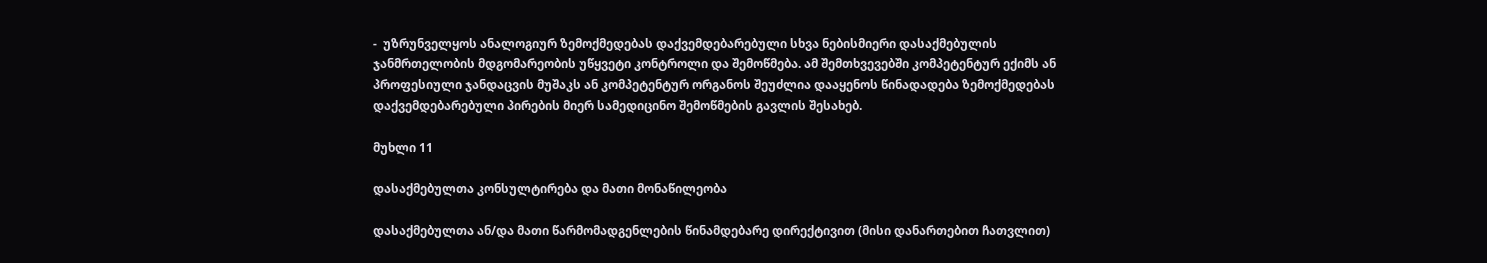-  უზრუნველყოს ანალოგიურ ზემოქმედებას დაქვემდებარებული სხვა ნებისმიერი დასაქმებულის ჯანმრთელობის მდგომარეობის უწყვეტი კონტროლი და შემოწმება. ამ შემთხვევებში კომპეტენტურ ექიმს ან პროფესიული ჯანდაცვის მუშაკს ან კომპეტენტურ ორგანოს შეუძლია დააყენოს წინადადება ზემოქმედებას დაქვემდებარებული პირების მიერ სამედიცინო შემოწმების გავლის შესახებ.

მუხლი 11

დასაქმებულთა კონსულტირება და მათი მონაწილეობა

დასაქმებულთა ან/და მათი წარმომადგენლების წინამდებარე დირექტივით (მისი დანართებით ჩათვლით)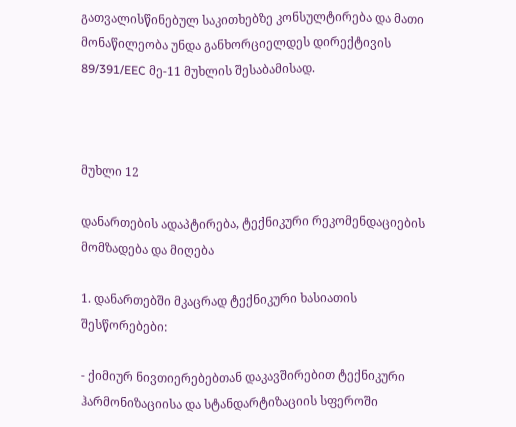გათვალისწინებულ საკითხებზე კონსულტირება და მათი მონაწილეობა უნდა განხორციელდეს დირექტივის 89/391/EEC მე-11 მუხლის შესაბამისად.



მუხლი 12

დანართების ადაპტირება, ტექნიკური რეკომენდაციების მომზადება და მიღება

1. დანართებში მკაცრად ტექნიკური ხასიათის შესწორებები:

- ქიმიურ ნივთიერებებთან დაკავშირებით ტექნიკური ჰარმონიზაციისა და სტანდარტიზაციის სფეროში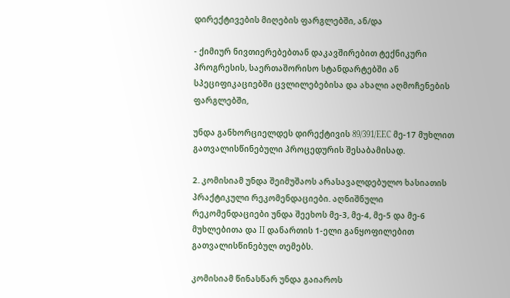დირექტივების მიღების ფარგლებში, ან/და

- ქიმიურ ნივთიერებებთან დაკავშირებით ტექნიკური პროგრესის, საერთაშორისო სტანდარტებში ან სპეციფიკაციებში ცვლილებებისა და ახალი აღმოჩენების ფარგლებში,

უნდა განხორციელდეს დირექტივის 89/391/EEC მე-17 მუხლით გათვალისწინებული პროცედურის შესაბამისად.

2. კომისიამ უნდა შეიმუშაოს არასავალდებულო ხასიათის პრაქტიკული რეკომენდაციები. აღნიშნული რეკომენდაციები უნდა შეეხოს მე-3, მე-4, მე-5 და მე-6 მუხლებითა და II დანართის 1-ელი განყოფილებით გათვალისწინებულ თემებს.

კომისიამ წინასწარ უნდა გაიაროს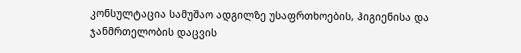კონსულტაცია სამუშაო ადგილზე უსაფრთხოების, ჰიგიენისა და ჯანმრთელობის დაცვის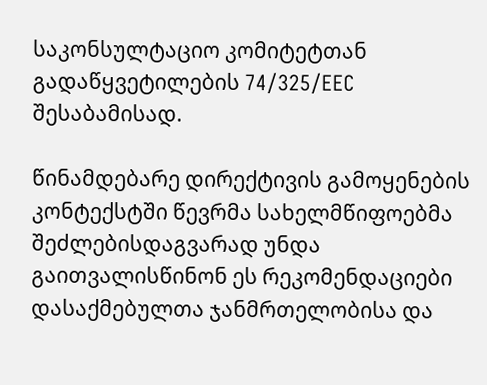საკონსულტაციო კომიტეტთან გადაწყვეტილების 74/325/EEC შესაბამისად.

წინამდებარე დირექტივის გამოყენების კონტექსტში წევრმა სახელმწიფოებმა შეძლებისდაგვარად უნდა გაითვალისწინონ ეს რეკომენდაციები დასაქმებულთა ჯანმრთელობისა და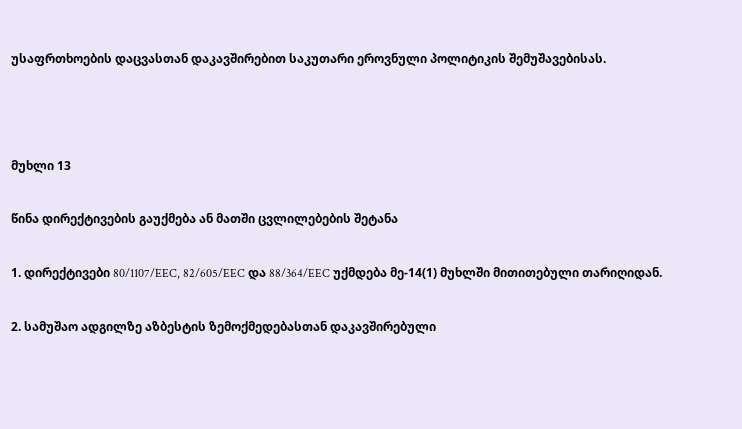უსაფრთხოების დაცვასთან დაკავშირებით საკუთარი ეროვნული პოლიტიკის შემუშავებისას.



მუხლი 13

წინა დირექტივების გაუქმება ან მათში ცვლილებების შეტანა

1. დირექტივები 80/1107/EEC, 82/605/EEC და 88/364/EEC უქმდება მე-14(1) მუხლში მითითებული თარიღიდან.

2. სამუშაო ადგილზე აზბესტის ზემოქმედებასთან დაკავშირებული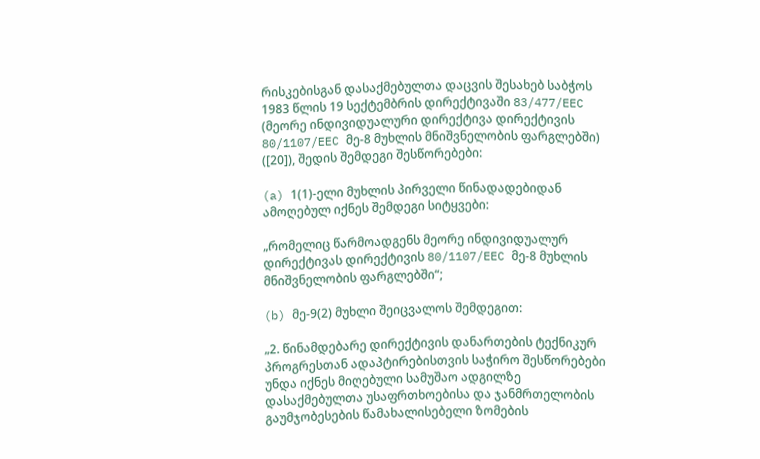რისკებისგან დასაქმებულთა დაცვის შესახებ საბჭოს 1983 წლის 19 სექტემბრის დირექტივაში 83/477/EEC (მეორე ინდივიდუალური დირექტივა დირექტივის 80/1107/EEC მე-8 მუხლის მნიშვნელობის ფარგლებში) ([20]), შედის შემდეგი შესწორებები:

(a) 1(1)-ელი მუხლის პირველი წინადადებიდან ამოღებულ იქნეს შემდეგი სიტყვები:

„რომელიც წარმოადგენს მეორე ინდივიდუალურ დირექტივას დირექტივის 80/1107/EEC მე-8 მუხლის მნიშვნელობის ფარგლებში“;

(b) მე-9(2) მუხლი შეიცვალოს შემდეგით:

„2. წინამდებარე დირექტივის დანართების ტექნიკურ პროგრესთან ადაპტირებისთვის საჭირო შესწორებები უნდა იქნეს მიღებული სამუშაო ადგილზე დასაქმებულთა უსაფრთხოებისა და ჯანმრთელობის გაუმჯობესების წამახალისებელი ზომების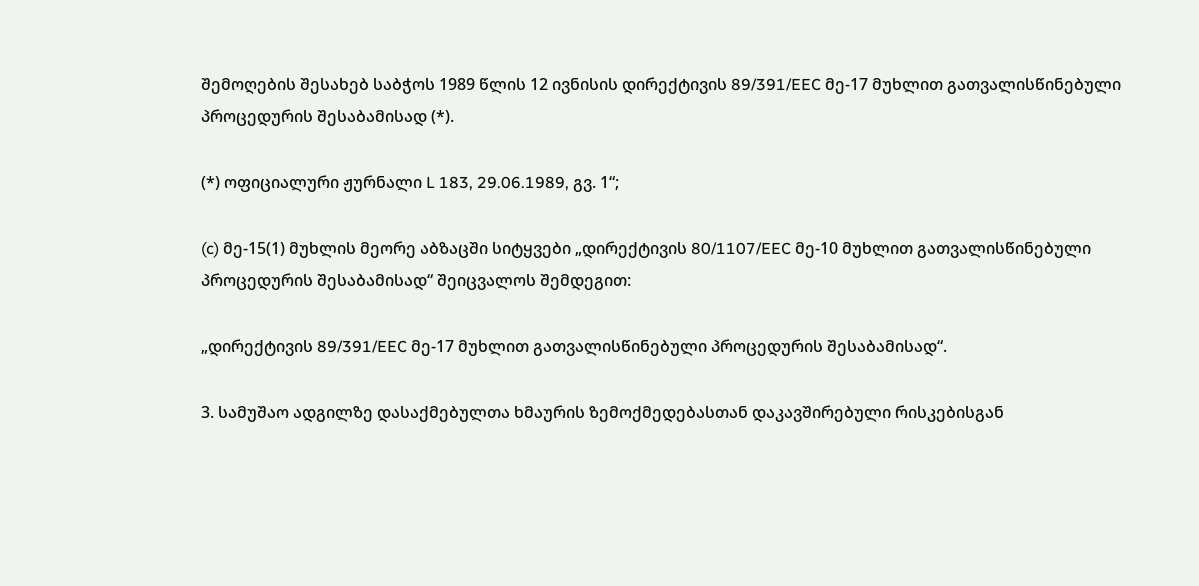შემოღების შესახებ საბჭოს 1989 წლის 12 ივნისის დირექტივის 89/391/EEC მე-17 მუხლით გათვალისწინებული პროცედურის შესაბამისად (*).

(*) ოფიციალური ჟურნალი L 183, 29.06.1989, გვ. 1“;

(c) მე-15(1) მუხლის მეორე აბზაცში სიტყვები „დირექტივის 80/1107/EEC მე-10 მუხლით გათვალისწინებული პროცედურის შესაბამისად“ შეიცვალოს შემდეგით:

„დირექტივის 89/391/EEC მე-17 მუხლით გათვალისწინებული პროცედურის შესაბამისად“.

3. სამუშაო ადგილზე დასაქმებულთა ხმაურის ზემოქმედებასთან დაკავშირებული რისკებისგან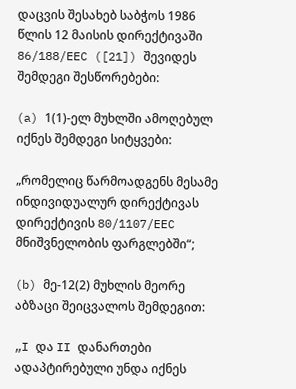დაცვის შესახებ საბჭოს 1986 წლის 12 მაისის დირექტივაში 86/188/EEC ([21]) შევიდეს შემდეგი შესწორებები:

(a) 1(1)-ელ მუხლში ამოღებულ იქნეს შემდეგი სიტყვები:

„რომელიც წარმოადგენს მესამე ინდივიდუალურ დირექტივას დირექტივის 80/1107/EEC მნიშვნელობის ფარგლებში“;

(b) მე-12(2) მუხლის მეორე აბზაცი შეიცვალოს შემდეგით:

„I და II დანართები ადაპტირებული უნდა იქნეს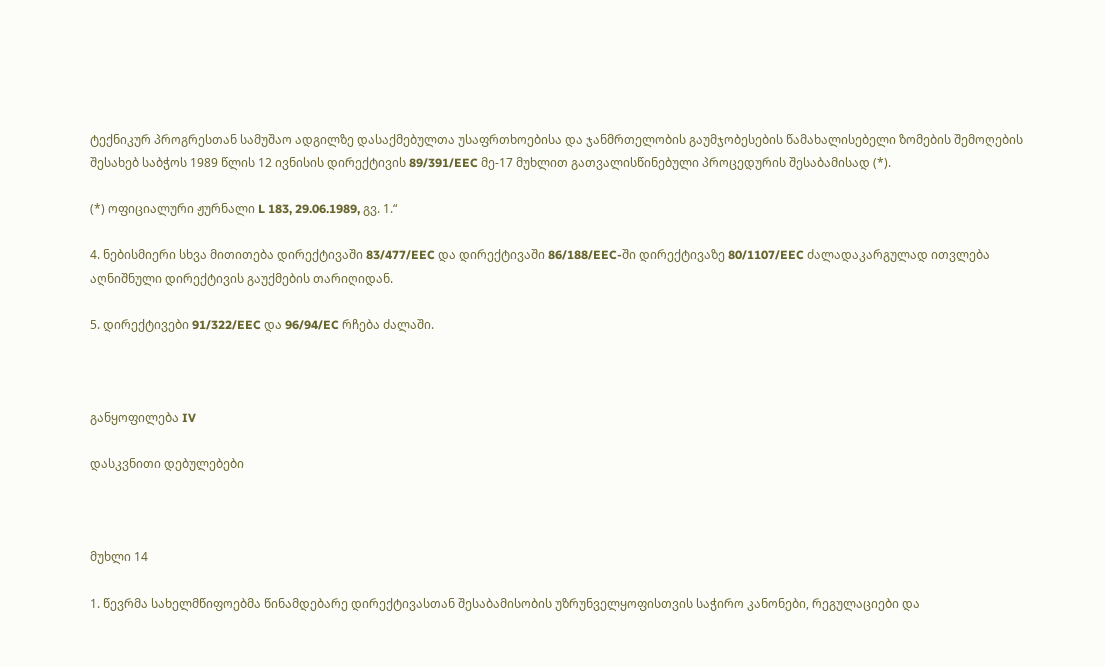ტექნიკურ პროგრესთან სამუშაო ადგილზე დასაქმებულთა უსაფრთხოებისა და ჯანმრთელობის გაუმჯობესების წამახალისებელი ზომების შემოღების შესახებ საბჭოს 1989 წლის 12 ივნისის დირექტივის 89/391/EEC მე-17 მუხლით გათვალისწინებული პროცედურის შესაბამისად (*).

(*) ოფიციალური ჟურნალი L 183, 29.06.1989, გვ. 1.“

4. ნებისმიერი სხვა მითითება დირექტივაში 83/477/EEC და დირექტივაში 86/188/EEC-ში დირექტივაზე 80/1107/EEC ძალადაკარგულად ითვლება აღნიშნული დირექტივის გაუქმების თარიღიდან.

5. დირექტივები 91/322/EEC და 96/94/EC რჩება ძალაში.



განყოფილება IV

დასკვნითი დებულებები



მუხლი 14

1. წევრმა სახელმწიფოებმა წინამდებარე დირექტივასთან შესაბამისობის უზრუნველყოფისთვის საჭირო კანონები, რეგულაციები და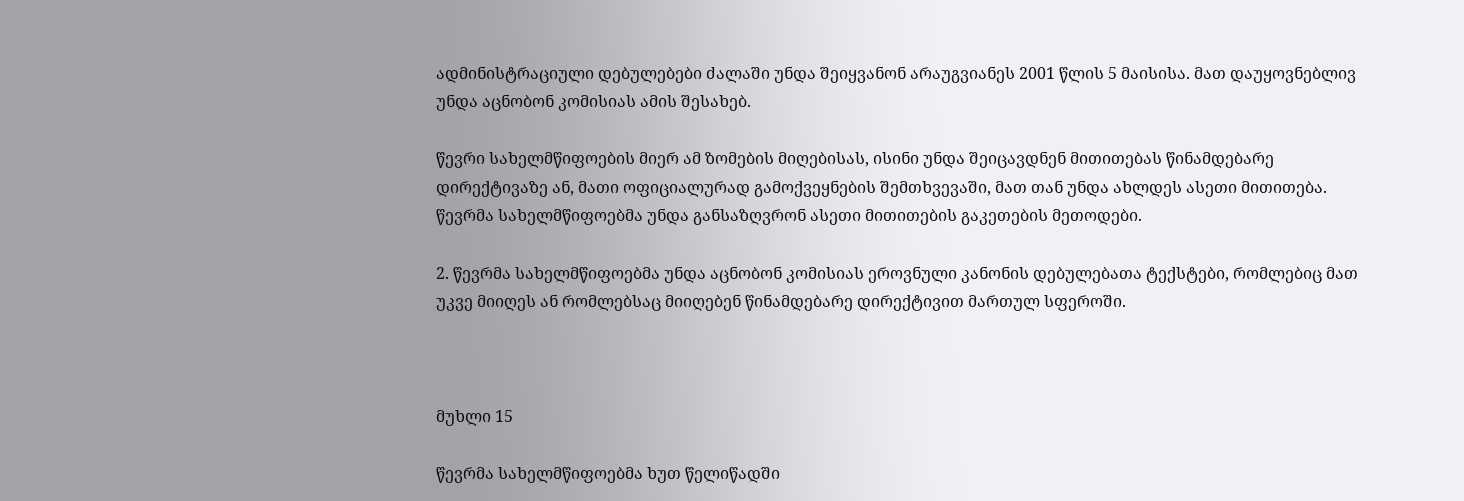ადმინისტრაციული დებულებები ძალაში უნდა შეიყვანონ არაუგვიანეს 2001 წლის 5 მაისისა. მათ დაუყოვნებლივ უნდა აცნობონ კომისიას ამის შესახებ.

წევრი სახელმწიფოების მიერ ამ ზომების მიღებისას, ისინი უნდა შეიცავდნენ მითითებას წინამდებარე დირექტივაზე ან, მათი ოფიციალურად გამოქვეყნების შემთხვევაში, მათ თან უნდა ახლდეს ასეთი მითითება. წევრმა სახელმწიფოებმა უნდა განსაზღვრონ ასეთი მითითების გაკეთების მეთოდები.

2. წევრმა სახელმწიფოებმა უნდა აცნობონ კომისიას ეროვნული კანონის დებულებათა ტექსტები, რომლებიც მათ უკვე მიიღეს ან რომლებსაც მიიღებენ წინამდებარე დირექტივით მართულ სფეროში.



მუხლი 15

წევრმა სახელმწიფოებმა ხუთ წელიწადში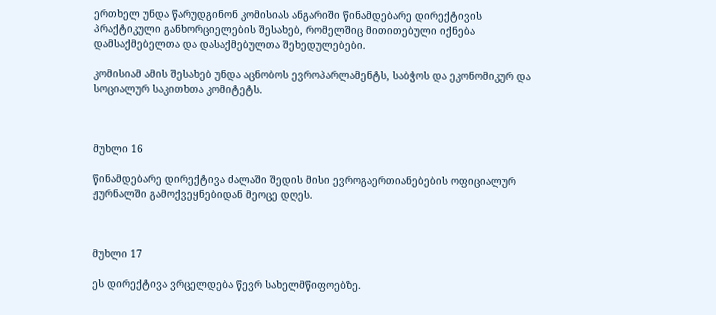ერთხელ უნდა წარუდგინონ კომისიას ანგარიში წინამდებარე დირექტივის პრაქტიკული განხორციელების შესახებ, რომელშიც მითითებული იქნება დამსაქმებელთა და დასაქმებულთა შეხედულებები.

კომისიამ ამის შესახებ უნდა აცნობოს ევროპარლამენტს, საბჭოს და ეკონომიკურ და სოციალურ საკითხთა კომიტეტს.



მუხლი 16

წინამდებარე დირექტივა ძალაში შედის მისი ევროგაერთიანებების ოფიციალურ ჟურნალში გამოქვეყნებიდან მეოცე დღეს.



მუხლი 17

ეს დირექტივა ვრცელდება წევრ სახელმწიფოებზე.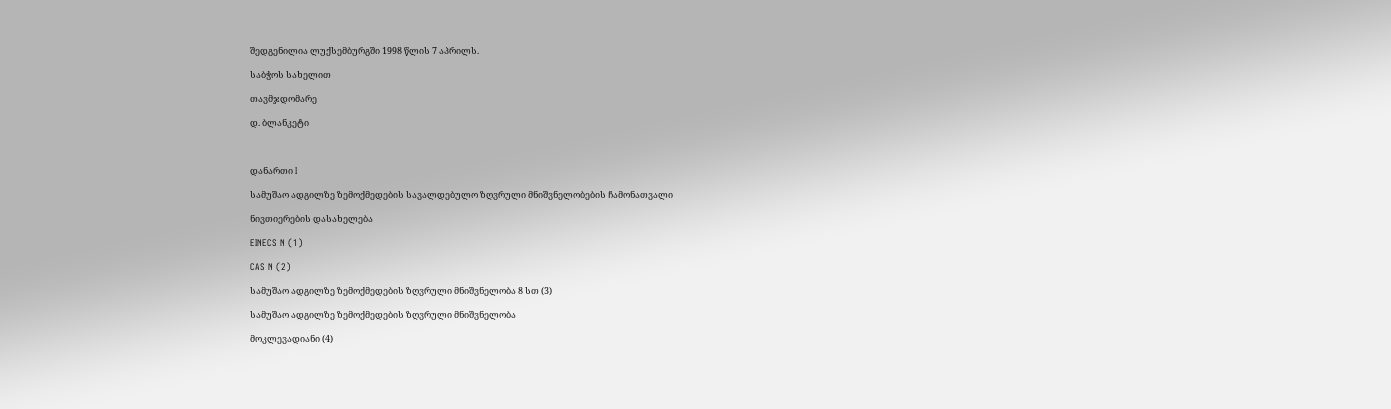შედგენილია ლუქსემბურგში 1998 წლის 7 აპრილს.

საბჭოს სახელით

თავმჯდომარე

დ. ბლანკეტი



დანართი I

სამუშაო ადგილზე ზემოქმედების სავალდებულო ზღვრული მნიშვნელობების ჩამონათვალი

ნივთიერების დასახელება

EINECS N (1)

CAS N (2)

სამუშაო ადგილზე ზემოქმედების ზღვრული მნიშვნელობა 8 სთ (3)

სამუშაო ადგილზე ზემოქმედების ზღვრული მნიშვნელობა

მოკლევადიანი (4)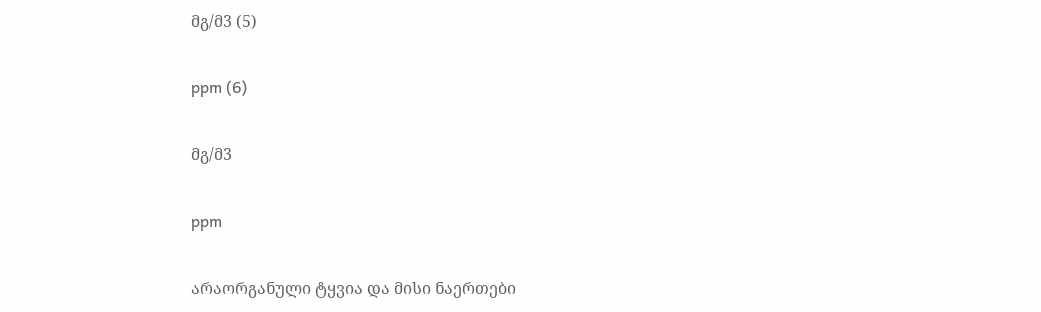მგ/მ3 (5)

ppm (6)

მგ/მ3

ppm

არაორგანული ტყვია და მისი ნაერთები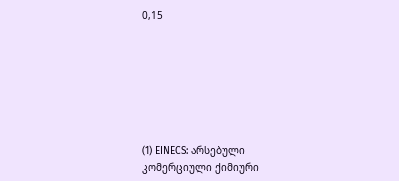0,15







(1) EINECS: არსებული კომერციული ქიმიური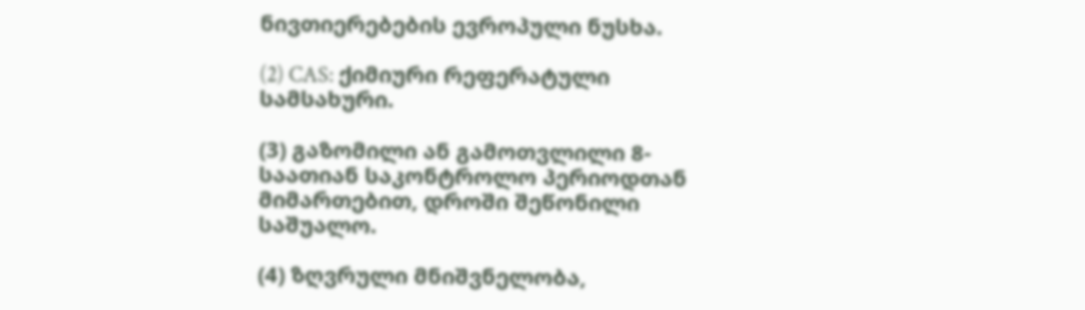ნივთიერებების ევროპული ნუსხა.

(2) CAS: ქიმიური რეფერატული სამსახური.

(3) გაზომილი ან გამოთვლილი 8-საათიან საკონტროლო პერიოდთან მიმართებით, დროში შეწონილი საშუალო.

(4) ზღვრული მნიშვნელობა,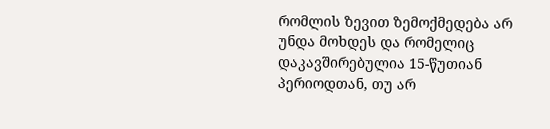რომლის ზევით ზემოქმედება არ უნდა მოხდეს და რომელიც დაკავშირებულია 15-წუთიან პერიოდთან, თუ არ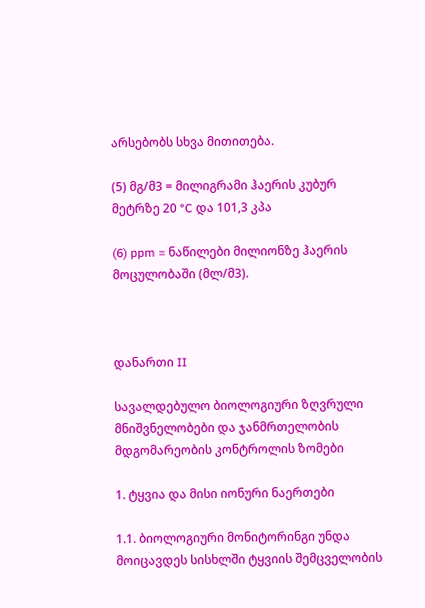არსებობს სხვა მითითება.

(5) მგ/მ3 = მილიგრამი ჰაერის კუბურ მეტრზე 20 °C და 101,3 კპა

(6) ppm = ნაწილები მილიონზე ჰაერის მოცულობაში (მლ/მ3).



დანართი II

სავალდებულო ბიოლოგიური ზღვრული მნიშვნელობები და ჯანმრთელობის მდგომარეობის კონტროლის ზომები

1. ტყვია და მისი იონური ნაერთები

1.1. ბიოლოგიური მონიტორინგი უნდა მოიცავდეს სისხლში ტყვიის შემცველობის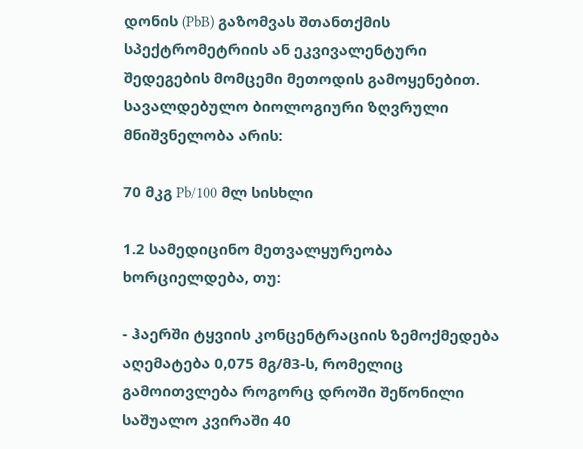დონის (PbB) გაზომვას შთანთქმის სპექტრომეტრიის ან ეკვივალენტური შედეგების მომცემი მეთოდის გამოყენებით. სავალდებულო ბიოლოგიური ზღვრული მნიშვნელობა არის:

70 მკგ Pb/100 მლ სისხლი

1.2 სამედიცინო მეთვალყურეობა ხორციელდება, თუ:

- ჰაერში ტყვიის კონცენტრაციის ზემოქმედება აღემატება 0,075 მგ/მ3-ს, რომელიც გამოითვლება როგორც დროში შეწონილი საშუალო კვირაში 40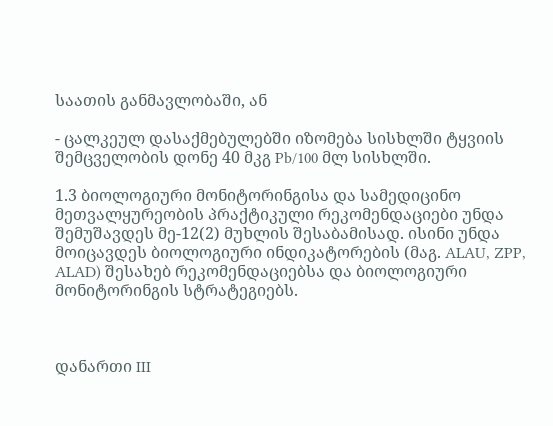საათის განმავლობაში, ან

- ცალკეულ დასაქმებულებში იზომება სისხლში ტყვიის შემცველობის დონე 40 მკგ Pb/100 მლ სისხლში.

1.3 ბიოლოგიური მონიტორინგისა და სამედიცინო მეთვალყურეობის პრაქტიკული რეკომენდაციები უნდა შემუშავდეს მე-12(2) მუხლის შესაბამისად. ისინი უნდა მოიცავდეს ბიოლოგიური ინდიკატორების (მაგ. ALAU, ZPP, ALAD) შესახებ რეკომენდაციებსა და ბიოლოგიური მონიტორინგის სტრატეგიებს.



დანართი III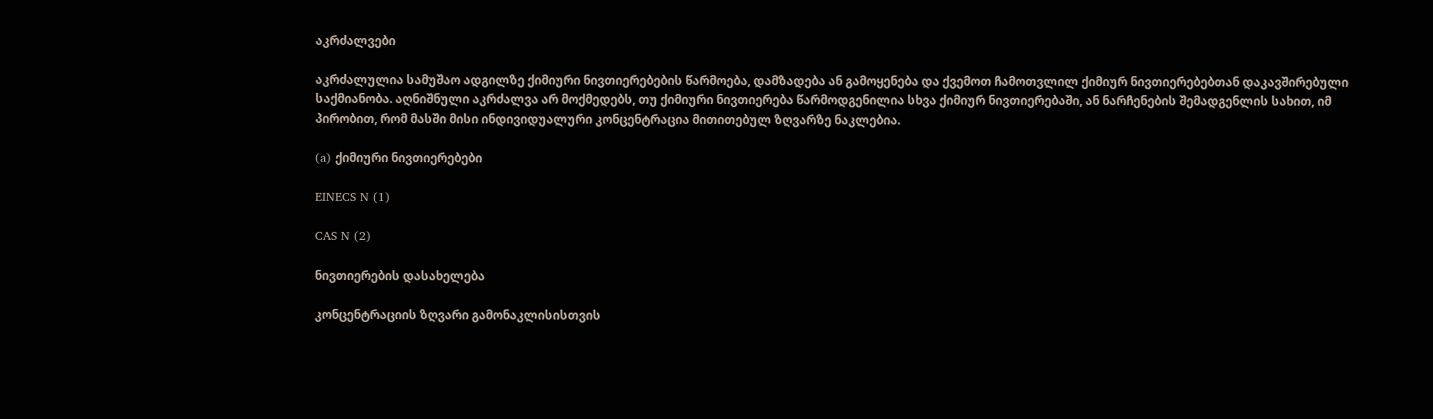აკრძალვები

აკრძალულია სამუშაო ადგილზე ქიმიური ნივთიერებების წარმოება, დამზადება ან გამოყენება და ქვემოთ ჩამოთვლილ ქიმიურ ნივთიერებებთან დაკავშირებული საქმიანობა. აღნიშნული აკრძალვა არ მოქმედებს, თუ ქიმიური ნივთიერება წარმოდგენილია სხვა ქიმიურ ნივთიერებაში, ან ნარჩენების შემადგენლის სახით, იმ პირობით, რომ მასში მისი ინდივიდუალური კონცენტრაცია მითითებულ ზღვარზე ნაკლებია.

(a) ქიმიური ნივთიერებები

EINECS N (1)

CAS N (2)

ნივთიერების დასახელება

კონცენტრაციის ზღვარი გამონაკლისისთვის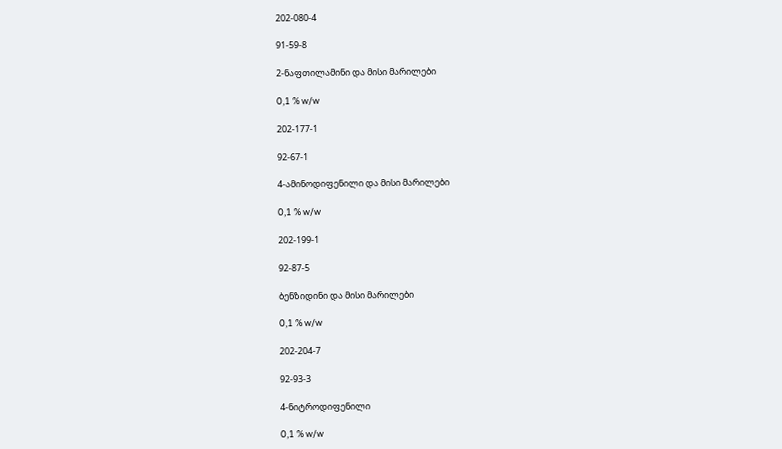202-080-4

91-59-8

2-ნაფთილამინი და მისი მარილები

0,1 % w/w

202-177-1

92-67-1

4-ამინოდიფენილი და მისი მარილები

0,1 % w/w

202-199-1

92-87-5

ბენზიდინი და მისი მარილები

0,1 % w/w

202-204-7

92-93-3

4-ნიტროდიფენილი

0,1 % w/w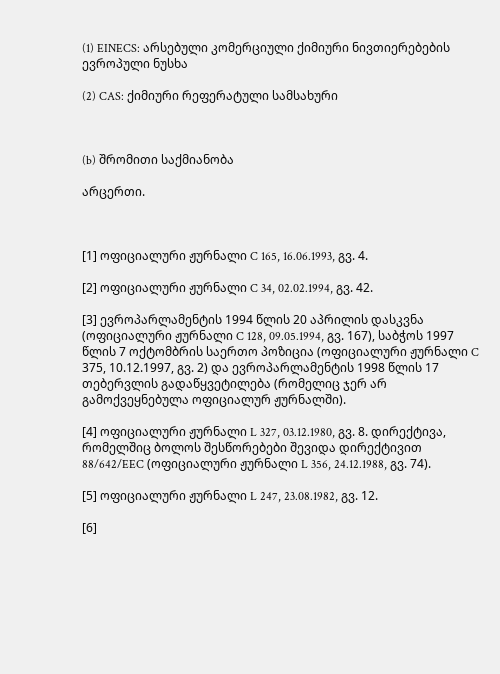(1) EINECS: არსებული კომერციული ქიმიური ნივთიერებების ევროპული ნუსხა

(2) CAS: ქიმიური რეფერატული სამსახური



(b) შრომითი საქმიანობა

არცერთი.



[1] ოფიციალური ჟურნალი C 165, 16.06.1993, გვ. 4.

[2] ოფიციალური ჟურნალი C 34, 02.02.1994, გვ. 42.

[3] ევროპარლამენტის 1994 წლის 20 აპრილის დასკვნა (ოფიციალური ჟურნალი C 128, 09.05.1994, გვ. 167), საბჭოს 1997 წლის 7 ოქტომბრის საერთო პოზიცია (ოფიციალური ჟურნალი C 375, 10.12.1997, გვ. 2) და ევროპარლამენტის 1998 წლის 17 თებერვლის გადაწყვეტილება (რომელიც ჯერ არ გამოქვეყნებულა ოფიციალურ ჟურნალში).

[4] ოფიციალური ჟურნალი L 327, 03.12.1980, გვ. 8. დირექტივა, რომელშიც ბოლოს შესწორებები შევიდა დირექტივით 88/642/EEC (ოფიციალური ჟურნალი L 356, 24.12.1988, გვ. 74).

[5] ოფიციალური ჟურნალი L 247, 23.08.1982, გვ. 12.

[6]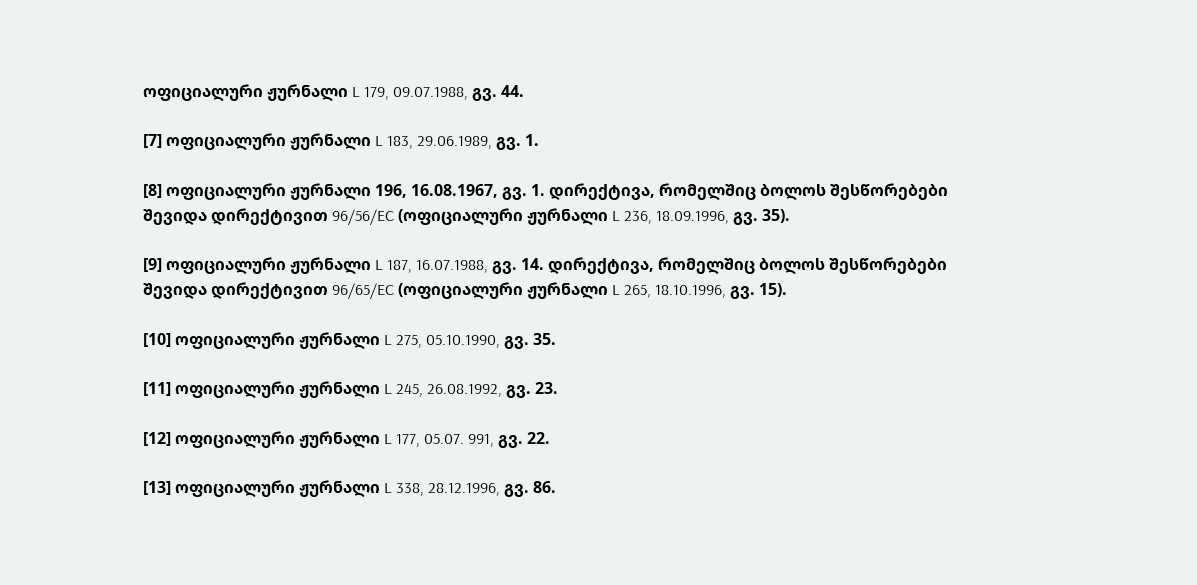ოფიციალური ჟურნალი L 179, 09.07.1988, გვ. 44.

[7] ოფიციალური ჟურნალი L 183, 29.06.1989, გვ. 1.

[8] ოფიციალური ჟურნალი 196, 16.08.1967, გვ. 1. დირექტივა, რომელშიც ბოლოს შესწორებები შევიდა დირექტივით 96/56/EC (ოფიციალური ჟურნალი L 236, 18.09.1996, გვ. 35).

[9] ოფიციალური ჟურნალი L 187, 16.07.1988, გვ. 14. დირექტივა, რომელშიც ბოლოს შესწორებები შევიდა დირექტივით 96/65/EC (ოფიციალური ჟურნალი L 265, 18.10.1996, გვ. 15).

[10] ოფიციალური ჟურნალი L 275, 05.10.1990, გვ. 35.

[11] ოფიციალური ჟურნალი L 245, 26.08.1992, გვ. 23.

[12] ოფიციალური ჟურნალი L 177, 05.07. 991, გვ. 22.

[13] ოფიციალური ჟურნალი L 338, 28.12.1996, გვ. 86.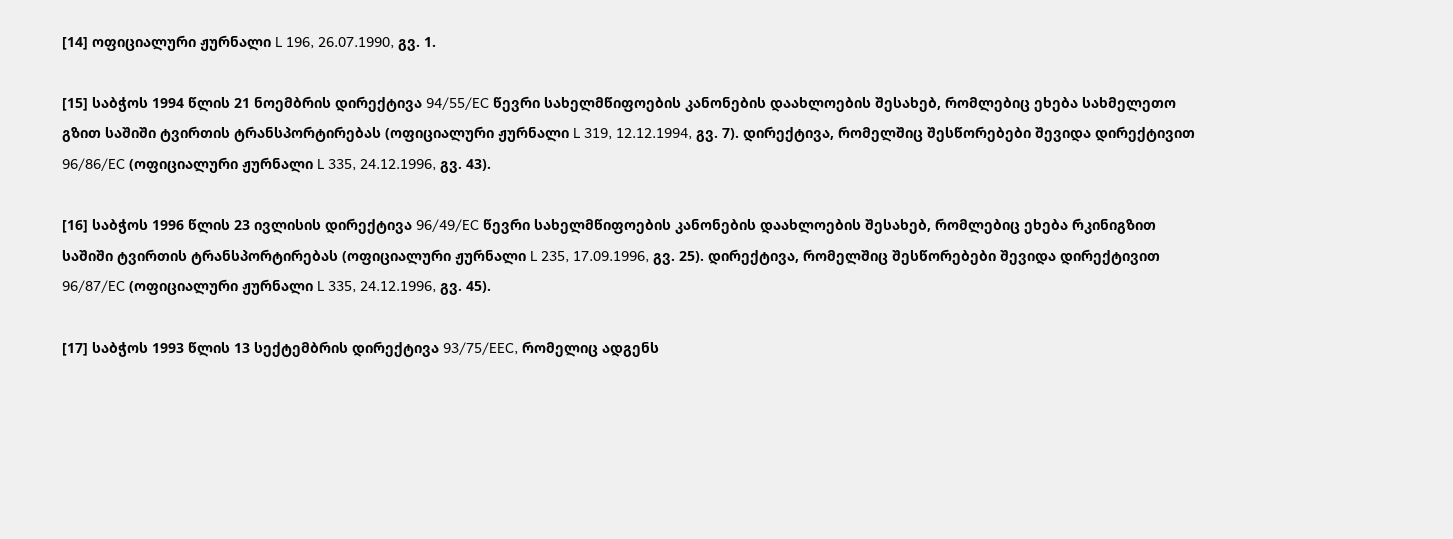[14] ოფიციალური ჟურნალი L 196, 26.07.1990, გვ. 1.

[15] საბჭოს 1994 წლის 21 ნოემბრის დირექტივა 94/55/EC წევრი სახელმწიფოების კანონების დაახლოების შესახებ, რომლებიც ეხება სახმელეთო გზით საშიში ტვირთის ტრანსპორტირებას (ოფიციალური ჟურნალი L 319, 12.12.1994, გვ. 7). დირექტივა, რომელშიც შესწორებები შევიდა დირექტივით 96/86/EC (ოფიციალური ჟურნალი L 335, 24.12.1996, გვ. 43).

[16] საბჭოს 1996 წლის 23 ივლისის დირექტივა 96/49/EC წევრი სახელმწიფოების კანონების დაახლოების შესახებ, რომლებიც ეხება რკინიგზით საშიში ტვირთის ტრანსპორტირებას (ოფიციალური ჟურნალი L 235, 17.09.1996, გვ. 25). დირექტივა, რომელშიც შესწორებები შევიდა დირექტივით 96/87/EC (ოფიციალური ჟურნალი L 335, 24.12.1996, გვ. 45).

[17] საბჭოს 1993 წლის 13 სექტემბრის დირექტივა 93/75/EEC, რომელიც ადგენს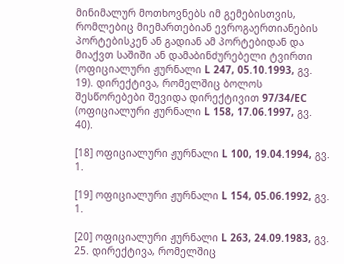მინიმალურ მოთხოვნებს იმ გემებისთვის, რომლებიც მიემართებიან ევროგაერთიანების პორტებისკენ ან გადიან ამ პორტებიდან და მიაქვთ საშიში ან დამაბინძურებელი ტვირთი (ოფიციალური ჟურნალი L 247, 05.10.1993, გვ. 19). დირექტივა, რომელშიც ბოლოს შესწორებები შევიდა დირექტივით 97/34/EC (ოფიციალური ჟურნალი L 158, 17.06.1997, გვ. 40).

[18] ოფიციალური ჟურნალი L 100, 19.04.1994, გვ. 1.

[19] ოფიციალური ჟურნალი L 154, 05.06.1992, გვ. 1.

[20] ოფიციალური ჟურნალი L 263, 24.09.1983, გვ. 25. დირექტივა, რომელშიც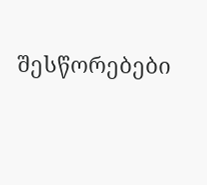შესწორებები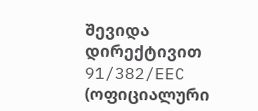შევიდა დირექტივით 91/382/EEC (ოფიციალური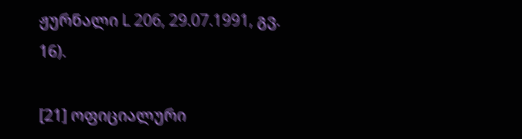ჟურნალი L 206, 29.07.1991, გვ. 16).

[21] ოფიციალური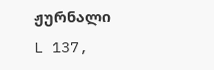ჟურნალი L 137,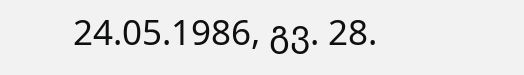24.05.1986, გვ. 28.